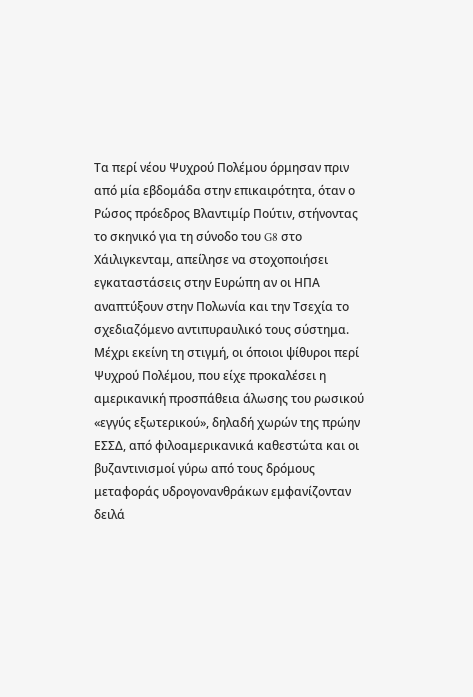Τα περί νέου Ψυχρού Πολέμου όρμησαν πριν από μία εβδομάδα στην επικαιρότητα, όταν ο Ρώσος πρόεδρος Βλαντιμίρ Πούτιν, στήνοντας το σκηνικό για τη σύνοδο του G8 στο Χάιλιγκενταμ, απείλησε να στοχοποιήσει εγκαταστάσεις στην Ευρώπη αν οι ΗΠΑ αναπτύξουν στην Πολωνία και την Τσεχία το σχεδιαζόμενο αντιπυραυλικό τους σύστημα.
Μέχρι εκείνη τη στιγμή, οι όποιοι ψίθυροι περί Ψυχρού Πολέμου, που είχε προκαλέσει η αμερικανική προσπάθεια άλωσης του ρωσικού «εγγύς εξωτερικού», δηλαδή χωρών της πρώην ΕΣΣΔ, από φιλοαμερικανικά καθεστώτα και οι βυζαντινισμοί γύρω από τους δρόμους μεταφοράς υδρογονανθράκων εμφανίζονταν δειλά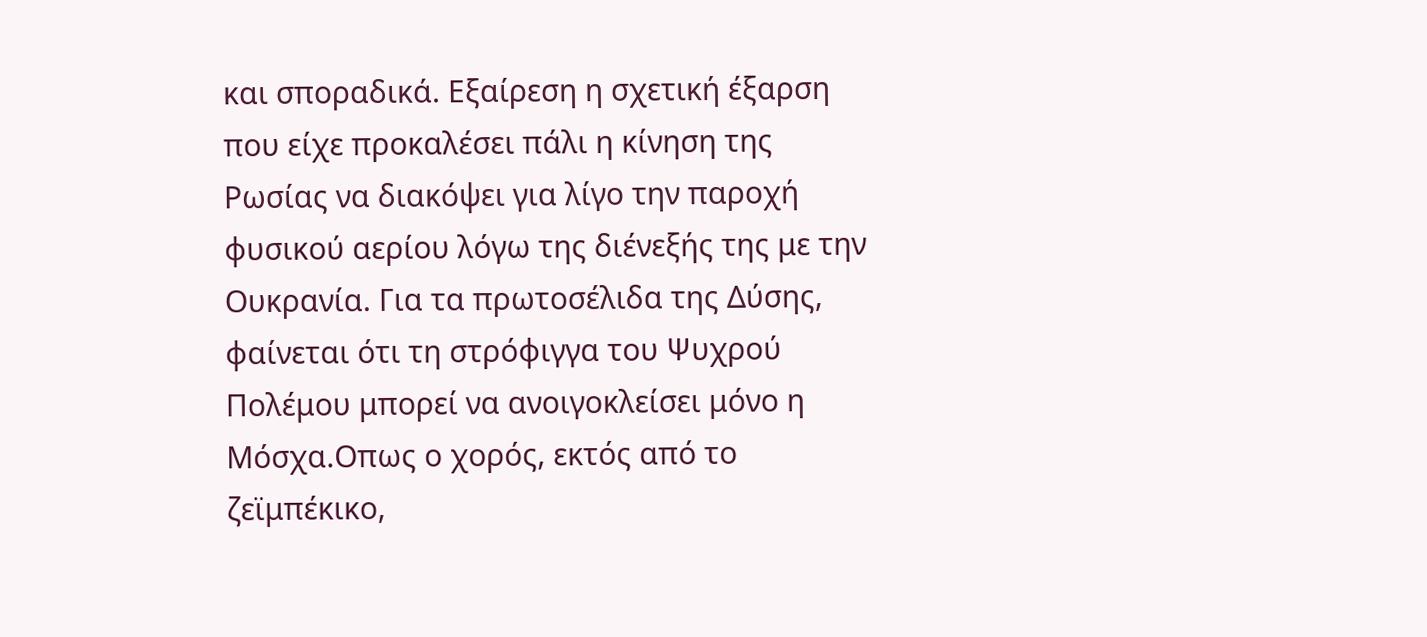και σποραδικά. Εξαίρεση η σχετική έξαρση που είχε προκαλέσει πάλι η κίνηση της Ρωσίας να διακόψει για λίγο την παροχή φυσικού αερίου λόγω της διένεξής της με την Ουκρανία. Για τα πρωτοσέλιδα της Δύσης, φαίνεται ότι τη στρόφιγγα του Ψυχρού Πολέμου μπορεί να ανοιγοκλείσει μόνο η Μόσχα.Οπως ο χορός, εκτός από το ζεϊμπέκικο,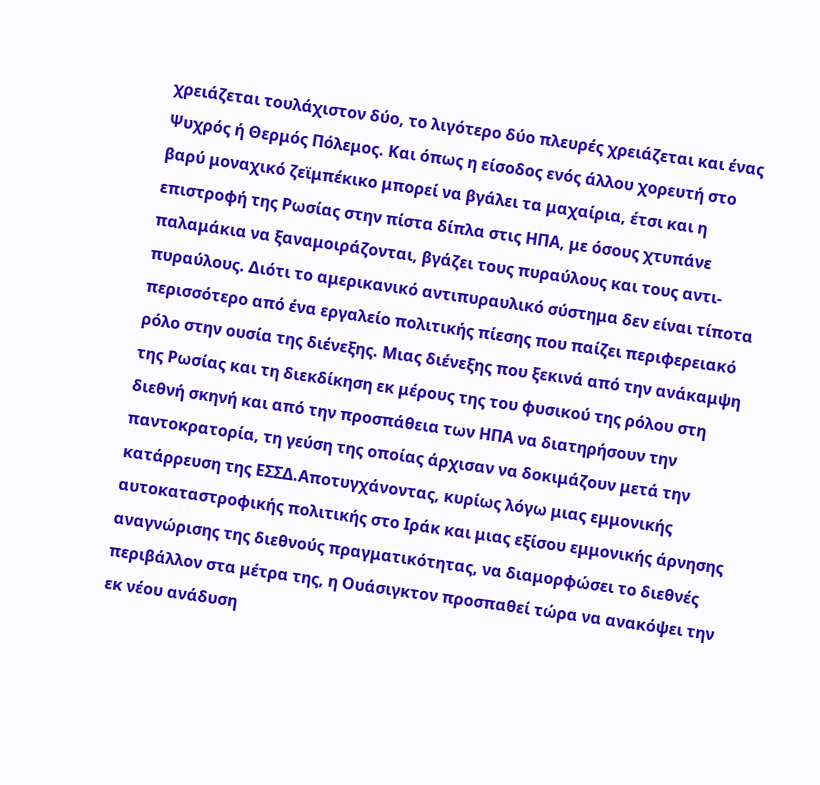χρειάζεται τουλάχιστον δύο, το λιγότερο δύο πλευρές χρειάζεται και ένας Ψυχρός ή Θερμός Πόλεμος. Και όπως η είσοδος ενός άλλου χορευτή στο βαρύ μοναχικό ζεϊμπέκικο μπορεί να βγάλει τα μαχαίρια, έτσι και η επιστροφή της Ρωσίας στην πίστα δίπλα στις ΗΠΑ, με όσους χτυπάνε παλαμάκια να ξαναμοιράζονται, βγάζει τους πυραύλους και τους αντι-πυραύλους. Διότι το αμερικανικό αντιπυραυλικό σύστημα δεν είναι τίποτα περισσότερο από ένα εργαλείο πολιτικής πίεσης που παίζει περιφερειακό ρόλο στην ουσία της διένεξης. Μιας διένεξης που ξεκινά από την ανάκαμψη της Ρωσίας και τη διεκδίκηση εκ μέρους της του φυσικού της ρόλου στη διεθνή σκηνή και από την προσπάθεια των ΗΠΑ να διατηρήσουν την παντοκρατορία, τη γεύση της οποίας άρχισαν να δοκιμάζουν μετά την κατάρρευση της ΕΣΣΔ.Αποτυγχάνοντας, κυρίως λόγω μιας εμμονικής αυτοκαταστροφικής πολιτικής στο Ιράκ και μιας εξίσου εμμονικής άρνησης αναγνώρισης της διεθνούς πραγματικότητας, να διαμορφώσει το διεθνές περιβάλλον στα μέτρα της, η Ουάσιγκτον προσπαθεί τώρα να ανακόψει την εκ νέου ανάδυση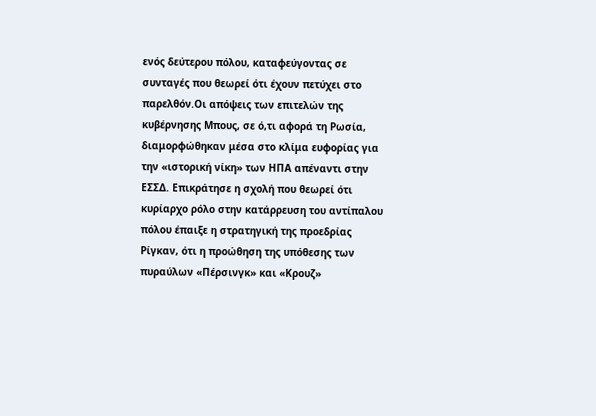ενός δεύτερου πόλου, καταφεύγοντας σε συνταγές που θεωρεί ότι έχουν πετύχει στο παρελθόν.Οι απόψεις των επιτελών της κυβέρνησης Μπους, σε ό,τι αφορά τη Ρωσία, διαμορφώθηκαν μέσα στο κλίμα ευφορίας για την «ιστορική νίκη» των ΗΠΑ απέναντι στην ΕΣΣΔ. Επικράτησε η σχολή που θεωρεί ότι κυρίαρχο ρόλο στην κατάρρευση του αντίπαλου πόλου έπαιξε η στρατηγική της προεδρίας Ρίγκαν, ότι η προώθηση της υπόθεσης των πυραύλων «Πέρσινγκ» και «Κρουζ»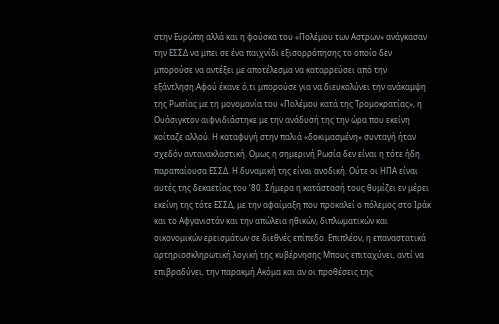στην Ευρώπη αλλά και η φούσκα του «Πολέμου των Αστρων» ανάγκασαν την ΕΣΣΔ να μπει σε ένα παιχνίδι εξισορρόπησης το οποίο δεν μπορούσε να αντέξει με αποτέλεσμα να καταρρεύσει από την εξάντληση.Αφού έκανε ό,τι μπορούσε για να διευκολύνει την ανάκαμψη της Ρωσίας με τη μονομανία του «Πολέμου κατά της Τρομοκρατίας», η Ουάσιγκτον αιφνιδιάστηκε με την ανάδυσή της την ώρα που εκείνη κοίταζε αλλού. Η καταφυγή στην παλιά «δοκιμασμένη» συνταγή ήταν σχεδόν αντανακλαστική. Ομως η σημερινή Ρωσία δεν είναι η τότε ήδη παραπαίουσα ΕΣΣΔ. Η δυναμική της είναι ανοδική. Ούτε οι ΗΠΑ είναι αυτές της δεκαετίας του '80. Σήμερα η κατάστασή τους θυμίζει εν μέρει εκείνη της τότε ΕΣΣΔ, με την αφαίμαξη που προκαλεί ο πόλεμος στο Ιράκ και το Αφγανιστάν και την απώλεια ηθικών, διπλωματικών και οικονομικών ερεισμάτων σε διεθνές επίπεδο. Επιπλέον, η επαναστατικά αρτηριοσκληρωτική λογική της κυβέρνησης Μπους επιταχύνει, αντί να επιβραδύνει, την παρακμή.Ακόμα και αν οι προθέσεις της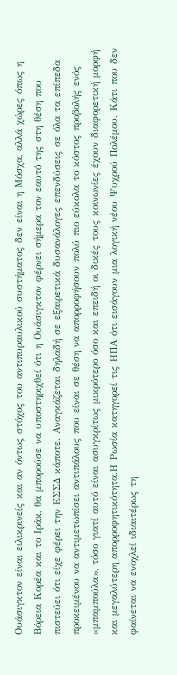Ουάσιγκτον είναι ειλικρινείς και αν όντως στόχος του αντιπυραυλικού συστήματος δεν είναι η Μόσχα, αλλά χώρες όπως η Βόρεια Κορέα και το Ιράκ, θα μπορούσε να υποστηριχθεί ότι η Ουάσιγκτον φέρνει σήμερα τον εαυτό της στη θέση που πιστεύει ότι είχε φέρει την ΕΣΣΔ κάποτε. Αναγκάζεται δηλαδή σε εξαιρετικά δυσανάλογες επενδύσεις σε όλα τα επίπεδα προκειμένου να αντιμετωπίσει αντιπάλους που είναι σε θέση να απορροφήσουν πολύ πιο εύκολα το κόστος προβολής ενός «μπαμπούλα», τόσο γιατί αυτό είναι ασυγκρίτως μικρότερο όσο και επειδή οι δικές τους κοινωνίες έχουν διαφορετική μορφή και μεγαλύτερη απορροφητικότητα.Η Ρωσία κατηγορεί τις ΗΠΑ ότι εισάγουν μια λογική νέου Ψυχρού Πολέμου. Κάτι που δεν φαίνεται να ενοχλεί ιδιαιτέρως τη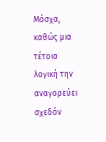Μόσχα, καθώς μια τέτοια λογική την αναγορεύει σχεδόν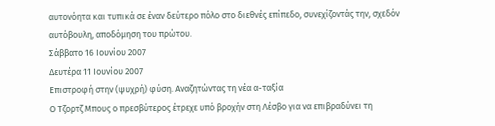αυτονόητα και τυπικά σε έναν δεύτερο πόλο στο διεθνές επίπεδο, συνεχίζοντάς την, σχεδόν αυτόβουλη, αποδόμηση του πρώτου.
Σάββατο 16 Ιουνίου 2007
Δευτέρα 11 Ιουνίου 2007
Επιστροφή στην (ψυχρή) φύση. Αναζητώντας τη νέα α-ταξία
Ο Τζορτζ Μπους ο πρεσβύτερος έτρεχε υπό βροχήν στη Λέσβο για να επιβραδύνει τη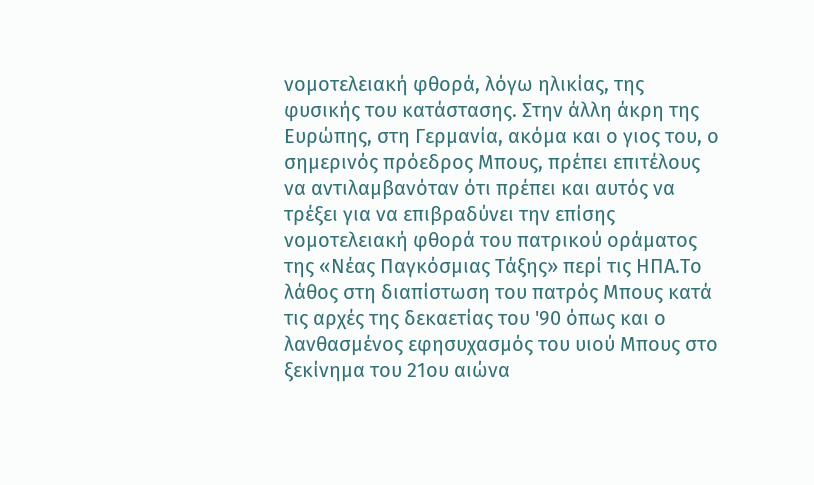νομοτελειακή φθορά, λόγω ηλικίας, της φυσικής του κατάστασης. Στην άλλη άκρη της Ευρώπης, στη Γερμανία, ακόμα και ο γιος του, ο σημερινός πρόεδρος Μπους, πρέπει επιτέλους να αντιλαμβανόταν ότι πρέπει και αυτός να τρέξει για να επιβραδύνει την επίσης νομοτελειακή φθορά του πατρικού οράματος της «Νέας Παγκόσμιας Τάξης» περί τις ΗΠΑ.Το λάθος στη διαπίστωση του πατρός Μπους κατά τις αρχές της δεκαετίας του '90 όπως και ο λανθασμένος εφησυχασμός του υιού Μπους στο ξεκίνημα του 21ου αιώνα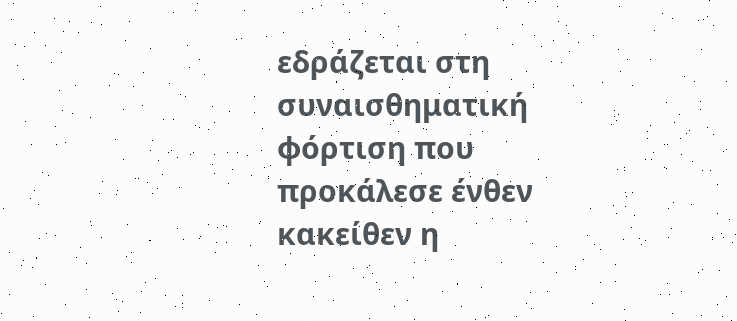εδράζεται στη συναισθηματική φόρτιση που προκάλεσε ένθεν κακείθεν η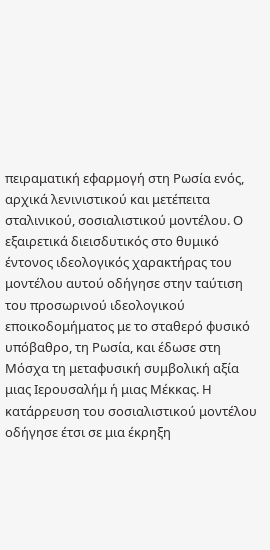πειραματική εφαρμογή στη Ρωσία ενός, αρχικά λενινιστικού και μετέπειτα σταλινικού, σοσιαλιστικού μοντέλου. Ο εξαιρετικά διεισδυτικός στο θυμικό έντονος ιδεολογικός χαρακτήρας του μοντέλου αυτού οδήγησε στην ταύτιση του προσωρινού ιδεολογικού εποικοδομήματος με το σταθερό φυσικό υπόβαθρο, τη Ρωσία, και έδωσε στη Μόσχα τη μεταφυσική συμβολική αξία μιας Ιερουσαλήμ ή μιας Μέκκας. Η κατάρρευση του σοσιαλιστικού μοντέλου οδήγησε έτσι σε μια έκρηξη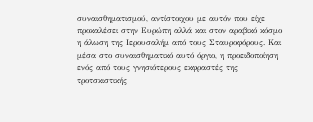συναισθηματισμού, αντίστοιχου με αυτόν που είχε προκαλέσει στην Ευρώπη αλλά και στον αραβικό κόσμο η άλωση της Ιερουσαλήμ από τους Σταυροφόρους. Και μέσα στο συναισθηματικό αυτό όργιο, η προειδοποίηση ενός από τους γνησιότερους εκφραστές της τροτσκιστικής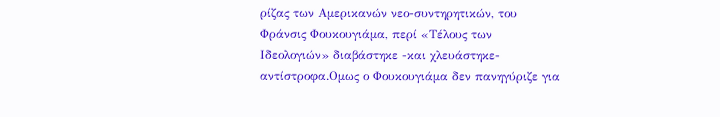ρίζας των Αμερικανών νεο-συντηρητικών, του Φράνσις Φουκουγιάμα, περί «Τέλους των Ιδεολογιών» διαβάστηκε -και χλευάστηκε- αντίστροφα.Ομως ο Φουκουγιάμα δεν πανηγύριζε για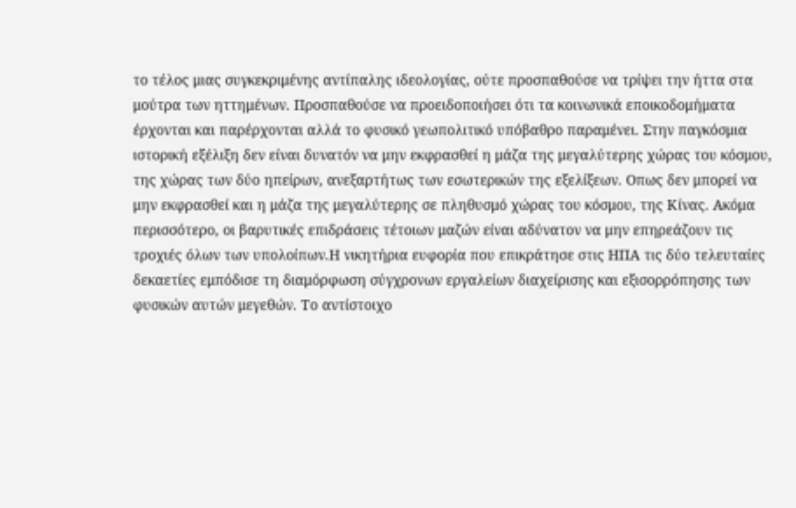το τέλος μιας συγκεκριμένης αντίπαλης ιδεολογίας, ούτε προσπαθούσε να τρίψει την ήττα στα μούτρα των ηττημένων. Προσπαθούσε να προειδοποιήσει ότι τα κοινωνικά εποικοδομήματα έρχονται και παρέρχονται αλλά το φυσικό γεωπολιτικό υπόβαθρο παραμένει. Στην παγκόσμια ιστορική εξέλιξη δεν είναι δυνατόν να μην εκφρασθεί η μάζα της μεγαλύτερης χώρας του κόσμου, της χώρας των δύο ηπείρων, ανεξαρτήτως των εσωτερικών της εξελίξεων. Οπως δεν μπορεί να μην εκφρασθεί και η μάζα της μεγαλύτερης σε πληθυσμό χώρας του κόσμου, της Κίνας. Ακόμα περισσότερο, οι βαρυτικές επιδράσεις τέτοιων μαζών είναι αδύνατον να μην επηρεάζουν τις τροχιές όλων των υπολοίπων.Η νικητήρια ευφορία που επικράτησε στις ΗΠΑ τις δύο τελευταίες δεκαετίες εμπόδισε τη διαμόρφωση σύγχρονων εργαλείων διαχείρισης και εξισορρόπησης των φυσικών αυτών μεγεθών. Το αντίστοιχο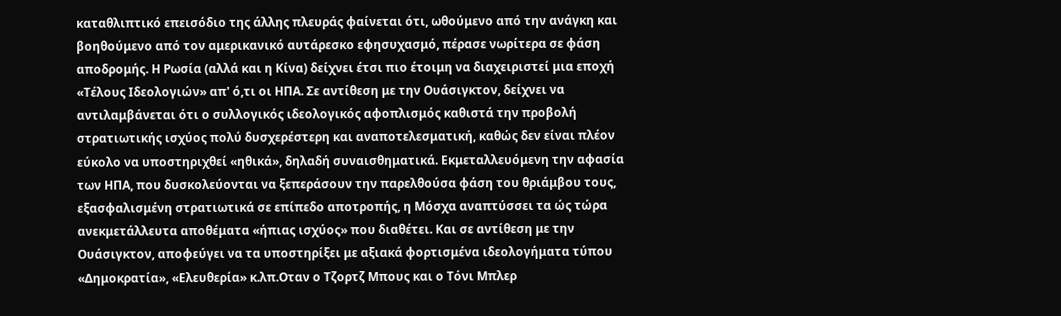καταθλιπτικό επεισόδιο της άλλης πλευράς φαίνεται ότι, ωθούμενο από την ανάγκη και βοηθούμενο από τον αμερικανικό αυτάρεσκο εφησυχασμό, πέρασε νωρίτερα σε φάση αποδρομής. Η Ρωσία (αλλά και η Κίνα) δείχνει έτσι πιο έτοιμη να διαχειριστεί μια εποχή «Τέλους Ιδεολογιών» απ' ό,τι οι ΗΠΑ. Σε αντίθεση με την Ουάσιγκτον, δείχνει να αντιλαμβάνεται ότι ο συλλογικός ιδεολογικός αφοπλισμός καθιστά την προβολή στρατιωτικής ισχύος πολύ δυσχερέστερη και αναποτελεσματική, καθώς δεν είναι πλέον εύκολο να υποστηριχθεί «ηθικά», δηλαδή συναισθηματικά. Εκμεταλλευόμενη την αφασία των ΗΠΑ, που δυσκολεύονται να ξεπεράσουν την παρελθούσα φάση του θριάμβου τους, εξασφαλισμένη στρατιωτικά σε επίπεδο αποτροπής, η Μόσχα αναπτύσσει τα ώς τώρα ανεκμετάλλευτα αποθέματα «ήπιας ισχύος» που διαθέτει. Και σε αντίθεση με την Ουάσιγκτον, αποφεύγει να τα υποστηρίξει με αξιακά φορτισμένα ιδεολογήματα τύπου «Δημοκρατία», «Ελευθερία» κ.λπ.Οταν ο Τζορτζ Μπους και ο Τόνι Μπλερ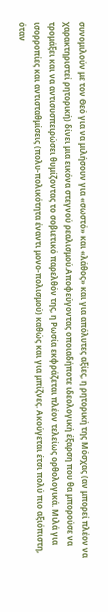συνομιλούν με τον Θεό για να μιλήσουν για «σωστό» και «λάθος» και για απόλυτες αξίες, η ρητορική της Μόσχας (αν μπορεί πλέον να χαρακτηριστεί ρητορική) δίνει μια εικόνα στεγνού ρεαλισμού.Αποφεύγοντας οποιαδήποτε ιδεολογική έξαρση που θα μπορούσε να τρομάξει και να αντισυσπειρώσει θυμίζοντας το σοβιετικό παρελθόν της, η Ρωσία εκφράζεται πλέον τελείως ορθολογικά. Μιλά για ισορροπίες και αντισταθμίσεις (πολυ-πολικότητα έναντι μονο-πολισμού) καθώς και για μπίζνες. Ακούγεται έτσι πολύ πιο αξιόπιστη, όταν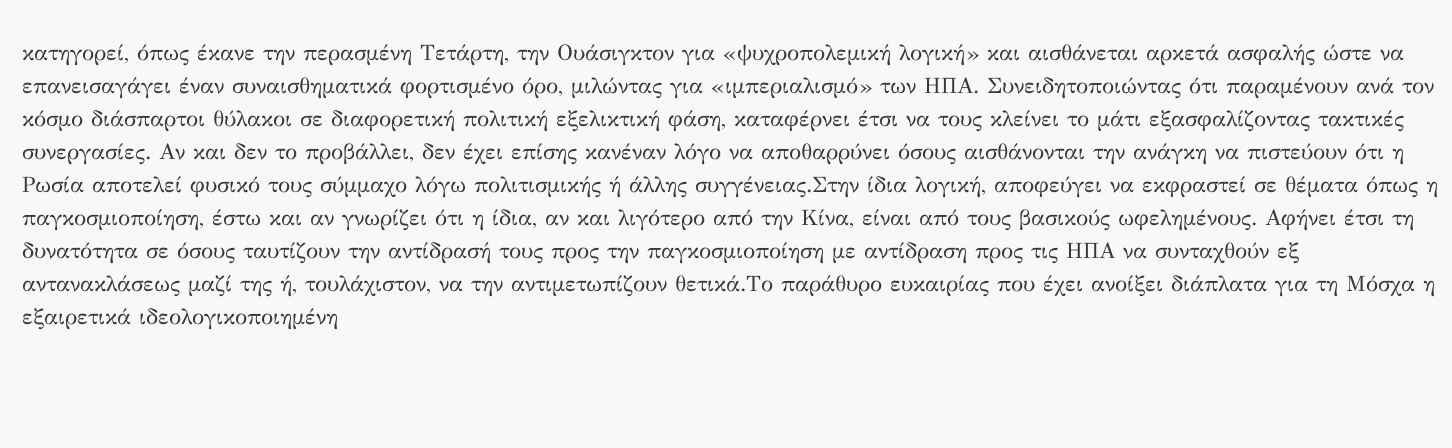κατηγορεί, όπως έκανε την περασμένη Τετάρτη, την Ουάσιγκτον για «ψυχροπολεμική λογική» και αισθάνεται αρκετά ασφαλής ώστε να επανεισαγάγει έναν συναισθηματικά φορτισμένο όρο, μιλώντας για «ιμπεριαλισμό» των ΗΠΑ. Συνειδητοποιώντας ότι παραμένουν ανά τον κόσμο διάσπαρτοι θύλακοι σε διαφορετική πολιτική εξελικτική φάση, καταφέρνει έτσι να τους κλείνει το μάτι εξασφαλίζοντας τακτικές συνεργασίες. Αν και δεν το προβάλλει, δεν έχει επίσης κανέναν λόγο να αποθαρρύνει όσους αισθάνονται την ανάγκη να πιστεύουν ότι η Ρωσία αποτελεί φυσικό τους σύμμαχο λόγω πολιτισμικής ή άλλης συγγένειας.Στην ίδια λογική, αποφεύγει να εκφραστεί σε θέματα όπως η παγκοσμιοποίηση, έστω και αν γνωρίζει ότι η ίδια, αν και λιγότερο από την Κίνα, είναι από τους βασικούς ωφελημένους. Αφήνει έτσι τη δυνατότητα σε όσους ταυτίζουν την αντίδρασή τους προς την παγκοσμιοποίηση με αντίδραση προς τις ΗΠΑ να συνταχθούν εξ αντανακλάσεως μαζί της ή, τουλάχιστον, να την αντιμετωπίζουν θετικά.Το παράθυρο ευκαιρίας που έχει ανοίξει διάπλατα για τη Μόσχα η εξαιρετικά ιδεολογικοποιημένη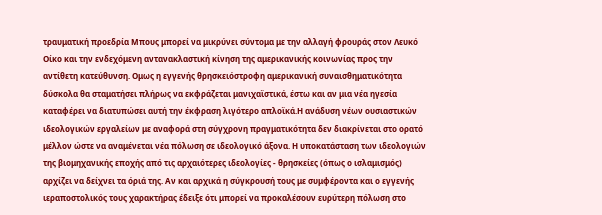τραυματική προεδρία Μπους μπορεί να μικρύνει σύντομα με την αλλαγή φρουράς στον Λευκό Οίκο και την ενδεχόμενη αντανακλαστική κίνηση της αμερικανικής κοινωνίας προς την αντίθετη κατεύθυνση. Ομως η εγγενής θρησκειόστροφη αμερικανική συναισθηματικότητα δύσκολα θα σταματήσει πλήρως να εκφράζεται μανιχαϊστικά, έστω και αν μια νέα ηγεσία καταφέρει να διατυπώσει αυτή την έκφραση λιγότερο απλοϊκά.Η ανάδυση νέων ουσιαστικών ιδεολογικών εργαλείων με αναφορά στη σύγχρονη πραγματικότητα δεν διακρίνεται στο ορατό μέλλον ώστε να αναμένεται νέα πόλωση σε ιδεολογικό άξονα. Η υποκατάσταση των ιδεολογιών της βιομηχανικής εποχής από τις αρχαιότερες ιδεολογίες - θρησκείες (όπως ο ισλαμισμός) αρχίζει να δείχνει τα όριά της. Αν και αρχικά η σύγκρουσή τους με συμφέροντα και ο εγγενής ιεραποστολικός τους χαρακτήρας έδειξε ότι μπορεί να προκαλέσουν ευρύτερη πόλωση στο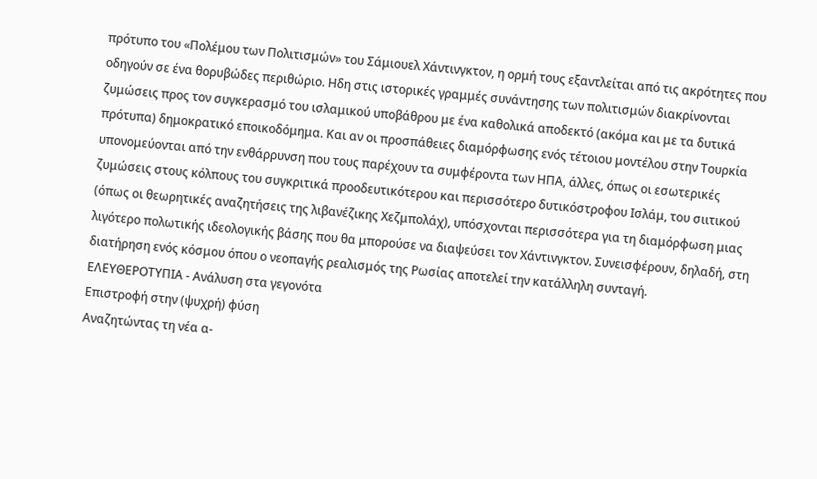πρότυπο του «Πολέμου των Πολιτισμών» του Σάμιουελ Χάντινγκτον, η ορμή τους εξαντλείται από τις ακρότητες που οδηγούν σε ένα θορυβώδες περιθώριο. Ηδη στις ιστορικές γραμμές συνάντησης των πολιτισμών διακρίνονται ζυμώσεις προς τον συγκερασμό του ισλαμικού υποβάθρου με ένα καθολικά αποδεκτό (ακόμα και με τα δυτικά πρότυπα) δημοκρατικό εποικοδόμημα. Και αν οι προσπάθειες διαμόρφωσης ενός τέτοιου μοντέλου στην Τουρκία υπονομεύονται από την ενθάρρυνση που τους παρέχουν τα συμφέροντα των ΗΠΑ, άλλες, όπως οι εσωτερικές ζυμώσεις στους κόλπους του συγκριτικά προοδευτικότερου και περισσότερο δυτικόστροφου Ισλάμ, του σιιτικού (όπως οι θεωρητικές αναζητήσεις της λιβανέζικης Χεζμπολάχ), υπόσχονται περισσότερα για τη διαμόρφωση μιας λιγότερο πολωτικής ιδεολογικής βάσης που θα μπορούσε να διαψεύσει τον Χάντινγκτον. Συνεισφέρουν, δηλαδή, στη διατήρηση ενός κόσμου όπου ο νεοπαγής ρεαλισμός της Ρωσίας αποτελεί την κατάλληλη συνταγή.
ΕΛΕΥΘΕΡΟΤΥΠΙΑ - Ανάλυση στα γεγονότα
Επιστροφή στην (ψυχρή) φύση
Αναζητώντας τη νέα α-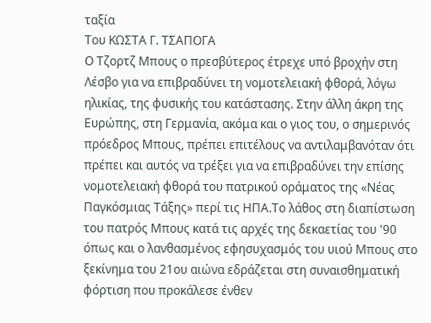ταξία
Του ΚΩΣΤΑ Γ. ΤΣΑΠΟΓΑ
Ο Τζορτζ Μπους ο πρεσβύτερος έτρεχε υπό βροχήν στη Λέσβο για να επιβραδύνει τη νομοτελειακή φθορά, λόγω ηλικίας, της φυσικής του κατάστασης. Στην άλλη άκρη της Ευρώπης, στη Γερμανία, ακόμα και ο γιος του, ο σημερινός πρόεδρος Μπους, πρέπει επιτέλους να αντιλαμβανόταν ότι πρέπει και αυτός να τρέξει για να επιβραδύνει την επίσης νομοτελειακή φθορά του πατρικού οράματος της «Νέας Παγκόσμιας Τάξης» περί τις ΗΠΑ.Το λάθος στη διαπίστωση του πατρός Μπους κατά τις αρχές της δεκαετίας του '90 όπως και ο λανθασμένος εφησυχασμός του υιού Μπους στο ξεκίνημα του 21ου αιώνα εδράζεται στη συναισθηματική φόρτιση που προκάλεσε ένθεν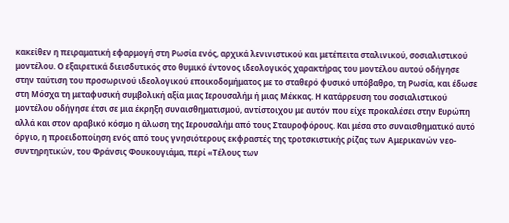κακείθεν η πειραματική εφαρμογή στη Ρωσία ενός, αρχικά λενινιστικού και μετέπειτα σταλινικού, σοσιαλιστικού μοντέλου. Ο εξαιρετικά διεισδυτικός στο θυμικό έντονος ιδεολογικός χαρακτήρας του μοντέλου αυτού οδήγησε στην ταύτιση του προσωρινού ιδεολογικού εποικοδομήματος με το σταθερό φυσικό υπόβαθρο, τη Ρωσία, και έδωσε στη Μόσχα τη μεταφυσική συμβολική αξία μιας Ιερουσαλήμ ή μιας Μέκκας. Η κατάρρευση του σοσιαλιστικού μοντέλου οδήγησε έτσι σε μια έκρηξη συναισθηματισμού, αντίστοιχου με αυτόν που είχε προκαλέσει στην Ευρώπη αλλά και στον αραβικό κόσμο η άλωση της Ιερουσαλήμ από τους Σταυροφόρους. Και μέσα στο συναισθηματικό αυτό όργιο, η προειδοποίηση ενός από τους γνησιότερους εκφραστές της τροτσκιστικής ρίζας των Αμερικανών νεο-συντηρητικών, του Φράνσις Φουκουγιάμα, περί «Τέλους των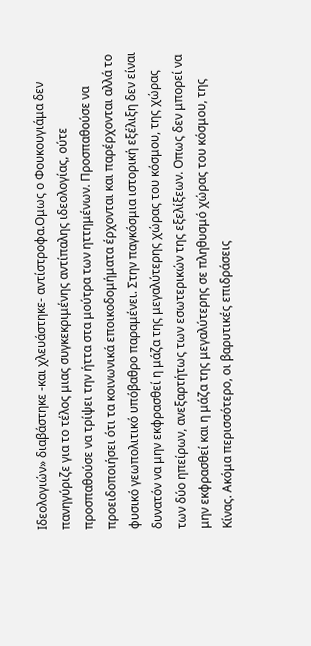Ιδεολογιών» διαβάστηκε -και χλευάστηκε- αντίστροφα.Ομως ο Φουκουγιάμα δεν πανηγύριζε για το τέλος μιας συγκεκριμένης αντίπαλης ιδεολογίας, ούτε προσπαθούσε να τρίψει την ήττα στα μούτρα των ηττημένων. Προσπαθούσε να προειδοποιήσει ότι τα κοινωνικά εποικοδομήματα έρχονται και παρέρχονται αλλά το φυσικό γεωπολιτικό υπόβαθρο παραμένει. Στην παγκόσμια ιστορική εξέλιξη δεν είναι δυνατόν να μην εκφρασθεί η μάζα της μεγαλύτερης χώρας του κόσμου, της χώρας των δύο ηπείρων, ανεξαρτήτως των εσωτερικών της εξελίξεων. Οπως δεν μπορεί να μην εκφρασθεί και η μάζα της μεγαλύτερης σε πληθυσμό χώρας του κόσμου, της Κίνας. Ακόμα περισσότερο, οι βαρυτικές επιδράσεις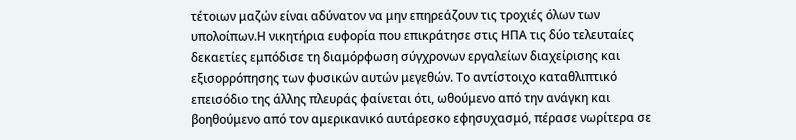τέτοιων μαζών είναι αδύνατον να μην επηρεάζουν τις τροχιές όλων των υπολοίπων.Η νικητήρια ευφορία που επικράτησε στις ΗΠΑ τις δύο τελευταίες δεκαετίες εμπόδισε τη διαμόρφωση σύγχρονων εργαλείων διαχείρισης και εξισορρόπησης των φυσικών αυτών μεγεθών. Το αντίστοιχο καταθλιπτικό επεισόδιο της άλλης πλευράς φαίνεται ότι, ωθούμενο από την ανάγκη και βοηθούμενο από τον αμερικανικό αυτάρεσκο εφησυχασμό, πέρασε νωρίτερα σε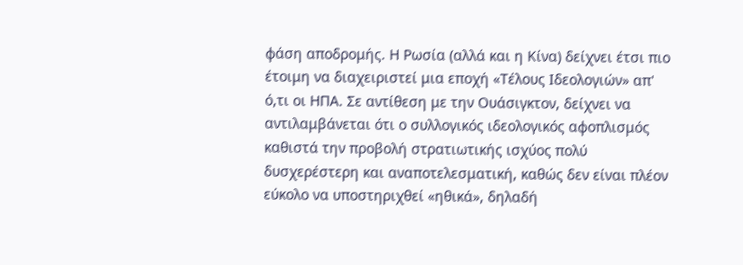φάση αποδρομής. Η Ρωσία (αλλά και η Κίνα) δείχνει έτσι πιο έτοιμη να διαχειριστεί μια εποχή «Τέλους Ιδεολογιών» απ' ό,τι οι ΗΠΑ. Σε αντίθεση με την Ουάσιγκτον, δείχνει να αντιλαμβάνεται ότι ο συλλογικός ιδεολογικός αφοπλισμός καθιστά την προβολή στρατιωτικής ισχύος πολύ δυσχερέστερη και αναποτελεσματική, καθώς δεν είναι πλέον εύκολο να υποστηριχθεί «ηθικά», δηλαδή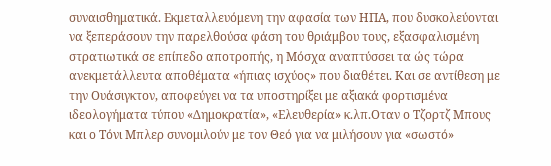συναισθηματικά. Εκμεταλλευόμενη την αφασία των ΗΠΑ, που δυσκολεύονται να ξεπεράσουν την παρελθούσα φάση του θριάμβου τους, εξασφαλισμένη στρατιωτικά σε επίπεδο αποτροπής, η Μόσχα αναπτύσσει τα ώς τώρα ανεκμετάλλευτα αποθέματα «ήπιας ισχύος» που διαθέτει. Και σε αντίθεση με την Ουάσιγκτον, αποφεύγει να τα υποστηρίξει με αξιακά φορτισμένα ιδεολογήματα τύπου «Δημοκρατία», «Ελευθερία» κ.λπ.Οταν ο Τζορτζ Μπους και ο Τόνι Μπλερ συνομιλούν με τον Θεό για να μιλήσουν για «σωστό»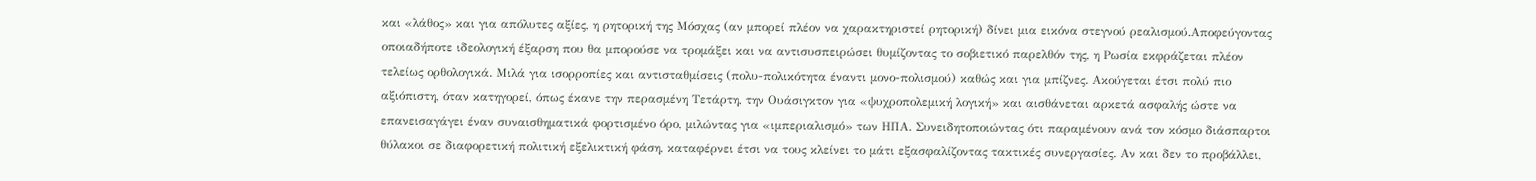και «λάθος» και για απόλυτες αξίες, η ρητορική της Μόσχας (αν μπορεί πλέον να χαρακτηριστεί ρητορική) δίνει μια εικόνα στεγνού ρεαλισμού.Αποφεύγοντας οποιαδήποτε ιδεολογική έξαρση που θα μπορούσε να τρομάξει και να αντισυσπειρώσει θυμίζοντας το σοβιετικό παρελθόν της, η Ρωσία εκφράζεται πλέον τελείως ορθολογικά. Μιλά για ισορροπίες και αντισταθμίσεις (πολυ-πολικότητα έναντι μονο-πολισμού) καθώς και για μπίζνες. Ακούγεται έτσι πολύ πιο αξιόπιστη, όταν κατηγορεί, όπως έκανε την περασμένη Τετάρτη, την Ουάσιγκτον για «ψυχροπολεμική λογική» και αισθάνεται αρκετά ασφαλής ώστε να επανεισαγάγει έναν συναισθηματικά φορτισμένο όρο, μιλώντας για «ιμπεριαλισμό» των ΗΠΑ. Συνειδητοποιώντας ότι παραμένουν ανά τον κόσμο διάσπαρτοι θύλακοι σε διαφορετική πολιτική εξελικτική φάση, καταφέρνει έτσι να τους κλείνει το μάτι εξασφαλίζοντας τακτικές συνεργασίες. Αν και δεν το προβάλλει,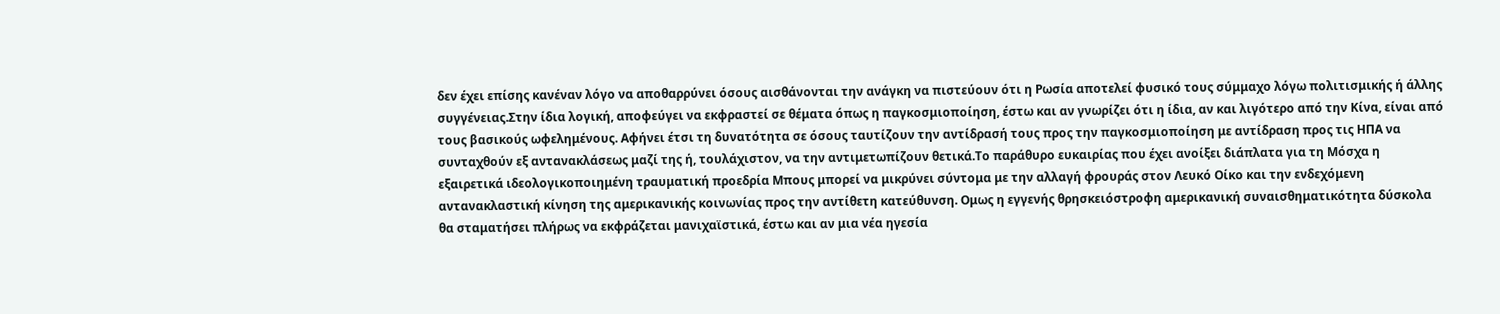δεν έχει επίσης κανέναν λόγο να αποθαρρύνει όσους αισθάνονται την ανάγκη να πιστεύουν ότι η Ρωσία αποτελεί φυσικό τους σύμμαχο λόγω πολιτισμικής ή άλλης συγγένειας.Στην ίδια λογική, αποφεύγει να εκφραστεί σε θέματα όπως η παγκοσμιοποίηση, έστω και αν γνωρίζει ότι η ίδια, αν και λιγότερο από την Κίνα, είναι από τους βασικούς ωφελημένους. Αφήνει έτσι τη δυνατότητα σε όσους ταυτίζουν την αντίδρασή τους προς την παγκοσμιοποίηση με αντίδραση προς τις ΗΠΑ να συνταχθούν εξ αντανακλάσεως μαζί της ή, τουλάχιστον, να την αντιμετωπίζουν θετικά.Το παράθυρο ευκαιρίας που έχει ανοίξει διάπλατα για τη Μόσχα η εξαιρετικά ιδεολογικοποιημένη τραυματική προεδρία Μπους μπορεί να μικρύνει σύντομα με την αλλαγή φρουράς στον Λευκό Οίκο και την ενδεχόμενη αντανακλαστική κίνηση της αμερικανικής κοινωνίας προς την αντίθετη κατεύθυνση. Ομως η εγγενής θρησκειόστροφη αμερικανική συναισθηματικότητα δύσκολα θα σταματήσει πλήρως να εκφράζεται μανιχαϊστικά, έστω και αν μια νέα ηγεσία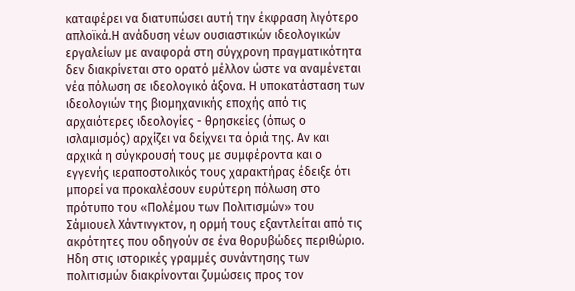καταφέρει να διατυπώσει αυτή την έκφραση λιγότερο απλοϊκά.Η ανάδυση νέων ουσιαστικών ιδεολογικών εργαλείων με αναφορά στη σύγχρονη πραγματικότητα δεν διακρίνεται στο ορατό μέλλον ώστε να αναμένεται νέα πόλωση σε ιδεολογικό άξονα. Η υποκατάσταση των ιδεολογιών της βιομηχανικής εποχής από τις αρχαιότερες ιδεολογίες - θρησκείες (όπως ο ισλαμισμός) αρχίζει να δείχνει τα όριά της. Αν και αρχικά η σύγκρουσή τους με συμφέροντα και ο εγγενής ιεραποστολικός τους χαρακτήρας έδειξε ότι μπορεί να προκαλέσουν ευρύτερη πόλωση στο πρότυπο του «Πολέμου των Πολιτισμών» του Σάμιουελ Χάντινγκτον, η ορμή τους εξαντλείται από τις ακρότητες που οδηγούν σε ένα θορυβώδες περιθώριο. Ηδη στις ιστορικές γραμμές συνάντησης των πολιτισμών διακρίνονται ζυμώσεις προς τον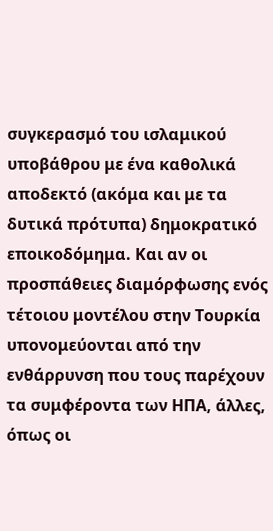συγκερασμό του ισλαμικού υποβάθρου με ένα καθολικά αποδεκτό (ακόμα και με τα δυτικά πρότυπα) δημοκρατικό εποικοδόμημα. Και αν οι προσπάθειες διαμόρφωσης ενός τέτοιου μοντέλου στην Τουρκία υπονομεύονται από την ενθάρρυνση που τους παρέχουν τα συμφέροντα των ΗΠΑ, άλλες, όπως οι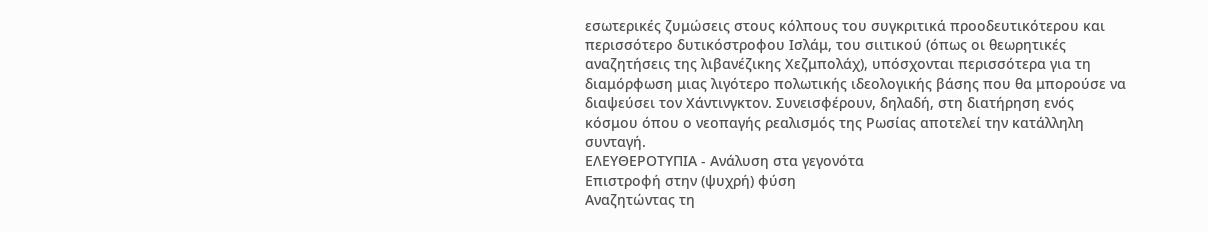εσωτερικές ζυμώσεις στους κόλπους του συγκριτικά προοδευτικότερου και περισσότερο δυτικόστροφου Ισλάμ, του σιιτικού (όπως οι θεωρητικές αναζητήσεις της λιβανέζικης Χεζμπολάχ), υπόσχονται περισσότερα για τη διαμόρφωση μιας λιγότερο πολωτικής ιδεολογικής βάσης που θα μπορούσε να διαψεύσει τον Χάντινγκτον. Συνεισφέρουν, δηλαδή, στη διατήρηση ενός κόσμου όπου ο νεοπαγής ρεαλισμός της Ρωσίας αποτελεί την κατάλληλη συνταγή.
ΕΛΕΥΘΕΡΟΤΥΠΙΑ - Ανάλυση στα γεγονότα
Επιστροφή στην (ψυχρή) φύση
Αναζητώντας τη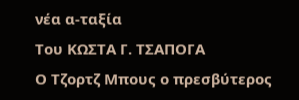νέα α-ταξία
Του ΚΩΣΤΑ Γ. ΤΣΑΠΟΓΑ
Ο Τζορτζ Μπους ο πρεσβύτερος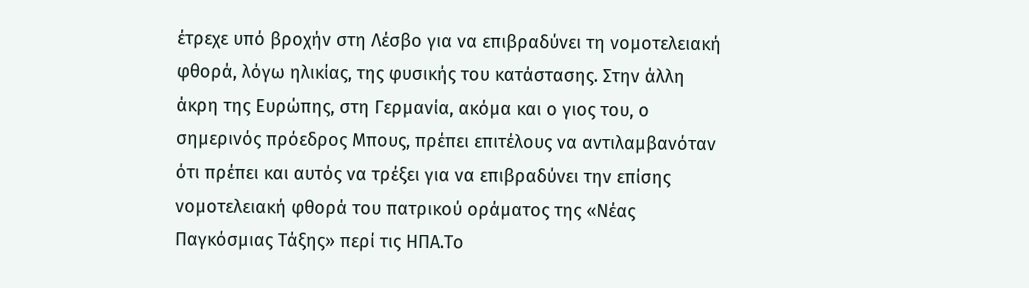έτρεχε υπό βροχήν στη Λέσβο για να επιβραδύνει τη νομοτελειακή φθορά, λόγω ηλικίας, της φυσικής του κατάστασης. Στην άλλη άκρη της Ευρώπης, στη Γερμανία, ακόμα και ο γιος του, ο σημερινός πρόεδρος Μπους, πρέπει επιτέλους να αντιλαμβανόταν ότι πρέπει και αυτός να τρέξει για να επιβραδύνει την επίσης νομοτελειακή φθορά του πατρικού οράματος της «Νέας Παγκόσμιας Τάξης» περί τις ΗΠΑ.Το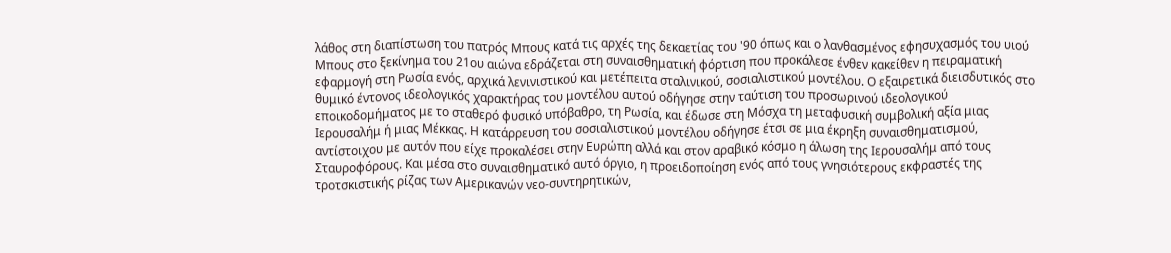λάθος στη διαπίστωση του πατρός Μπους κατά τις αρχές της δεκαετίας του '90 όπως και ο λανθασμένος εφησυχασμός του υιού Μπους στο ξεκίνημα του 21ου αιώνα εδράζεται στη συναισθηματική φόρτιση που προκάλεσε ένθεν κακείθεν η πειραματική εφαρμογή στη Ρωσία ενός, αρχικά λενινιστικού και μετέπειτα σταλινικού, σοσιαλιστικού μοντέλου. Ο εξαιρετικά διεισδυτικός στο θυμικό έντονος ιδεολογικός χαρακτήρας του μοντέλου αυτού οδήγησε στην ταύτιση του προσωρινού ιδεολογικού εποικοδομήματος με το σταθερό φυσικό υπόβαθρο, τη Ρωσία, και έδωσε στη Μόσχα τη μεταφυσική συμβολική αξία μιας Ιερουσαλήμ ή μιας Μέκκας. Η κατάρρευση του σοσιαλιστικού μοντέλου οδήγησε έτσι σε μια έκρηξη συναισθηματισμού, αντίστοιχου με αυτόν που είχε προκαλέσει στην Ευρώπη αλλά και στον αραβικό κόσμο η άλωση της Ιερουσαλήμ από τους Σταυροφόρους. Και μέσα στο συναισθηματικό αυτό όργιο, η προειδοποίηση ενός από τους γνησιότερους εκφραστές της τροτσκιστικής ρίζας των Αμερικανών νεο-συντηρητικών,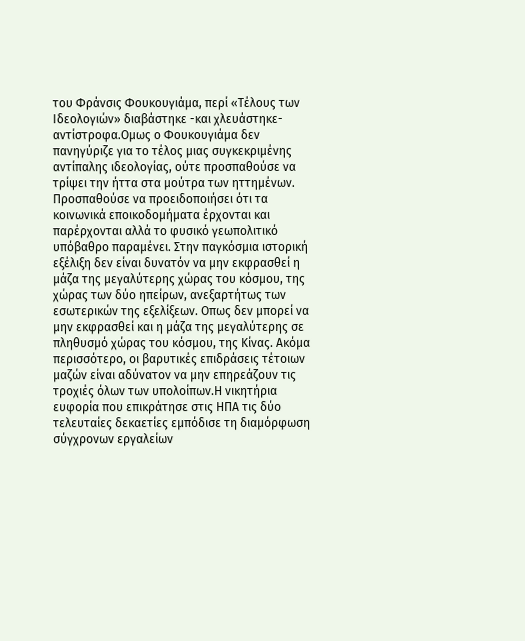του Φράνσις Φουκουγιάμα, περί «Τέλους των Ιδεολογιών» διαβάστηκε -και χλευάστηκε- αντίστροφα.Ομως ο Φουκουγιάμα δεν πανηγύριζε για το τέλος μιας συγκεκριμένης αντίπαλης ιδεολογίας, ούτε προσπαθούσε να τρίψει την ήττα στα μούτρα των ηττημένων. Προσπαθούσε να προειδοποιήσει ότι τα κοινωνικά εποικοδομήματα έρχονται και παρέρχονται αλλά το φυσικό γεωπολιτικό υπόβαθρο παραμένει. Στην παγκόσμια ιστορική εξέλιξη δεν είναι δυνατόν να μην εκφρασθεί η μάζα της μεγαλύτερης χώρας του κόσμου, της χώρας των δύο ηπείρων, ανεξαρτήτως των εσωτερικών της εξελίξεων. Οπως δεν μπορεί να μην εκφρασθεί και η μάζα της μεγαλύτερης σε πληθυσμό χώρας του κόσμου, της Κίνας. Ακόμα περισσότερο, οι βαρυτικές επιδράσεις τέτοιων μαζών είναι αδύνατον να μην επηρεάζουν τις τροχιές όλων των υπολοίπων.Η νικητήρια ευφορία που επικράτησε στις ΗΠΑ τις δύο τελευταίες δεκαετίες εμπόδισε τη διαμόρφωση σύγχρονων εργαλείων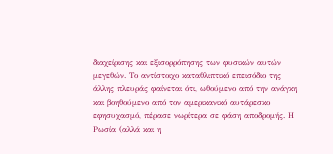διαχείρισης και εξισορρόπησης των φυσικών αυτών μεγεθών. Το αντίστοιχο καταθλιπτικό επεισόδιο της άλλης πλευράς φαίνεται ότι, ωθούμενο από την ανάγκη και βοηθούμενο από τον αμερικανικό αυτάρεσκο εφησυχασμό, πέρασε νωρίτερα σε φάση αποδρομής. Η Ρωσία (αλλά και η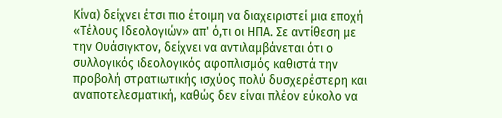Κίνα) δείχνει έτσι πιο έτοιμη να διαχειριστεί μια εποχή «Τέλους Ιδεολογιών» απ' ό,τι οι ΗΠΑ. Σε αντίθεση με την Ουάσιγκτον, δείχνει να αντιλαμβάνεται ότι ο συλλογικός ιδεολογικός αφοπλισμός καθιστά την προβολή στρατιωτικής ισχύος πολύ δυσχερέστερη και αναποτελεσματική, καθώς δεν είναι πλέον εύκολο να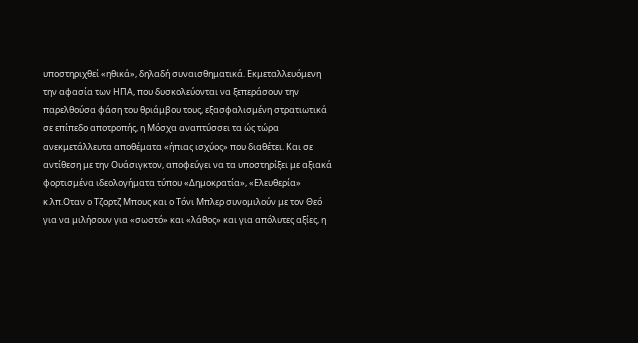υποστηριχθεί «ηθικά», δηλαδή συναισθηματικά. Εκμεταλλευόμενη την αφασία των ΗΠΑ, που δυσκολεύονται να ξεπεράσουν την παρελθούσα φάση του θριάμβου τους, εξασφαλισμένη στρατιωτικά σε επίπεδο αποτροπής, η Μόσχα αναπτύσσει τα ώς τώρα ανεκμετάλλευτα αποθέματα «ήπιας ισχύος» που διαθέτει. Και σε αντίθεση με την Ουάσιγκτον, αποφεύγει να τα υποστηρίξει με αξιακά φορτισμένα ιδεολογήματα τύπου «Δημοκρατία», «Ελευθερία» κ.λπ.Οταν ο Τζορτζ Μπους και ο Τόνι Μπλερ συνομιλούν με τον Θεό για να μιλήσουν για «σωστό» και «λάθος» και για απόλυτες αξίες, η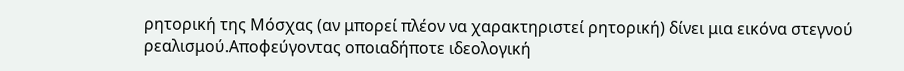ρητορική της Μόσχας (αν μπορεί πλέον να χαρακτηριστεί ρητορική) δίνει μια εικόνα στεγνού ρεαλισμού.Αποφεύγοντας οποιαδήποτε ιδεολογική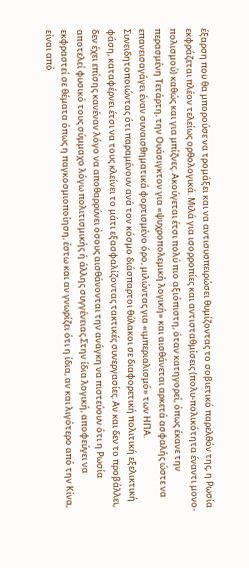έξαρση που θα μπορούσε να τρομάξει και να αντισυσπειρώσει θυμίζοντας το σοβιετικό παρελθόν της, η Ρωσία εκφράζεται πλέον τελείως ορθολογικά. Μιλά για ισορροπίες και αντισταθμίσεις (πολυ-πολικότητα έναντι μονο-πολισμού) καθώς και για μπίζνες. Ακούγεται έτσι πολύ πιο αξιόπιστη, όταν κατηγορεί, όπως έκανε την περασμένη Τετάρτη, την Ουάσιγκτον για «ψυχροπολεμική λογική» και αισθάνεται αρκετά ασφαλής ώστε να επανεισαγάγει έναν συναισθηματικά φορτισμένο όρο, μιλώντας για «ιμπεριαλισμό» των ΗΠΑ. Συνειδητοποιώντας ότι παραμένουν ανά τον κόσμο διάσπαρτοι θύλακοι σε διαφορετική πολιτική εξελικτική φάση, καταφέρνει έτσι να τους κλείνει το μάτι εξασφαλίζοντας τακτικές συνεργασίες. Αν και δεν το προβάλλει, δεν έχει επίσης κανέναν λόγο να αποθαρρύνει όσους αισθάνονται την ανάγκη να πιστεύουν ότι η Ρωσία αποτελεί φυσικό τους σύμμαχο λόγω πολιτισμικής ή άλλης συγγένειας.Στην ίδια λογική, αποφεύγει να εκφραστεί σε θέματα όπως η παγκοσμιοποίηση, έστω και αν γνωρίζει ότι η ίδια, αν και λιγότερο από την Κίνα, είναι από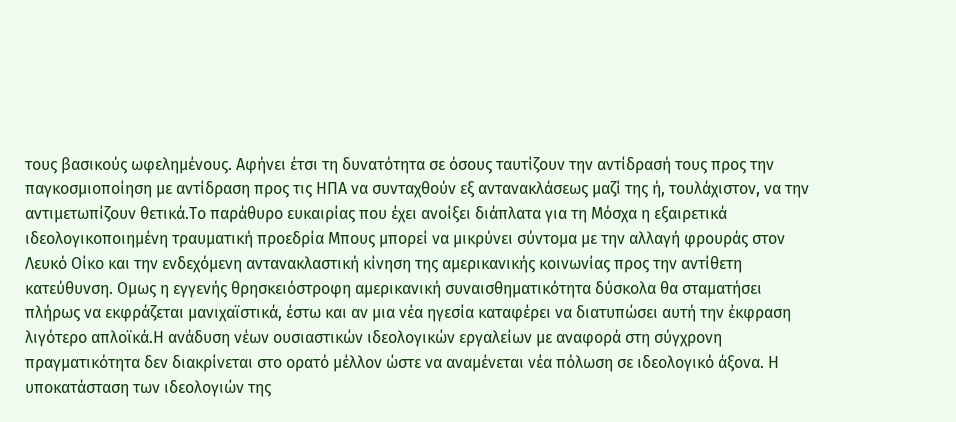τους βασικούς ωφελημένους. Αφήνει έτσι τη δυνατότητα σε όσους ταυτίζουν την αντίδρασή τους προς την παγκοσμιοποίηση με αντίδραση προς τις ΗΠΑ να συνταχθούν εξ αντανακλάσεως μαζί της ή, τουλάχιστον, να την αντιμετωπίζουν θετικά.Το παράθυρο ευκαιρίας που έχει ανοίξει διάπλατα για τη Μόσχα η εξαιρετικά ιδεολογικοποιημένη τραυματική προεδρία Μπους μπορεί να μικρύνει σύντομα με την αλλαγή φρουράς στον Λευκό Οίκο και την ενδεχόμενη αντανακλαστική κίνηση της αμερικανικής κοινωνίας προς την αντίθετη κατεύθυνση. Ομως η εγγενής θρησκειόστροφη αμερικανική συναισθηματικότητα δύσκολα θα σταματήσει πλήρως να εκφράζεται μανιχαϊστικά, έστω και αν μια νέα ηγεσία καταφέρει να διατυπώσει αυτή την έκφραση λιγότερο απλοϊκά.Η ανάδυση νέων ουσιαστικών ιδεολογικών εργαλείων με αναφορά στη σύγχρονη πραγματικότητα δεν διακρίνεται στο ορατό μέλλον ώστε να αναμένεται νέα πόλωση σε ιδεολογικό άξονα. Η υποκατάσταση των ιδεολογιών της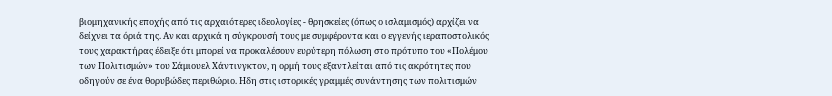βιομηχανικής εποχής από τις αρχαιότερες ιδεολογίες - θρησκείες (όπως ο ισλαμισμός) αρχίζει να δείχνει τα όριά της. Αν και αρχικά η σύγκρουσή τους με συμφέροντα και ο εγγενής ιεραποστολικός τους χαρακτήρας έδειξε ότι μπορεί να προκαλέσουν ευρύτερη πόλωση στο πρότυπο του «Πολέμου των Πολιτισμών» του Σάμιουελ Χάντινγκτον, η ορμή τους εξαντλείται από τις ακρότητες που οδηγούν σε ένα θορυβώδες περιθώριο. Ηδη στις ιστορικές γραμμές συνάντησης των πολιτισμών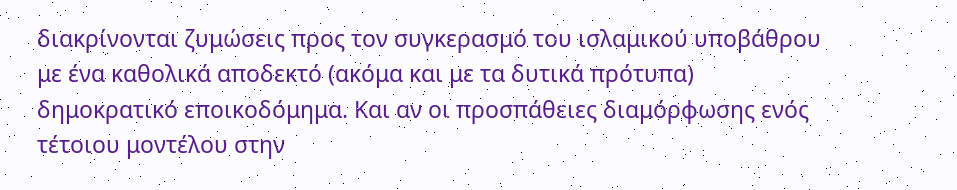διακρίνονται ζυμώσεις προς τον συγκερασμό του ισλαμικού υποβάθρου με ένα καθολικά αποδεκτό (ακόμα και με τα δυτικά πρότυπα) δημοκρατικό εποικοδόμημα. Και αν οι προσπάθειες διαμόρφωσης ενός τέτοιου μοντέλου στην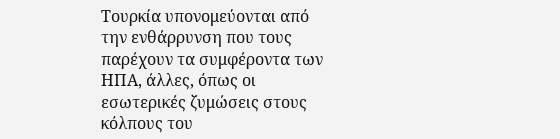Τουρκία υπονομεύονται από την ενθάρρυνση που τους παρέχουν τα συμφέροντα των ΗΠΑ, άλλες, όπως οι εσωτερικές ζυμώσεις στους κόλπους του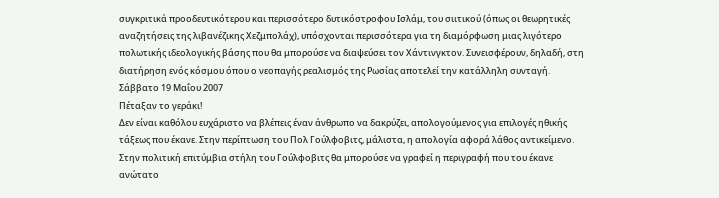συγκριτικά προοδευτικότερου και περισσότερο δυτικόστροφου Ισλάμ, του σιιτικού (όπως οι θεωρητικές αναζητήσεις της λιβανέζικης Χεζμπολάχ), υπόσχονται περισσότερα για τη διαμόρφωση μιας λιγότερο πολωτικής ιδεολογικής βάσης που θα μπορούσε να διαψεύσει τον Χάντινγκτον. Συνεισφέρουν, δηλαδή, στη διατήρηση ενός κόσμου όπου ο νεοπαγής ρεαλισμός της Ρωσίας αποτελεί την κατάλληλη συνταγή.
Σάββατο 19 Μαΐου 2007
Πέταξαν το γεράκι!
Δεν είναι καθόλου ευχάριστο να βλέπεις έναν άνθρωπο να δακρύζει, απολογούμενος για επιλογές ηθικής τάξεως που έκανε. Στην περίπτωση του Πολ Γούλφοβιτς, μάλιστα, η απολογία αφορά λάθος αντικείμενο.
Στην πολιτική επιτύμβια στήλη του Γούλφοβιτς θα μπορούσε να γραφεί η περιγραφή που του έκανε ανώτατο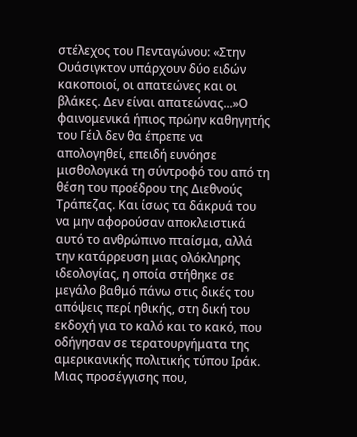στέλεχος του Πενταγώνου: «Στην Ουάσιγκτον υπάρχουν δύο ειδών κακοποιοί, οι απατεώνες και οι βλάκες. Δεν είναι απατεώνας...»Ο φαινομενικά ήπιος πρώην καθηγητής του Γέιλ δεν θα έπρεπε να απολογηθεί, επειδή ευνόησε μισθολογικά τη σύντροφό του από τη θέση του προέδρου της Διεθνούς Τράπεζας. Και ίσως τα δάκρυά του να μην αφορούσαν αποκλειστικά αυτό το ανθρώπινο πταίσμα, αλλά την κατάρρευση μιας ολόκληρης ιδεολογίας, η οποία στήθηκε σε μεγάλο βαθμό πάνω στις δικές του απόψεις περί ηθικής, στη δική του εκδοχή για το καλό και το κακό, που οδήγησαν σε τερατουργήματα της αμερικανικής πολιτικής τύπου Ιράκ. Μιας προσέγγισης που,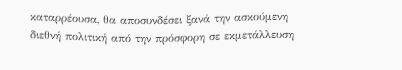καταρρέουσα, θα αποσυνδέσει ξανά την ασκούμενη διεθνή πολιτική από την πρόσφορη σε εκμετάλλευση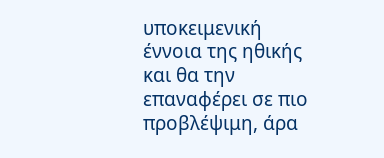υποκειμενική έννοια της ηθικής και θα την επαναφέρει σε πιο προβλέψιμη, άρα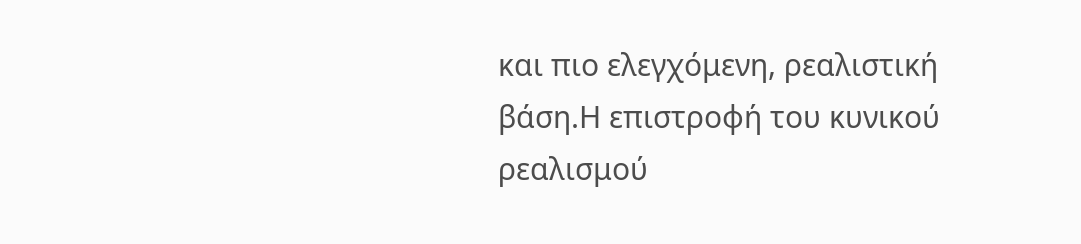και πιο ελεγχόμενη, ρεαλιστική βάση.Η επιστροφή του κυνικού ρεαλισμού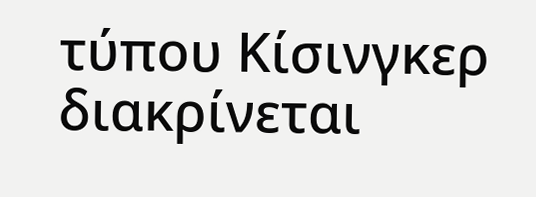τύπου Κίσινγκερ διακρίνεται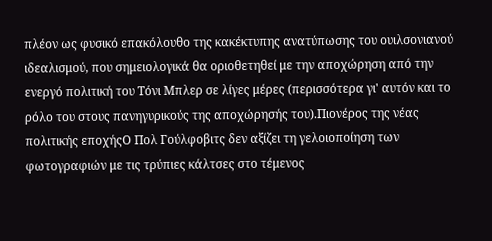πλέον ως φυσικό επακόλουθο της κακέκτυπης ανατύπωσης του ουιλσονιανού ιδεαλισμού, που σημειολογικά θα οριοθετηθεί με την αποχώρηση από την ενεργό πολιτική του Τόνι Μπλερ σε λίγες μέρες (περισσότερα γι' αυτόν και το ρόλο του στους πανηγυρικούς της αποχώρησής του).Πιονέρος της νέας πολιτικής εποχήςΟ Πολ Γούλφοβιτς δεν αξίζει τη γελοιοποίηση των φωτογραφιών με τις τρύπιες κάλτσες στο τέμενος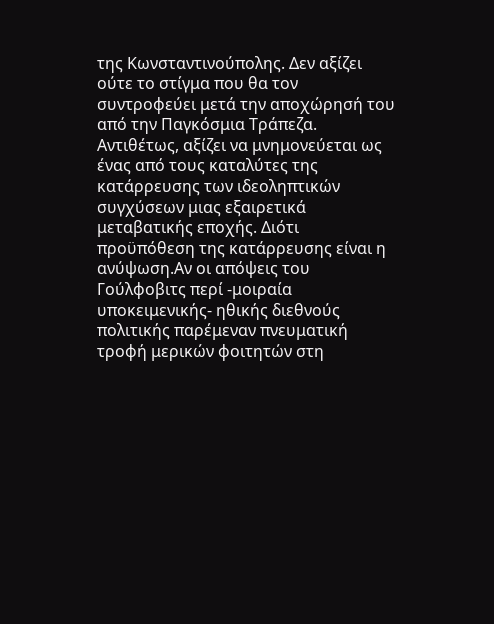της Κωνσταντινούπολης. Δεν αξίζει ούτε το στίγμα που θα τον συντροφεύει μετά την αποχώρησή του από την Παγκόσμια Τράπεζα. Αντιθέτως, αξίζει να μνημονεύεται ως ένας από τους καταλύτες της κατάρρευσης των ιδεοληπτικών συγχύσεων μιας εξαιρετικά μεταβατικής εποχής. Διότι προϋπόθεση της κατάρρευσης είναι η ανύψωση.Αν οι απόψεις του Γούλφοβιτς περί -μοιραία υποκειμενικής- ηθικής διεθνούς πολιτικής παρέμεναν πνευματική τροφή μερικών φοιτητών στη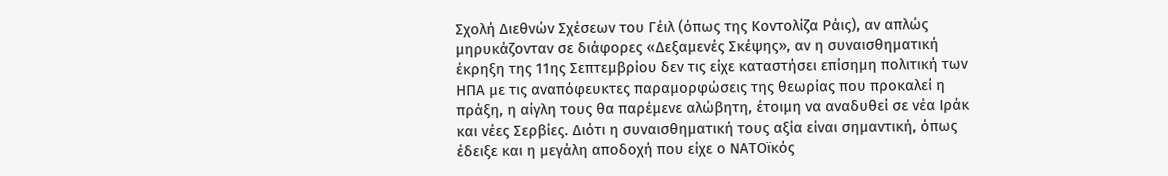Σχολή Διεθνών Σχέσεων του Γέιλ (όπως της Κοντολίζα Ράις), αν απλώς μηρυκάζονταν σε διάφορες «Δεξαμενές Σκέψης», αν η συναισθηματική έκρηξη της 11ης Σεπτεμβρίου δεν τις είχε καταστήσει επίσημη πολιτική των ΗΠΑ με τις αναπόφευκτες παραμορφώσεις της θεωρίας που προκαλεί η πράξη, η αίγλη τους θα παρέμενε αλώβητη, έτοιμη να αναδυθεί σε νέα Ιράκ και νέες Σερβίες. Διότι η συναισθηματική τους αξία είναι σημαντική, όπως έδειξε και η μεγάλη αποδοχή που είχε ο ΝΑΤΟϊκός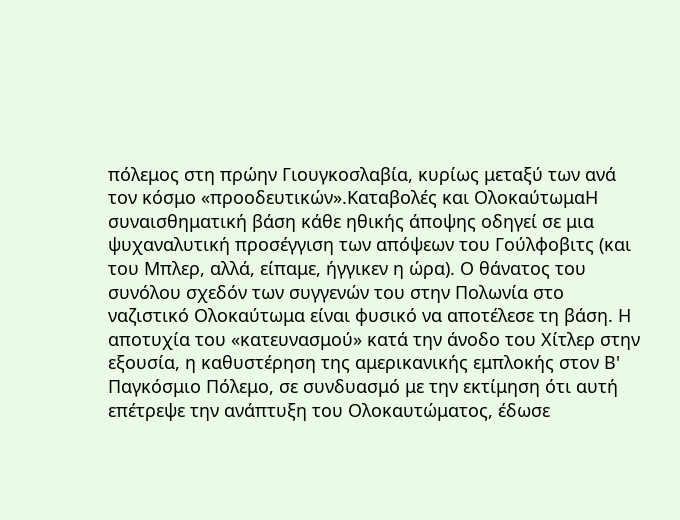πόλεμος στη πρώην Γιουγκοσλαβία, κυρίως μεταξύ των ανά τον κόσμο «προοδευτικών».Καταβολές και ΟλοκαύτωμαΗ συναισθηματική βάση κάθε ηθικής άποψης οδηγεί σε μια ψυχαναλυτική προσέγγιση των απόψεων του Γούλφοβιτς (και του Μπλερ, αλλά, είπαμε, ήγγικεν η ώρα). Ο θάνατος του συνόλου σχεδόν των συγγενών του στην Πολωνία στο ναζιστικό Ολοκαύτωμα είναι φυσικό να αποτέλεσε τη βάση. Η αποτυχία του «κατευνασμού» κατά την άνοδο του Χίτλερ στην εξουσία, η καθυστέρηση της αμερικανικής εμπλοκής στον Β' Παγκόσμιο Πόλεμο, σε συνδυασμό με την εκτίμηση ότι αυτή επέτρεψε την ανάπτυξη του Ολοκαυτώματος, έδωσε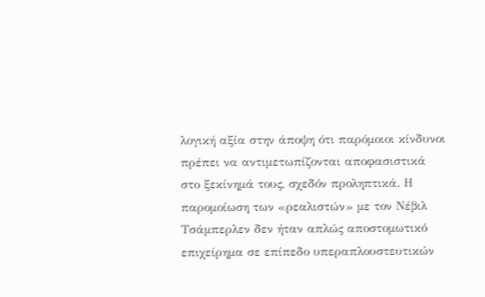λογική αξία στην άποψη ότι παρόμοιοι κίνδυνοι πρέπει να αντιμετωπίζονται αποφασιστικά στο ξεκίνημά τους, σχεδόν προληπτικά. Η παρομοίωση των «ρεαλιστών» με τον Νέβιλ Τσάμπερλεν δεν ήταν απλώς αποστομωτικό επιχείρημα σε επίπεδο υπεραπλουστευτικών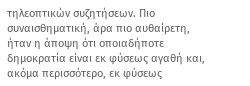τηλεοπτικών συζητήσεων. Πιο συναισθηματική, άρα πιο αυθαίρετη, ήταν η άποψη ότι οποιαδήποτε δημοκρατία είναι εκ φύσεως αγαθή και, ακόμα περισσότερο, εκ φύσεως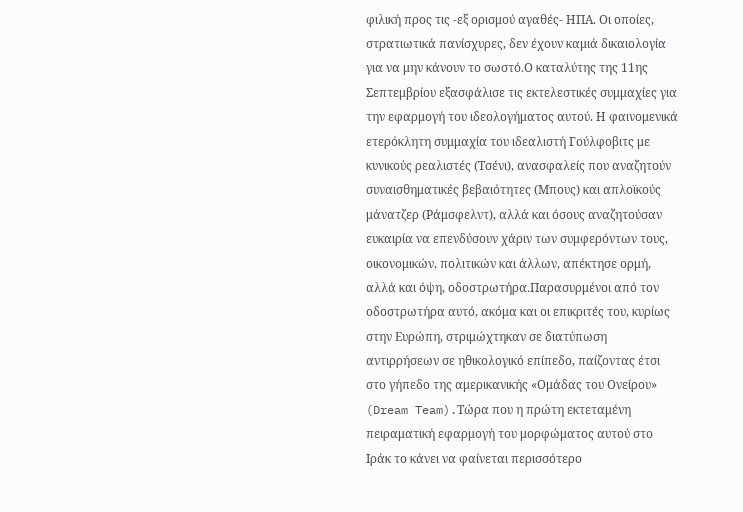φιλική προς τις -εξ ορισμού αγαθές- ΗΠΑ. Οι οποίες, στρατιωτικά πανίσχυρες, δεν έχουν καμιά δικαιολογία για να μην κάνουν το σωστό.Ο καταλύτης της 11ης Σεπτεμβρίου εξασφάλισε τις εκτελεστικές συμμαχίες για την εφαρμογή του ιδεολογήματος αυτού. Η φαινομενικά ετερόκλητη συμμαχία του ιδεαλιστή Γούλφοβιτς με κυνικούς ρεαλιστές (Τσένι), ανασφαλείς που αναζητούν συναισθηματικές βεβαιότητες (Μπους) και απλοϊκούς μάνατζερ (Ράμσφελντ), αλλά και όσους αναζητούσαν ευκαιρία να επενδύσουν χάριν των συμφερόντων τους, οικονομικών, πολιτικών και άλλων, απέκτησε ορμή, αλλά και όψη, οδοστρωτήρα.Παρασυρμένοι από τον οδοστρωτήρα αυτό, ακόμα και οι επικριτές του, κυρίως στην Ευρώπη, στριμώχτηκαν σε διατύπωση αντιρρήσεων σε ηθικολογικό επίπεδο, παίζοντας έτσι στο γήπεδο της αμερικανικής «Ομάδας του Ονείρου» (Dream Team).Τώρα που η πρώτη εκτεταμένη πειραματική εφαρμογή του μορφώματος αυτού στο Ιράκ το κάνει να φαίνεται περισσότερο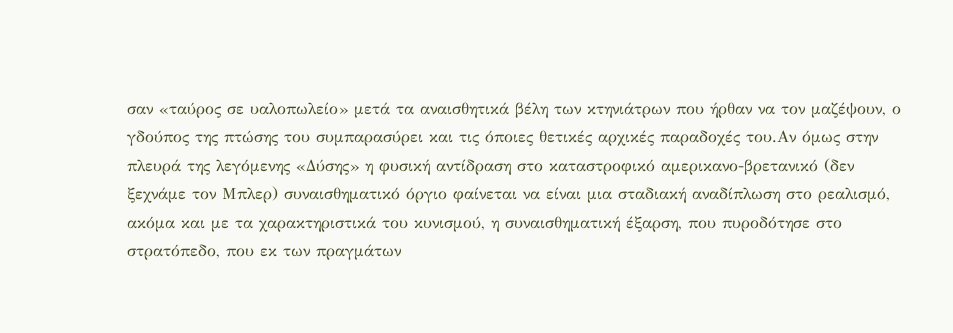σαν «ταύρος σε υαλοπωλείο» μετά τα αναισθητικά βέλη των κτηνιάτρων που ήρθαν να τον μαζέψουν, ο γδούπος της πτώσης του συμπαρασύρει και τις όποιες θετικές αρχικές παραδοχές του.Αν όμως στην πλευρά της λεγόμενης «Δύσης» η φυσική αντίδραση στο καταστροφικό αμερικανο-βρετανικό (δεν ξεχνάμε τον Μπλερ) συναισθηματικό όργιο φαίνεται να είναι μια σταδιακή αναδίπλωση στο ρεαλισμό, ακόμα και με τα χαρακτηριστικά του κυνισμού, η συναισθηματική έξαρση, που πυροδότησε στο στρατόπεδο, που εκ των πραγμάτων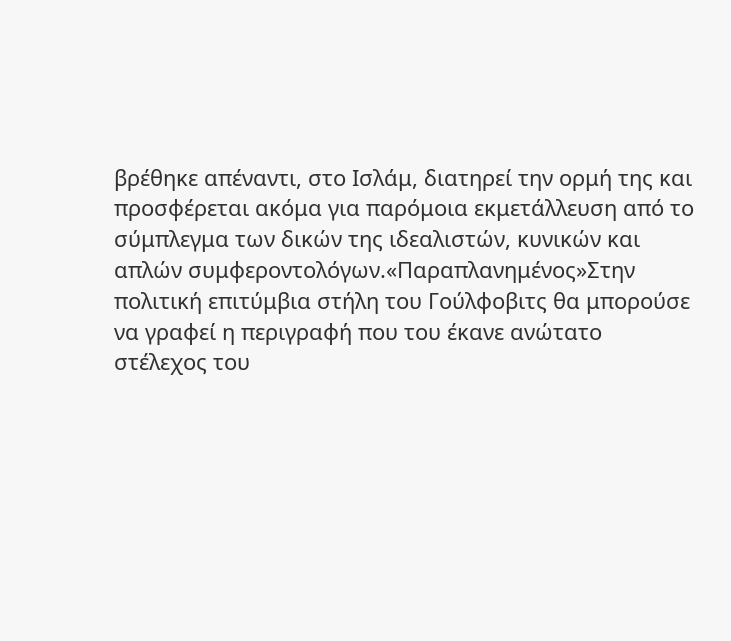βρέθηκε απέναντι, στο Ισλάμ, διατηρεί την ορμή της και προσφέρεται ακόμα για παρόμοια εκμετάλλευση από το σύμπλεγμα των δικών της ιδεαλιστών, κυνικών και απλών συμφεροντολόγων.«Παραπλανημένος»Στην πολιτική επιτύμβια στήλη του Γούλφοβιτς θα μπορούσε να γραφεί η περιγραφή που του έκανε ανώτατο στέλεχος του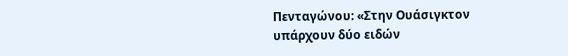Πενταγώνου: «Στην Ουάσιγκτον υπάρχουν δύο ειδών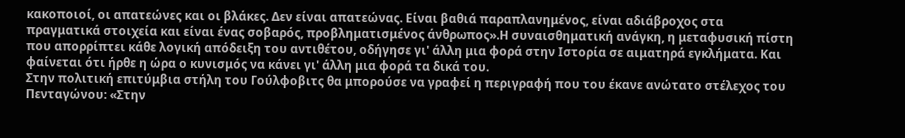κακοποιοί, οι απατεώνες και οι βλάκες. Δεν είναι απατεώνας. Είναι βαθιά παραπλανημένος, είναι αδιάβροχος στα πραγματικά στοιχεία και είναι ένας σοβαρός, προβληματισμένος άνθρωπος».Η συναισθηματική ανάγκη, η μεταφυσική πίστη που απορρίπτει κάθε λογική απόδειξη του αντιθέτου, οδήγησε γι' άλλη μια φορά στην Ιστορία σε αιματηρά εγκλήματα. Και φαίνεται ότι ήρθε η ώρα ο κυνισμός να κάνει γι' άλλη μια φορά τα δικά του.
Στην πολιτική επιτύμβια στήλη του Γούλφοβιτς θα μπορούσε να γραφεί η περιγραφή που του έκανε ανώτατο στέλεχος του Πενταγώνου: «Στην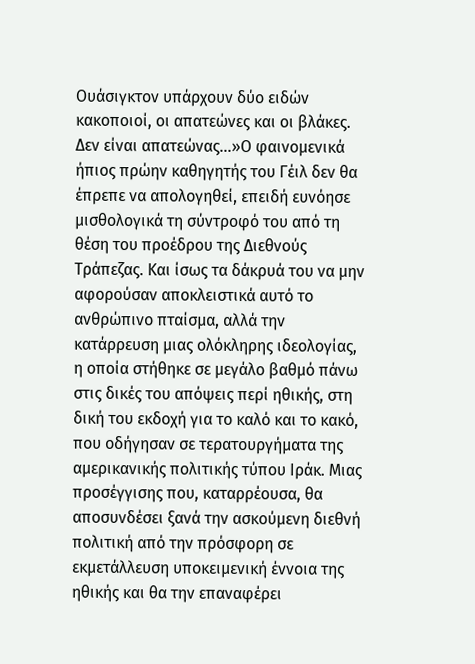Ουάσιγκτον υπάρχουν δύο ειδών κακοποιοί, οι απατεώνες και οι βλάκες. Δεν είναι απατεώνας...»Ο φαινομενικά ήπιος πρώην καθηγητής του Γέιλ δεν θα έπρεπε να απολογηθεί, επειδή ευνόησε μισθολογικά τη σύντροφό του από τη θέση του προέδρου της Διεθνούς Τράπεζας. Και ίσως τα δάκρυά του να μην αφορούσαν αποκλειστικά αυτό το ανθρώπινο πταίσμα, αλλά την κατάρρευση μιας ολόκληρης ιδεολογίας, η οποία στήθηκε σε μεγάλο βαθμό πάνω στις δικές του απόψεις περί ηθικής, στη δική του εκδοχή για το καλό και το κακό, που οδήγησαν σε τερατουργήματα της αμερικανικής πολιτικής τύπου Ιράκ. Μιας προσέγγισης που, καταρρέουσα, θα αποσυνδέσει ξανά την ασκούμενη διεθνή πολιτική από την πρόσφορη σε εκμετάλλευση υποκειμενική έννοια της ηθικής και θα την επαναφέρει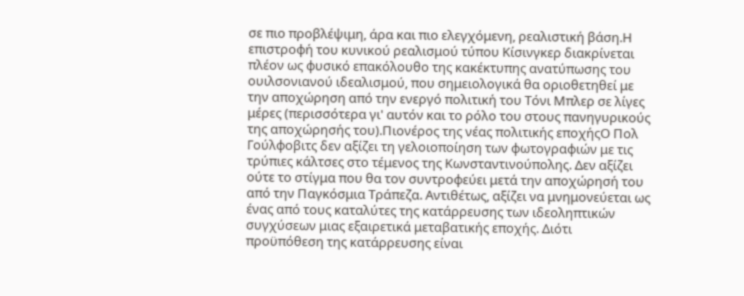σε πιο προβλέψιμη, άρα και πιο ελεγχόμενη, ρεαλιστική βάση.Η επιστροφή του κυνικού ρεαλισμού τύπου Κίσινγκερ διακρίνεται πλέον ως φυσικό επακόλουθο της κακέκτυπης ανατύπωσης του ουιλσονιανού ιδεαλισμού, που σημειολογικά θα οριοθετηθεί με την αποχώρηση από την ενεργό πολιτική του Τόνι Μπλερ σε λίγες μέρες (περισσότερα γι' αυτόν και το ρόλο του στους πανηγυρικούς της αποχώρησής του).Πιονέρος της νέας πολιτικής εποχήςΟ Πολ Γούλφοβιτς δεν αξίζει τη γελοιοποίηση των φωτογραφιών με τις τρύπιες κάλτσες στο τέμενος της Κωνσταντινούπολης. Δεν αξίζει ούτε το στίγμα που θα τον συντροφεύει μετά την αποχώρησή του από την Παγκόσμια Τράπεζα. Αντιθέτως, αξίζει να μνημονεύεται ως ένας από τους καταλύτες της κατάρρευσης των ιδεοληπτικών συγχύσεων μιας εξαιρετικά μεταβατικής εποχής. Διότι προϋπόθεση της κατάρρευσης είναι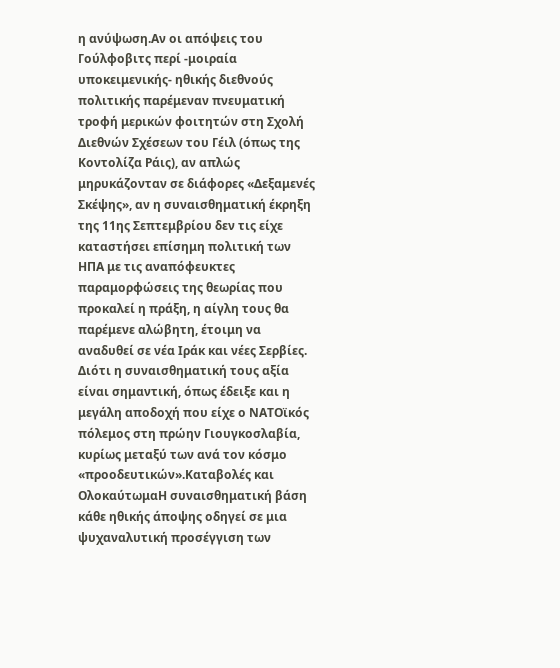η ανύψωση.Αν οι απόψεις του Γούλφοβιτς περί -μοιραία υποκειμενικής- ηθικής διεθνούς πολιτικής παρέμεναν πνευματική τροφή μερικών φοιτητών στη Σχολή Διεθνών Σχέσεων του Γέιλ (όπως της Κοντολίζα Ράις), αν απλώς μηρυκάζονταν σε διάφορες «Δεξαμενές Σκέψης», αν η συναισθηματική έκρηξη της 11ης Σεπτεμβρίου δεν τις είχε καταστήσει επίσημη πολιτική των ΗΠΑ με τις αναπόφευκτες παραμορφώσεις της θεωρίας που προκαλεί η πράξη, η αίγλη τους θα παρέμενε αλώβητη, έτοιμη να αναδυθεί σε νέα Ιράκ και νέες Σερβίες. Διότι η συναισθηματική τους αξία είναι σημαντική, όπως έδειξε και η μεγάλη αποδοχή που είχε ο ΝΑΤΟϊκός πόλεμος στη πρώην Γιουγκοσλαβία, κυρίως μεταξύ των ανά τον κόσμο «προοδευτικών».Καταβολές και ΟλοκαύτωμαΗ συναισθηματική βάση κάθε ηθικής άποψης οδηγεί σε μια ψυχαναλυτική προσέγγιση των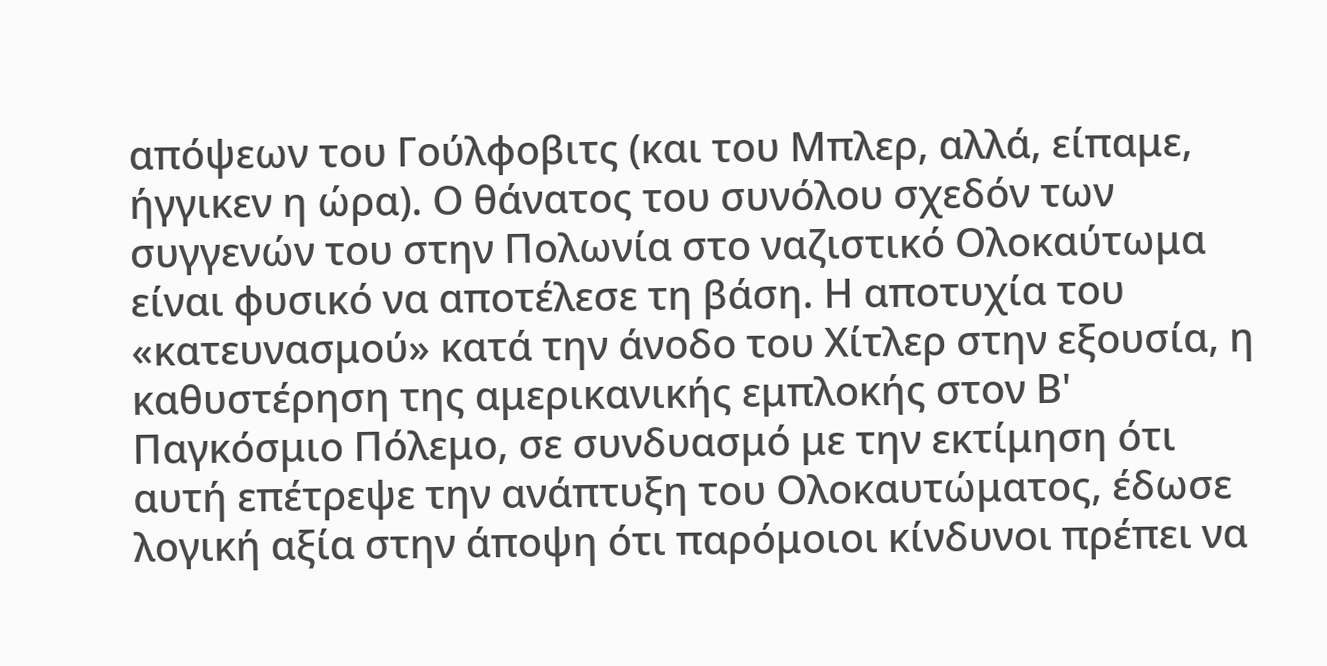απόψεων του Γούλφοβιτς (και του Μπλερ, αλλά, είπαμε, ήγγικεν η ώρα). Ο θάνατος του συνόλου σχεδόν των συγγενών του στην Πολωνία στο ναζιστικό Ολοκαύτωμα είναι φυσικό να αποτέλεσε τη βάση. Η αποτυχία του «κατευνασμού» κατά την άνοδο του Χίτλερ στην εξουσία, η καθυστέρηση της αμερικανικής εμπλοκής στον Β' Παγκόσμιο Πόλεμο, σε συνδυασμό με την εκτίμηση ότι αυτή επέτρεψε την ανάπτυξη του Ολοκαυτώματος, έδωσε λογική αξία στην άποψη ότι παρόμοιοι κίνδυνοι πρέπει να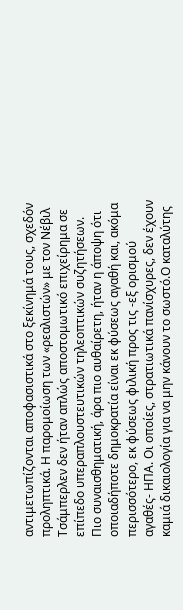αντιμετωπίζονται αποφασιστικά στο ξεκίνημά τους, σχεδόν προληπτικά. Η παρομοίωση των «ρεαλιστών» με τον Νέβιλ Τσάμπερλεν δεν ήταν απλώς αποστομωτικό επιχείρημα σε επίπεδο υπεραπλουστευτικών τηλεοπτικών συζητήσεων. Πιο συναισθηματική, άρα πιο αυθαίρετη, ήταν η άποψη ότι οποιαδήποτε δημοκρατία είναι εκ φύσεως αγαθή και, ακόμα περισσότερο, εκ φύσεως φιλική προς τις -εξ ορισμού αγαθές- ΗΠΑ. Οι οποίες, στρατιωτικά πανίσχυρες, δεν έχουν καμιά δικαιολογία για να μην κάνουν το σωστό.Ο καταλύτης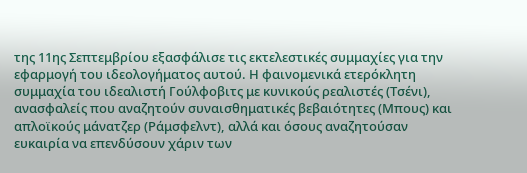της 11ης Σεπτεμβρίου εξασφάλισε τις εκτελεστικές συμμαχίες για την εφαρμογή του ιδεολογήματος αυτού. Η φαινομενικά ετερόκλητη συμμαχία του ιδεαλιστή Γούλφοβιτς με κυνικούς ρεαλιστές (Τσένι), ανασφαλείς που αναζητούν συναισθηματικές βεβαιότητες (Μπους) και απλοϊκούς μάνατζερ (Ράμσφελντ), αλλά και όσους αναζητούσαν ευκαιρία να επενδύσουν χάριν των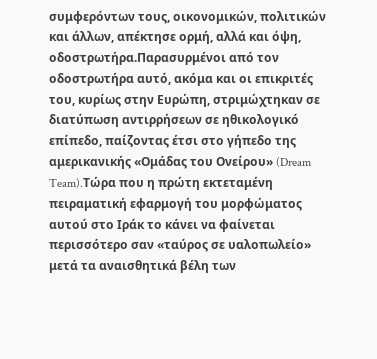συμφερόντων τους, οικονομικών, πολιτικών και άλλων, απέκτησε ορμή, αλλά και όψη, οδοστρωτήρα.Παρασυρμένοι από τον οδοστρωτήρα αυτό, ακόμα και οι επικριτές του, κυρίως στην Ευρώπη, στριμώχτηκαν σε διατύπωση αντιρρήσεων σε ηθικολογικό επίπεδο, παίζοντας έτσι στο γήπεδο της αμερικανικής «Ομάδας του Ονείρου» (Dream Team).Τώρα που η πρώτη εκτεταμένη πειραματική εφαρμογή του μορφώματος αυτού στο Ιράκ το κάνει να φαίνεται περισσότερο σαν «ταύρος σε υαλοπωλείο» μετά τα αναισθητικά βέλη των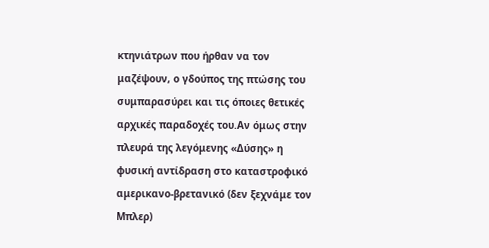κτηνιάτρων που ήρθαν να τον μαζέψουν, ο γδούπος της πτώσης του συμπαρασύρει και τις όποιες θετικές αρχικές παραδοχές του.Αν όμως στην πλευρά της λεγόμενης «Δύσης» η φυσική αντίδραση στο καταστροφικό αμερικανο-βρετανικό (δεν ξεχνάμε τον Μπλερ)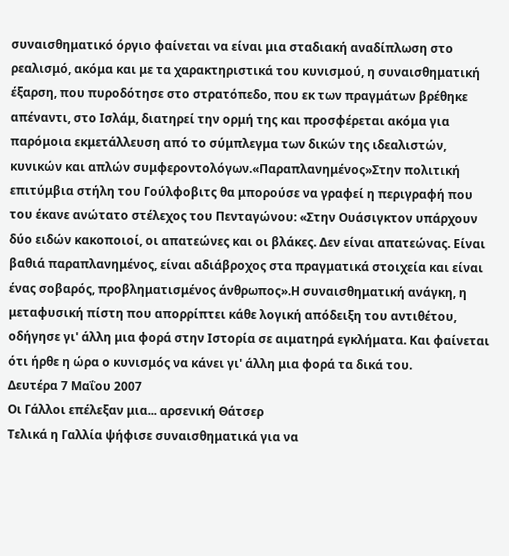συναισθηματικό όργιο φαίνεται να είναι μια σταδιακή αναδίπλωση στο ρεαλισμό, ακόμα και με τα χαρακτηριστικά του κυνισμού, η συναισθηματική έξαρση, που πυροδότησε στο στρατόπεδο, που εκ των πραγμάτων βρέθηκε απέναντι, στο Ισλάμ, διατηρεί την ορμή της και προσφέρεται ακόμα για παρόμοια εκμετάλλευση από το σύμπλεγμα των δικών της ιδεαλιστών, κυνικών και απλών συμφεροντολόγων.«Παραπλανημένος»Στην πολιτική επιτύμβια στήλη του Γούλφοβιτς θα μπορούσε να γραφεί η περιγραφή που του έκανε ανώτατο στέλεχος του Πενταγώνου: «Στην Ουάσιγκτον υπάρχουν δύο ειδών κακοποιοί, οι απατεώνες και οι βλάκες. Δεν είναι απατεώνας. Είναι βαθιά παραπλανημένος, είναι αδιάβροχος στα πραγματικά στοιχεία και είναι ένας σοβαρός, προβληματισμένος άνθρωπος».Η συναισθηματική ανάγκη, η μεταφυσική πίστη που απορρίπτει κάθε λογική απόδειξη του αντιθέτου, οδήγησε γι' άλλη μια φορά στην Ιστορία σε αιματηρά εγκλήματα. Και φαίνεται ότι ήρθε η ώρα ο κυνισμός να κάνει γι' άλλη μια φορά τα δικά του.
Δευτέρα 7 Μαΐου 2007
Οι Γάλλοι επέλεξαν μια... αρσενική Θάτσερ
Τελικά η Γαλλία ψήφισε συναισθηματικά για να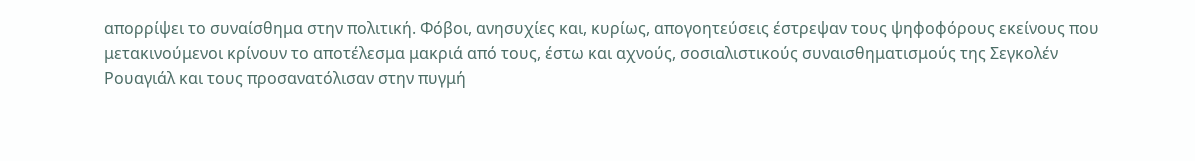απορρίψει το συναίσθημα στην πολιτική. Φόβοι, ανησυχίες και, κυρίως, απογοητεύσεις έστρεψαν τους ψηφοφόρους εκείνους που μετακινούμενοι κρίνουν το αποτέλεσμα μακριά από τους, έστω και αχνούς, σοσιαλιστικούς συναισθηματισμούς της Σεγκολέν Ρουαγιάλ και τους προσανατόλισαν στην πυγμή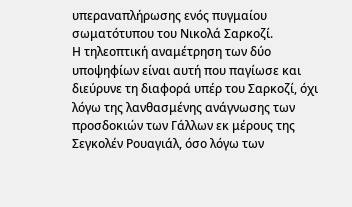υπεραναπλήρωσης ενός πυγμαίου σωματότυπου του Νικολά Σαρκοζί.
Η τηλεοπτική αναμέτρηση των δύο υποψηφίων είναι αυτή που παγίωσε και διεύρυνε τη διαφορά υπέρ του Σαρκοζί, όχι λόγω της λανθασμένης ανάγνωσης των προσδοκιών των Γάλλων εκ μέρους της Σεγκολέν Ρουαγιάλ, όσο λόγω των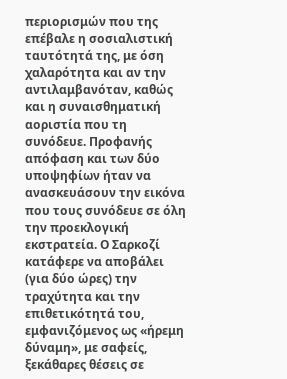περιορισμών που της επέβαλε η σοσιαλιστική ταυτότητά της, με όση χαλαρότητα και αν την αντιλαμβανόταν, καθώς και η συναισθηματική αοριστία που τη συνόδευε. Προφανής απόφαση και των δύο υποψηφίων ήταν να ανασκευάσουν την εικόνα που τους συνόδευε σε όλη την προεκλογική εκστρατεία. Ο Σαρκοζί κατάφερε να αποβάλει (για δύο ώρες) την τραχύτητα και την επιθετικότητά του, εμφανιζόμενος ως «ήρεμη δύναμη», με σαφείς, ξεκάθαρες θέσεις σε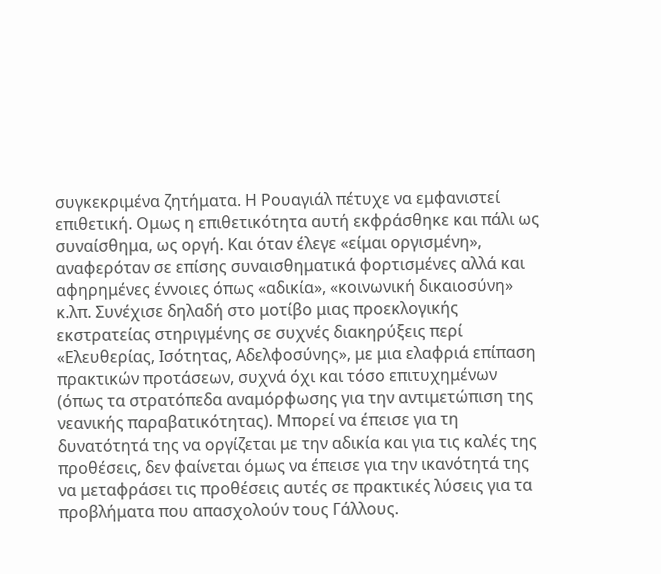συγκεκριμένα ζητήματα. Η Ρουαγιάλ πέτυχε να εμφανιστεί επιθετική. Ομως η επιθετικότητα αυτή εκφράσθηκε και πάλι ως συναίσθημα, ως οργή. Και όταν έλεγε «είμαι οργισμένη», αναφερόταν σε επίσης συναισθηματικά φορτισμένες αλλά και αφηρημένες έννοιες όπως «αδικία», «κοινωνική δικαιοσύνη» κ.λπ. Συνέχισε δηλαδή στο μοτίβο μιας προεκλογικής εκστρατείας στηριγμένης σε συχνές διακηρύξεις περί «Ελευθερίας, Ισότητας, Αδελφοσύνης», με μια ελαφριά επίπαση πρακτικών προτάσεων, συχνά όχι και τόσο επιτυχημένων (όπως τα στρατόπεδα αναμόρφωσης για την αντιμετώπιση της νεανικής παραβατικότητας). Μπορεί να έπεισε για τη δυνατότητά της να οργίζεται με την αδικία και για τις καλές της προθέσεις, δεν φαίνεται όμως να έπεισε για την ικανότητά της να μεταφράσει τις προθέσεις αυτές σε πρακτικές λύσεις για τα προβλήματα που απασχολούν τους Γάλλους.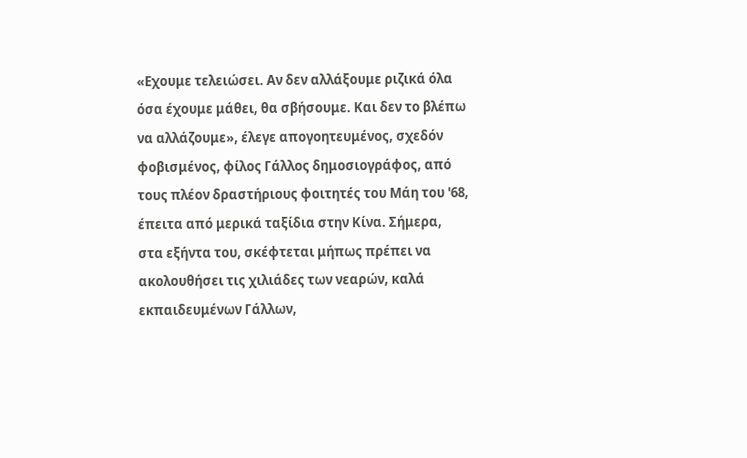«Εχουμε τελειώσει. Αν δεν αλλάξουμε ριζικά όλα όσα έχουμε μάθει, θα σβήσουμε. Και δεν το βλέπω να αλλάζουμε», έλεγε απογοητευμένος, σχεδόν φοβισμένος, φίλος Γάλλος δημοσιογράφος, από τους πλέον δραστήριους φοιτητές του Μάη του '68, έπειτα από μερικά ταξίδια στην Κίνα. Σήμερα, στα εξήντα του, σκέφτεται μήπως πρέπει να ακολουθήσει τις χιλιάδες των νεαρών, καλά εκπαιδευμένων Γάλλων,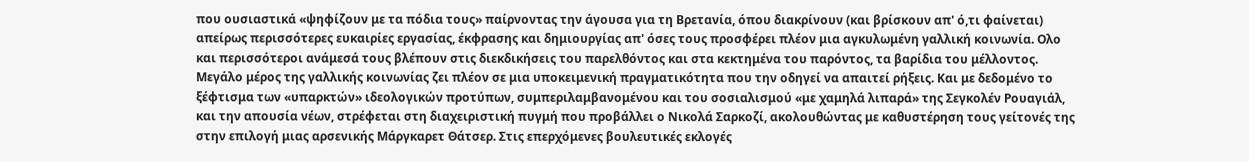που ουσιαστικά «ψηφίζουν με τα πόδια τους» παίρνοντας την άγουσα για τη Βρετανία, όπου διακρίνουν (και βρίσκουν απ' ό,τι φαίνεται) απείρως περισσότερες ευκαιρίες εργασίας, έκφρασης και δημιουργίας απ' όσες τους προσφέρει πλέον μια αγκυλωμένη γαλλική κοινωνία. Ολο και περισσότεροι ανάμεσά τους βλέπουν στις διεκδικήσεις του παρελθόντος και στα κεκτημένα του παρόντος, τα βαρίδια του μέλλοντος. Μεγάλο μέρος της γαλλικής κοινωνίας ζει πλέον σε μια υποκειμενική πραγματικότητα που την οδηγεί να απαιτεί ρήξεις. Και με δεδομένο το ξέφτισμα των «υπαρκτών» ιδεολογικών προτύπων, συμπεριλαμβανομένου και του σοσιαλισμού «με χαμηλά λιπαρά» της Σεγκολέν Ρουαγιάλ, και την απουσία νέων, στρέφεται στη διαχειριστική πυγμή που προβάλλει ο Νικολά Σαρκοζί, ακολουθώντας με καθυστέρηση τους γείτονές της στην επιλογή μιας αρσενικής Μάργκαρετ Θάτσερ. Στις επερχόμενες βουλευτικές εκλογές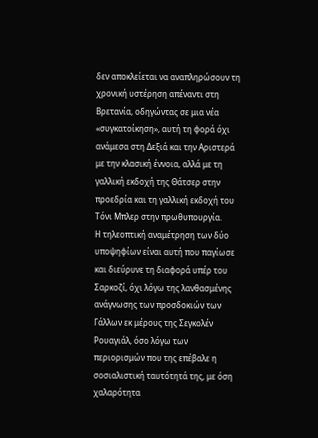δεν αποκλείεται να αναπληρώσουν τη χρονική υστέρηση απέναντι στη Βρετανία, οδηγώντας σε μια νέα «συγκατοίκηση», αυτή τη φορά όχι ανάμεσα στη Δεξιά και την Αριστερά με την κλασική έννοια, αλλά με τη γαλλική εκδοχή της Θάτσερ στην προεδρία και τη γαλλική εκδοχή του Τόνι Μπλερ στην πρωθυπουργία.
Η τηλεοπτική αναμέτρηση των δύο υποψηφίων είναι αυτή που παγίωσε και διεύρυνε τη διαφορά υπέρ του Σαρκοζί, όχι λόγω της λανθασμένης ανάγνωσης των προσδοκιών των Γάλλων εκ μέρους της Σεγκολέν Ρουαγιάλ, όσο λόγω των περιορισμών που της επέβαλε η σοσιαλιστική ταυτότητά της, με όση χαλαρότητα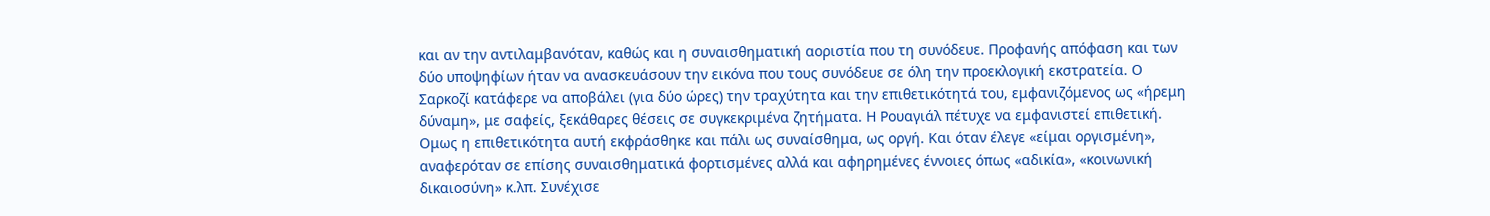και αν την αντιλαμβανόταν, καθώς και η συναισθηματική αοριστία που τη συνόδευε. Προφανής απόφαση και των δύο υποψηφίων ήταν να ανασκευάσουν την εικόνα που τους συνόδευε σε όλη την προεκλογική εκστρατεία. Ο Σαρκοζί κατάφερε να αποβάλει (για δύο ώρες) την τραχύτητα και την επιθετικότητά του, εμφανιζόμενος ως «ήρεμη δύναμη», με σαφείς, ξεκάθαρες θέσεις σε συγκεκριμένα ζητήματα. Η Ρουαγιάλ πέτυχε να εμφανιστεί επιθετική. Ομως η επιθετικότητα αυτή εκφράσθηκε και πάλι ως συναίσθημα, ως οργή. Και όταν έλεγε «είμαι οργισμένη», αναφερόταν σε επίσης συναισθηματικά φορτισμένες αλλά και αφηρημένες έννοιες όπως «αδικία», «κοινωνική δικαιοσύνη» κ.λπ. Συνέχισε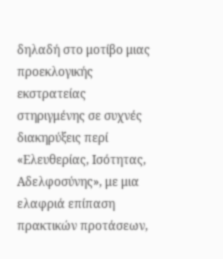δηλαδή στο μοτίβο μιας προεκλογικής εκστρατείας στηριγμένης σε συχνές διακηρύξεις περί «Ελευθερίας, Ισότητας, Αδελφοσύνης», με μια ελαφριά επίπαση πρακτικών προτάσεων,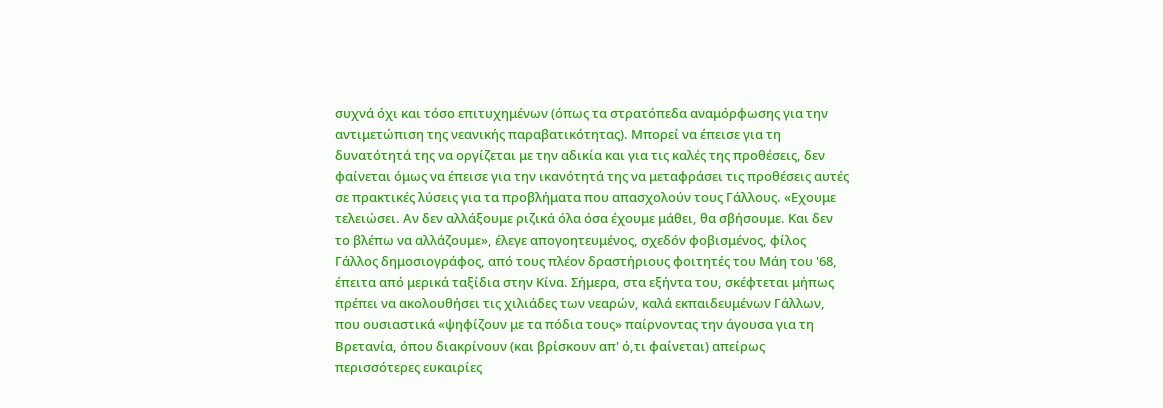συχνά όχι και τόσο επιτυχημένων (όπως τα στρατόπεδα αναμόρφωσης για την αντιμετώπιση της νεανικής παραβατικότητας). Μπορεί να έπεισε για τη δυνατότητά της να οργίζεται με την αδικία και για τις καλές της προθέσεις, δεν φαίνεται όμως να έπεισε για την ικανότητά της να μεταφράσει τις προθέσεις αυτές σε πρακτικές λύσεις για τα προβλήματα που απασχολούν τους Γάλλους. «Εχουμε τελειώσει. Αν δεν αλλάξουμε ριζικά όλα όσα έχουμε μάθει, θα σβήσουμε. Και δεν το βλέπω να αλλάζουμε», έλεγε απογοητευμένος, σχεδόν φοβισμένος, φίλος Γάλλος δημοσιογράφος, από τους πλέον δραστήριους φοιτητές του Μάη του '68, έπειτα από μερικά ταξίδια στην Κίνα. Σήμερα, στα εξήντα του, σκέφτεται μήπως πρέπει να ακολουθήσει τις χιλιάδες των νεαρών, καλά εκπαιδευμένων Γάλλων, που ουσιαστικά «ψηφίζουν με τα πόδια τους» παίρνοντας την άγουσα για τη Βρετανία, όπου διακρίνουν (και βρίσκουν απ' ό,τι φαίνεται) απείρως περισσότερες ευκαιρίες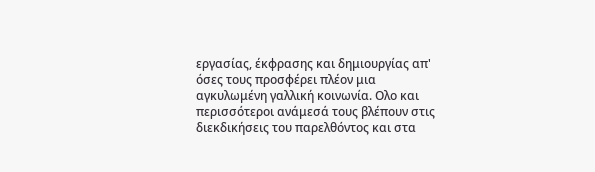εργασίας, έκφρασης και δημιουργίας απ' όσες τους προσφέρει πλέον μια αγκυλωμένη γαλλική κοινωνία. Ολο και περισσότεροι ανάμεσά τους βλέπουν στις διεκδικήσεις του παρελθόντος και στα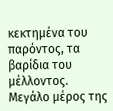κεκτημένα του παρόντος, τα βαρίδια του μέλλοντος. Μεγάλο μέρος της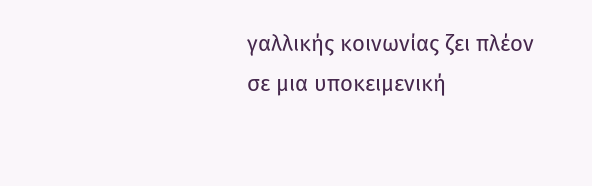γαλλικής κοινωνίας ζει πλέον σε μια υποκειμενική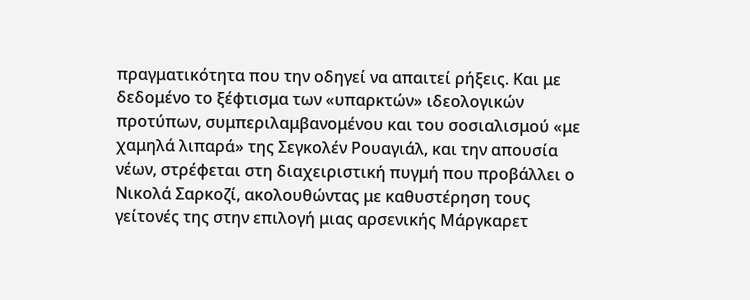πραγματικότητα που την οδηγεί να απαιτεί ρήξεις. Και με δεδομένο το ξέφτισμα των «υπαρκτών» ιδεολογικών προτύπων, συμπεριλαμβανομένου και του σοσιαλισμού «με χαμηλά λιπαρά» της Σεγκολέν Ρουαγιάλ, και την απουσία νέων, στρέφεται στη διαχειριστική πυγμή που προβάλλει ο Νικολά Σαρκοζί, ακολουθώντας με καθυστέρηση τους γείτονές της στην επιλογή μιας αρσενικής Μάργκαρετ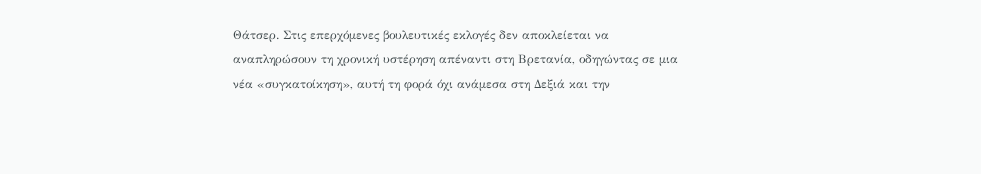Θάτσερ. Στις επερχόμενες βουλευτικές εκλογές δεν αποκλείεται να αναπληρώσουν τη χρονική υστέρηση απέναντι στη Βρετανία, οδηγώντας σε μια νέα «συγκατοίκηση», αυτή τη φορά όχι ανάμεσα στη Δεξιά και την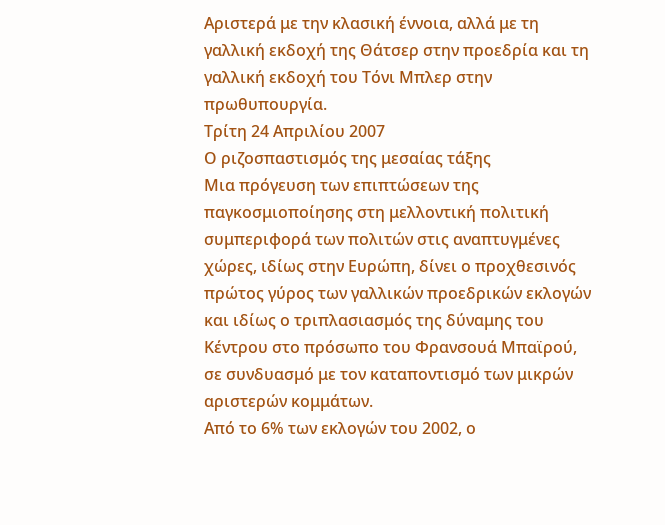Αριστερά με την κλασική έννοια, αλλά με τη γαλλική εκδοχή της Θάτσερ στην προεδρία και τη γαλλική εκδοχή του Τόνι Μπλερ στην πρωθυπουργία.
Τρίτη 24 Απριλίου 2007
Ο ριζοσπαστισμός της μεσαίας τάξης
Μια πρόγευση των επιπτώσεων της παγκοσμιοποίησης στη μελλοντική πολιτική συμπεριφορά των πολιτών στις αναπτυγμένες χώρες, ιδίως στην Ευρώπη, δίνει ο προχθεσινός πρώτος γύρος των γαλλικών προεδρικών εκλογών και ιδίως ο τριπλασιασμός της δύναμης του Κέντρου στο πρόσωπο του Φρανσουά Μπαϊρού, σε συνδυασμό με τον καταποντισμό των μικρών αριστερών κομμάτων.
Από το 6% των εκλογών του 2002, ο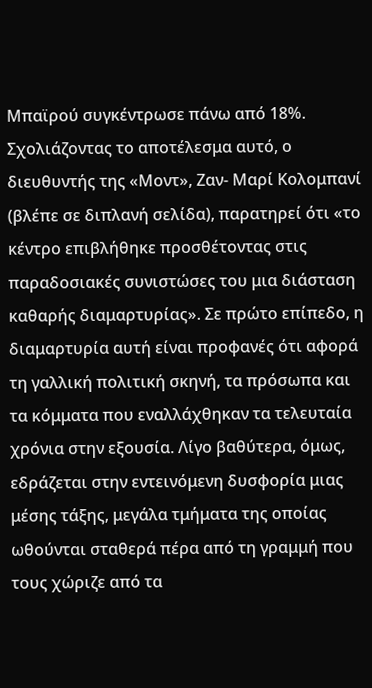Μπαϊρού συγκέντρωσε πάνω από 18%. Σχολιάζοντας το αποτέλεσμα αυτό, ο διευθυντής της «Μοντ», Ζαν- Μαρί Κολομπανί (βλέπε σε διπλανή σελίδα), παρατηρεί ότι «το κέντρο επιβλήθηκε προσθέτοντας στις παραδοσιακές συνιστώσες του μια διάσταση καθαρής διαμαρτυρίας». Σε πρώτο επίπεδο, η διαμαρτυρία αυτή είναι προφανές ότι αφορά τη γαλλική πολιτική σκηνή, τα πρόσωπα και τα κόμματα που εναλλάχθηκαν τα τελευταία χρόνια στην εξουσία. Λίγο βαθύτερα, όμως, εδράζεται στην εντεινόμενη δυσφορία μιας μέσης τάξης, μεγάλα τμήματα της οποίας ωθούνται σταθερά πέρα από τη γραμμή που τους χώριζε από τα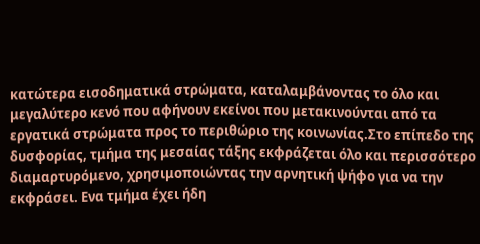κατώτερα εισοδηματικά στρώματα, καταλαμβάνοντας το όλο και μεγαλύτερο κενό που αφήνουν εκείνοι που μετακινούνται από τα εργατικά στρώματα προς το περιθώριο της κοινωνίας.Στο επίπεδο της δυσφορίας, τμήμα της μεσαίας τάξης εκφράζεται όλο και περισσότερο διαμαρτυρόμενο, χρησιμοποιώντας την αρνητική ψήφο για να την εκφράσει. Ενα τμήμα έχει ήδη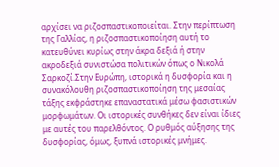αρχίσει να ριζοσπαστικοποιείται. Στην περίπτωση της Γαλλίας, η ριζοσπαστικοποίηση αυτή το κατευθύνει κυρίως στην άκρα δεξιά ή στην ακροδεξιά συνιστώσα πολιτικών όπως ο Νικολά Σαρκοζί.Στην Ευρώπη, ιστορικά η δυσφορία και η συνακόλουθη ριζοσπαστικοποίηση της μεσαίας τάξης εκφράστηκε επαναστατικά μέσω φασιστικών μορφωμάτων. Οι ιστορικές συνθήκες δεν είναι ίδιες με αυτές του παρελθόντος. Ο ρυθμός αύξησης της δυσφορίας, όμως, ξυπνά ιστορικές μνήμες.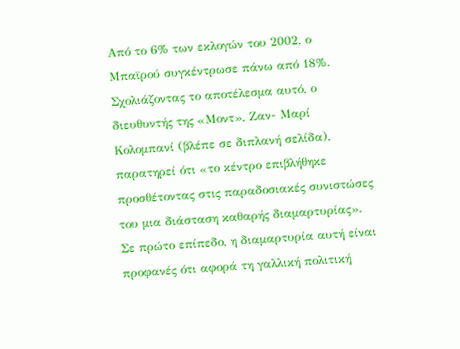Από το 6% των εκλογών του 2002, ο Μπαϊρού συγκέντρωσε πάνω από 18%. Σχολιάζοντας το αποτέλεσμα αυτό, ο διευθυντής της «Μοντ», Ζαν- Μαρί Κολομπανί (βλέπε σε διπλανή σελίδα), παρατηρεί ότι «το κέντρο επιβλήθηκε προσθέτοντας στις παραδοσιακές συνιστώσες του μια διάσταση καθαρής διαμαρτυρίας». Σε πρώτο επίπεδο, η διαμαρτυρία αυτή είναι προφανές ότι αφορά τη γαλλική πολιτική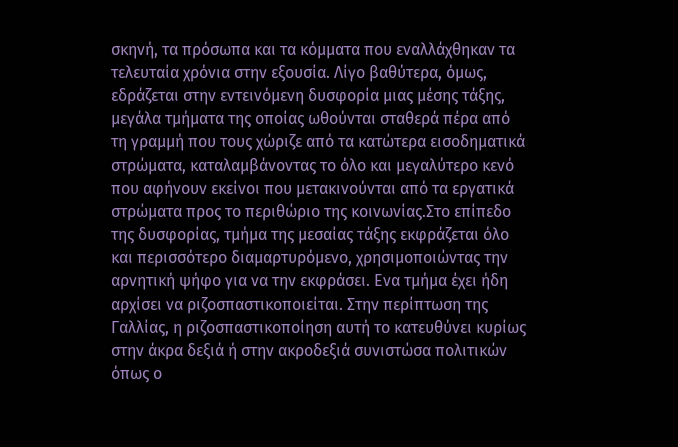σκηνή, τα πρόσωπα και τα κόμματα που εναλλάχθηκαν τα τελευταία χρόνια στην εξουσία. Λίγο βαθύτερα, όμως, εδράζεται στην εντεινόμενη δυσφορία μιας μέσης τάξης, μεγάλα τμήματα της οποίας ωθούνται σταθερά πέρα από τη γραμμή που τους χώριζε από τα κατώτερα εισοδηματικά στρώματα, καταλαμβάνοντας το όλο και μεγαλύτερο κενό που αφήνουν εκείνοι που μετακινούνται από τα εργατικά στρώματα προς το περιθώριο της κοινωνίας.Στο επίπεδο της δυσφορίας, τμήμα της μεσαίας τάξης εκφράζεται όλο και περισσότερο διαμαρτυρόμενο, χρησιμοποιώντας την αρνητική ψήφο για να την εκφράσει. Ενα τμήμα έχει ήδη αρχίσει να ριζοσπαστικοποιείται. Στην περίπτωση της Γαλλίας, η ριζοσπαστικοποίηση αυτή το κατευθύνει κυρίως στην άκρα δεξιά ή στην ακροδεξιά συνιστώσα πολιτικών όπως ο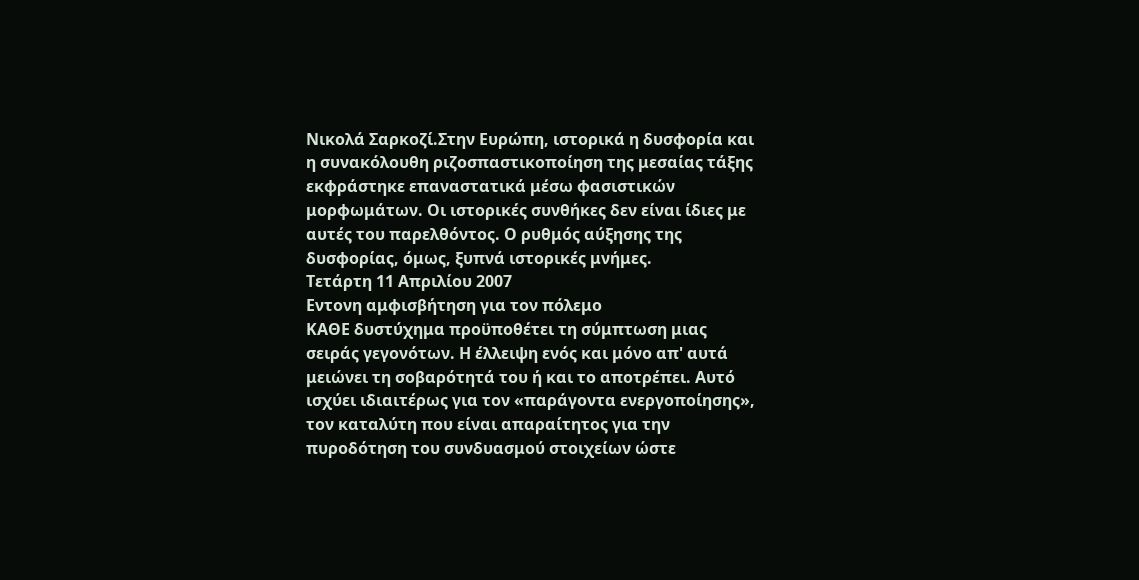Νικολά Σαρκοζί.Στην Ευρώπη, ιστορικά η δυσφορία και η συνακόλουθη ριζοσπαστικοποίηση της μεσαίας τάξης εκφράστηκε επαναστατικά μέσω φασιστικών μορφωμάτων. Οι ιστορικές συνθήκες δεν είναι ίδιες με αυτές του παρελθόντος. Ο ρυθμός αύξησης της δυσφορίας, όμως, ξυπνά ιστορικές μνήμες.
Τετάρτη 11 Απριλίου 2007
Εντονη αμφισβήτηση για τον πόλεμο
ΚΑΘΕ δυστύχημα προϋποθέτει τη σύμπτωση μιας σειράς γεγονότων. Η έλλειψη ενός και μόνο απ' αυτά μειώνει τη σοβαρότητά του ή και το αποτρέπει. Αυτό ισχύει ιδιαιτέρως για τον «παράγοντα ενεργοποίησης», τον καταλύτη που είναι απαραίτητος για την πυροδότηση του συνδυασμού στοιχείων ώστε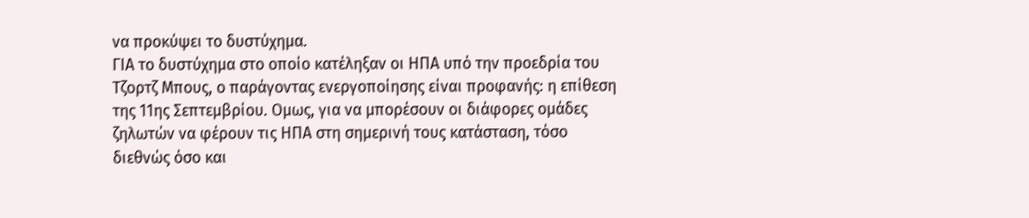να προκύψει το δυστύχημα.
ΓΙΑ το δυστύχημα στο οποίο κατέληξαν οι ΗΠΑ υπό την προεδρία του Τζορτζ Μπους, ο παράγοντας ενεργοποίησης είναι προφανής: η επίθεση της 11ης Σεπτεμβρίου. Ομως, για να μπορέσουν οι διάφορες ομάδες ζηλωτών να φέρουν τις ΗΠΑ στη σημερινή τους κατάσταση, τόσο διεθνώς όσο και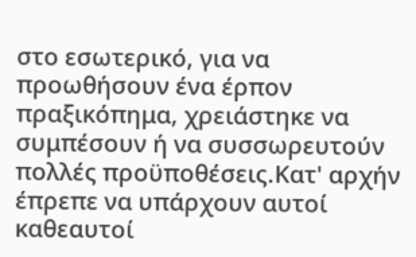στο εσωτερικό, για να προωθήσουν ένα έρπον πραξικόπημα, χρειάστηκε να συμπέσουν ή να συσσωρευτούν πολλές προϋποθέσεις.Κατ' αρχήν έπρεπε να υπάρχουν αυτοί καθεαυτοί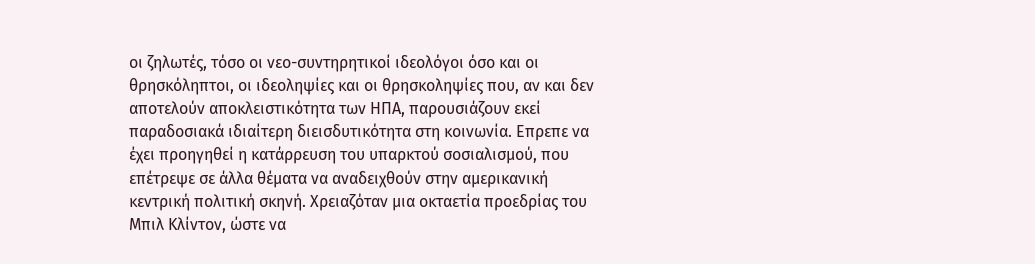οι ζηλωτές, τόσο οι νεο-συντηρητικοί ιδεολόγοι όσο και οι θρησκόληπτοι, οι ιδεοληψίες και οι θρησκοληψίες που, αν και δεν αποτελούν αποκλειστικότητα των ΗΠΑ, παρουσιάζουν εκεί παραδοσιακά ιδιαίτερη διεισδυτικότητα στη κοινωνία. Επρεπε να έχει προηγηθεί η κατάρρευση του υπαρκτού σοσιαλισμού, που επέτρεψε σε άλλα θέματα να αναδειχθούν στην αμερικανική κεντρική πολιτική σκηνή. Χρειαζόταν μια οκταετία προεδρίας του Μπιλ Κλίντον, ώστε να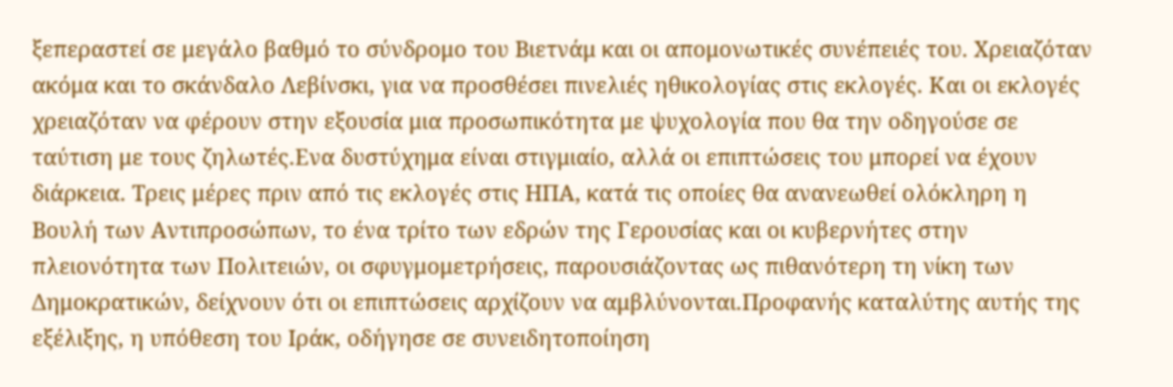ξεπεραστεί σε μεγάλο βαθμό το σύνδρομο του Βιετνάμ και οι απομονωτικές συνέπειές του. Χρειαζόταν ακόμα και το σκάνδαλο Λεβίνσκι, για να προσθέσει πινελιές ηθικολογίας στις εκλογές. Και οι εκλογές χρειαζόταν να φέρουν στην εξουσία μια προσωπικότητα με ψυχολογία που θα την οδηγούσε σε ταύτιση με τους ζηλωτές.Ενα δυστύχημα είναι στιγμιαίο, αλλά οι επιπτώσεις του μπορεί να έχουν διάρκεια. Τρεις μέρες πριν από τις εκλογές στις ΗΠΑ, κατά τις οποίες θα ανανεωθεί ολόκληρη η Βουλή των Αντιπροσώπων, το ένα τρίτο των εδρών της Γερουσίας και οι κυβερνήτες στην πλειονότητα των Πολιτειών, οι σφυγμομετρήσεις, παρουσιάζοντας ως πιθανότερη τη νίκη των Δημοκρατικών, δείχνουν ότι οι επιπτώσεις αρχίζουν να αμβλύνονται.Προφανής καταλύτης αυτής της εξέλιξης, η υπόθεση του Ιράκ, οδήγησε σε συνειδητοποίηση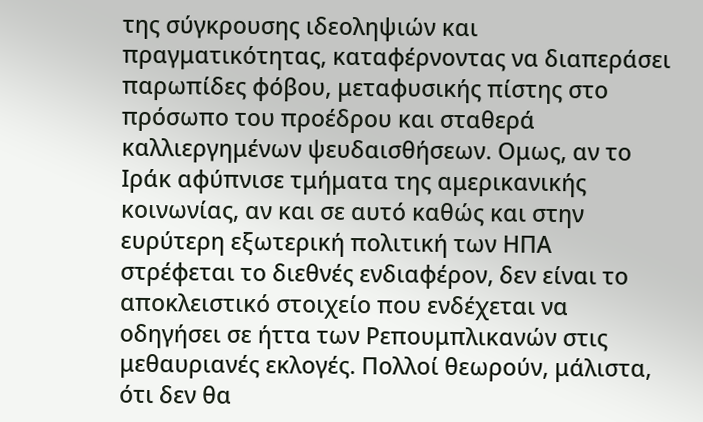της σύγκρουσης ιδεοληψιών και πραγματικότητας, καταφέρνοντας να διαπεράσει παρωπίδες φόβου, μεταφυσικής πίστης στο πρόσωπο του προέδρου και σταθερά καλλιεργημένων ψευδαισθήσεων. Ομως, αν το Ιράκ αφύπνισε τμήματα της αμερικανικής κοινωνίας, αν και σε αυτό καθώς και στην ευρύτερη εξωτερική πολιτική των ΗΠΑ στρέφεται το διεθνές ενδιαφέρον, δεν είναι το αποκλειστικό στοιχείο που ενδέχεται να οδηγήσει σε ήττα των Ρεπουμπλικανών στις μεθαυριανές εκλογές. Πολλοί θεωρούν, μάλιστα, ότι δεν θα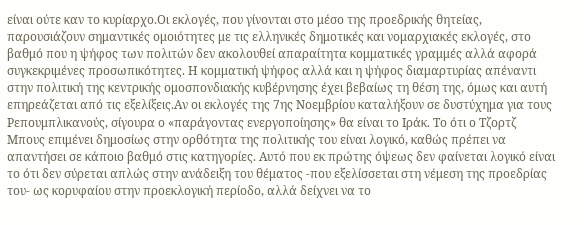είναι ούτε καν το κυρίαρχο.Οι εκλογές, που γίνονται στο μέσο της προεδρικής θητείας, παρουσιάζουν σημαντικές ομοιότητες με τις ελληνικές δημοτικές και νομαρχιακές εκλογές, στο βαθμό που η ψήφος των πολιτών δεν ακολουθεί απαραίτητα κομματικές γραμμές αλλά αφορά συγκεκριμένες προσωπικότητες. Η κομματική ψήφος αλλά και η ψήφος διαμαρτυρίας απέναντι στην πολιτική της κεντρικής ομοσπονδιακής κυβέρνησης έχει βεβαίως τη θέση της, όμως και αυτή επηρεάζεται από τις εξελίξεις.Αν οι εκλογές της 7ης Νοεμβρίου καταλήξουν σε δυστύχημα για τους Ρεπουμπλικανούς, σίγουρα ο «παράγοντας ενεργοποίησης» θα είναι το Ιράκ. Το ότι ο Τζορτζ Μπους επιμένει δημοσίως στην ορθότητα της πολιτικής του είναι λογικό, καθώς πρέπει να απαντήσει σε κάποιο βαθμό στις κατηγορίες. Αυτό που εκ πρώτης όψεως δεν φαίνεται λογικό είναι το ότι δεν σύρεται απλώς στην ανάδειξη του θέματος -που εξελίσσεται στη νέμεση της προεδρίας του- ως κορυφαίου στην προεκλογική περίοδο, αλλά δείχνει να το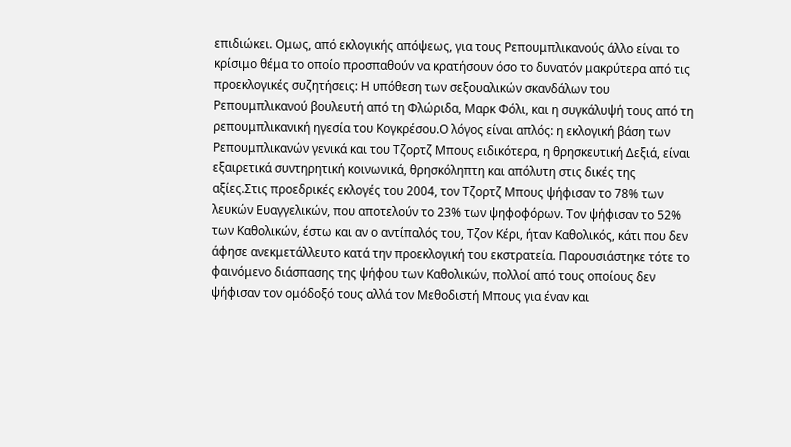επιδιώκει. Ομως, από εκλογικής απόψεως, για τους Ρεπουμπλικανούς άλλο είναι το κρίσιμο θέμα το οποίο προσπαθούν να κρατήσουν όσο το δυνατόν μακρύτερα από τις προεκλογικές συζητήσεις: Η υπόθεση των σεξουαλικών σκανδάλων του Ρεπουμπλικανού βουλευτή από τη Φλώριδα, Μαρκ Φόλι, και η συγκάλυψή τους από τη ρεπουμπλικανική ηγεσία του Κογκρέσου.Ο λόγος είναι απλός: η εκλογική βάση των Ρεπουμπλικανών γενικά και του Τζορτζ Μπους ειδικότερα, η θρησκευτική Δεξιά, είναι εξαιρετικά συντηρητική κοινωνικά, θρησκόληπτη και απόλυτη στις δικές της αξίες.Στις προεδρικές εκλογές του 2004, τον Τζορτζ Μπους ψήφισαν το 78% των λευκών Ευαγγελικών, που αποτελούν το 23% των ψηφοφόρων. Τον ψήφισαν το 52% των Καθολικών, έστω και αν ο αντίπαλός του, Τζον Κέρι, ήταν Καθολικός, κάτι που δεν άφησε ανεκμετάλλευτο κατά την προεκλογική του εκστρατεία. Παρουσιάστηκε τότε το φαινόμενο διάσπασης της ψήφου των Καθολικών, πολλοί από τους οποίους δεν ψήφισαν τον ομόδοξό τους αλλά τον Μεθοδιστή Μπους για έναν και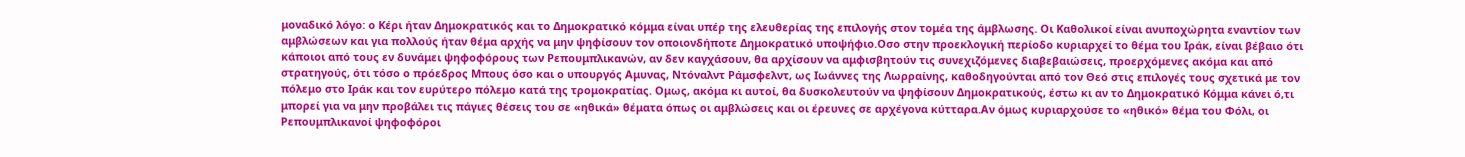μοναδικό λόγο: ο Κέρι ήταν Δημοκρατικός και το Δημοκρατικό κόμμα είναι υπέρ της ελευθερίας της επιλογής στον τομέα της άμβλωσης. Οι Καθολικοί είναι ανυποχώρητα εναντίον των αμβλώσεων και για πολλούς ήταν θέμα αρχής να μην ψηφίσουν τον οποιονδήποτε Δημοκρατικό υποψήφιο.Οσο στην προεκλογική περίοδο κυριαρχεί το θέμα του Ιράκ, είναι βέβαιο ότι κάποιοι από τους εν δυνάμει ψηφοφόρους των Ρεπουμπλικανών, αν δεν καγχάσουν, θα αρχίσουν να αμφισβητούν τις συνεχιζόμενες διαβεβαιώσεις, προερχόμενες ακόμα και από στρατηγούς, ότι τόσο ο πρόεδρος Μπους όσο και ο υπουργός Αμυνας, Ντόναλντ Ράμσφελντ, ως Ιωάννες της Λωρραίνης, καθοδηγούνται από τον Θεό στις επιλογές τους σχετικά με τον πόλεμο στο Ιράκ και τον ευρύτερο πόλεμο κατά της τρομοκρατίας. Ομως, ακόμα κι αυτοί, θα δυσκολευτούν να ψηφίσουν Δημοκρατικούς, έστω κι αν το Δημοκρατικό Κόμμα κάνει ό,τι μπορεί για να μην προβάλει τις πάγιες θέσεις του σε «ηθικά» θέματα όπως οι αμβλώσεις και οι έρευνες σε αρχέγονα κύτταρα.Αν όμως κυριαρχούσε το «ηθικό» θέμα του Φόλι, οι Ρεπουμπλικανοί ψηφοφόροι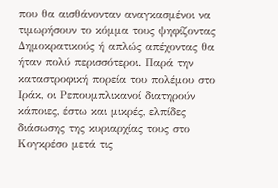που θα αισθάνονταν αναγκασμένοι να τιμωρήσουν το κόμμα τους ψηφίζοντας Δημοκρατικούς ή απλώς απέχοντας θα ήταν πολύ περισσότεροι. Παρά την καταστροφική πορεία του πολέμου στο Ιράκ, οι Ρεπουμπλικανοί διατηρούν κάποιες, έστω και μικρές, ελπίδες διάσωσης της κυριαρχίας τους στο Κογκρέσο μετά τις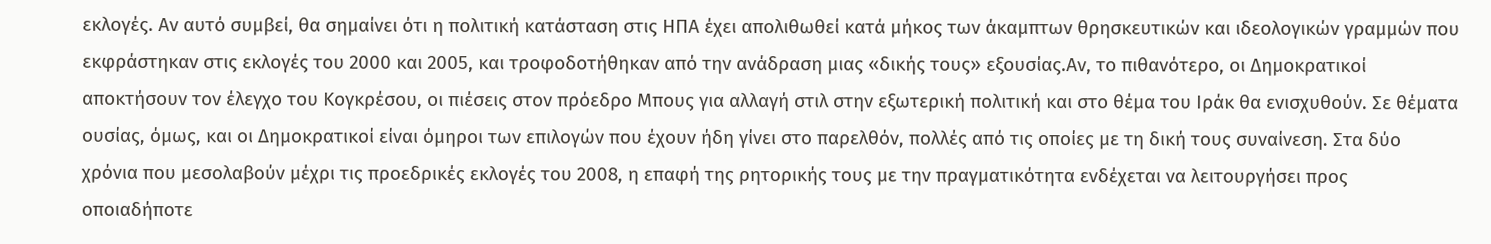εκλογές. Αν αυτό συμβεί, θα σημαίνει ότι η πολιτική κατάσταση στις ΗΠΑ έχει απολιθωθεί κατά μήκος των άκαμπτων θρησκευτικών και ιδεολογικών γραμμών που εκφράστηκαν στις εκλογές του 2000 και 2005, και τροφοδοτήθηκαν από την ανάδραση μιας «δικής τους» εξουσίας.Αν, το πιθανότερο, οι Δημοκρατικοί αποκτήσουν τον έλεγχο του Κογκρέσου, οι πιέσεις στον πρόεδρο Μπους για αλλαγή στιλ στην εξωτερική πολιτική και στο θέμα του Ιράκ θα ενισχυθούν. Σε θέματα ουσίας, όμως, και οι Δημοκρατικοί είναι όμηροι των επιλογών που έχουν ήδη γίνει στο παρελθόν, πολλές από τις οποίες με τη δική τους συναίνεση. Στα δύο χρόνια που μεσολαβούν μέχρι τις προεδρικές εκλογές του 2008, η επαφή της ρητορικής τους με την πραγματικότητα ενδέχεται να λειτουργήσει προς οποιαδήποτε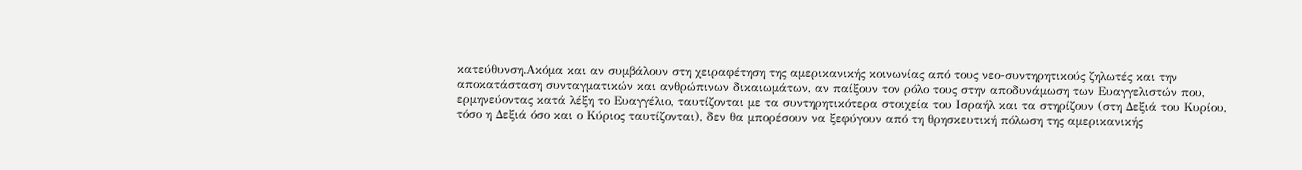κατεύθυνση.Ακόμα και αν συμβάλουν στη χειραφέτηση της αμερικανικής κοινωνίας από τους νεο-συντηρητικούς ζηλωτές και την αποκατάσταση συνταγματικών και ανθρώπινων δικαιωμάτων, αν παίξουν τον ρόλο τους στην αποδυνάμωση των Ευαγγελιστών που, ερμηνεύοντας κατά λέξη το Ευαγγέλιο, ταυτίζονται με τα συντηρητικότερα στοιχεία του Ισραήλ και τα στηρίζουν (στη Δεξιά του Κυρίου, τόσο η Δεξιά όσο και ο Κύριος ταυτίζονται), δεν θα μπορέσουν να ξεφύγουν από τη θρησκευτική πόλωση της αμερικανικής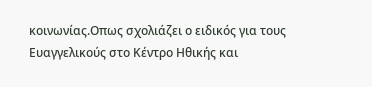κοινωνίας.Οπως σχολιάζει ο ειδικός για τους Ευαγγελικούς στο Κέντρο Ηθικής και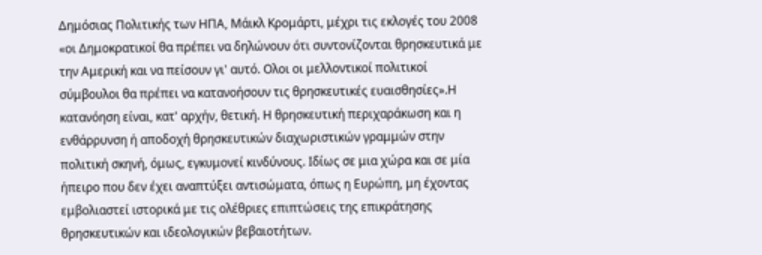Δημόσιας Πολιτικής των ΗΠΑ, Μάικλ Κρομάρτι, μέχρι τις εκλογές του 2008 «οι Δημοκρατικοί θα πρέπει να δηλώνουν ότι συντονίζονται θρησκευτικά με την Αμερική και να πείσουν γι' αυτό. Ολοι οι μελλοντικοί πολιτικοί σύμβουλοι θα πρέπει να κατανοήσουν τις θρησκευτικές ευαισθησίες».Η κατανόηση είναι, κατ' αρχήν, θετική. Η θρησκευτική περιχαράκωση και η ενθάρρυνση ή αποδοχή θρησκευτικών διαχωριστικών γραμμών στην πολιτική σκηνή, όμως, εγκυμονεί κινδύνους. Ιδίως σε μια χώρα και σε μία ήπειρο που δεν έχει αναπτύξει αντισώματα, όπως η Ευρώπη, μη έχοντας εμβολιαστεί ιστορικά με τις ολέθριες επιπτώσεις της επικράτησης θρησκευτικών και ιδεολογικών βεβαιοτήτων.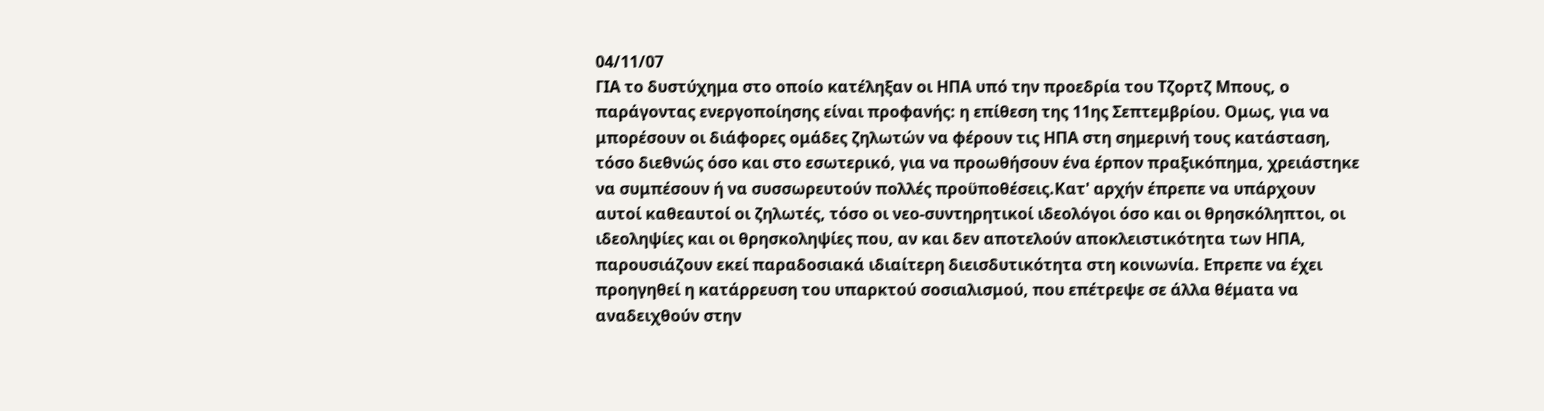04/11/07
ΓΙΑ το δυστύχημα στο οποίο κατέληξαν οι ΗΠΑ υπό την προεδρία του Τζορτζ Μπους, ο παράγοντας ενεργοποίησης είναι προφανής: η επίθεση της 11ης Σεπτεμβρίου. Ομως, για να μπορέσουν οι διάφορες ομάδες ζηλωτών να φέρουν τις ΗΠΑ στη σημερινή τους κατάσταση, τόσο διεθνώς όσο και στο εσωτερικό, για να προωθήσουν ένα έρπον πραξικόπημα, χρειάστηκε να συμπέσουν ή να συσσωρευτούν πολλές προϋποθέσεις.Κατ' αρχήν έπρεπε να υπάρχουν αυτοί καθεαυτοί οι ζηλωτές, τόσο οι νεο-συντηρητικοί ιδεολόγοι όσο και οι θρησκόληπτοι, οι ιδεοληψίες και οι θρησκοληψίες που, αν και δεν αποτελούν αποκλειστικότητα των ΗΠΑ, παρουσιάζουν εκεί παραδοσιακά ιδιαίτερη διεισδυτικότητα στη κοινωνία. Επρεπε να έχει προηγηθεί η κατάρρευση του υπαρκτού σοσιαλισμού, που επέτρεψε σε άλλα θέματα να αναδειχθούν στην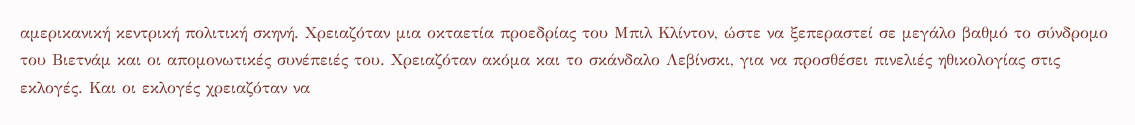αμερικανική κεντρική πολιτική σκηνή. Χρειαζόταν μια οκταετία προεδρίας του Μπιλ Κλίντον, ώστε να ξεπεραστεί σε μεγάλο βαθμό το σύνδρομο του Βιετνάμ και οι απομονωτικές συνέπειές του. Χρειαζόταν ακόμα και το σκάνδαλο Λεβίνσκι, για να προσθέσει πινελιές ηθικολογίας στις εκλογές. Και οι εκλογές χρειαζόταν να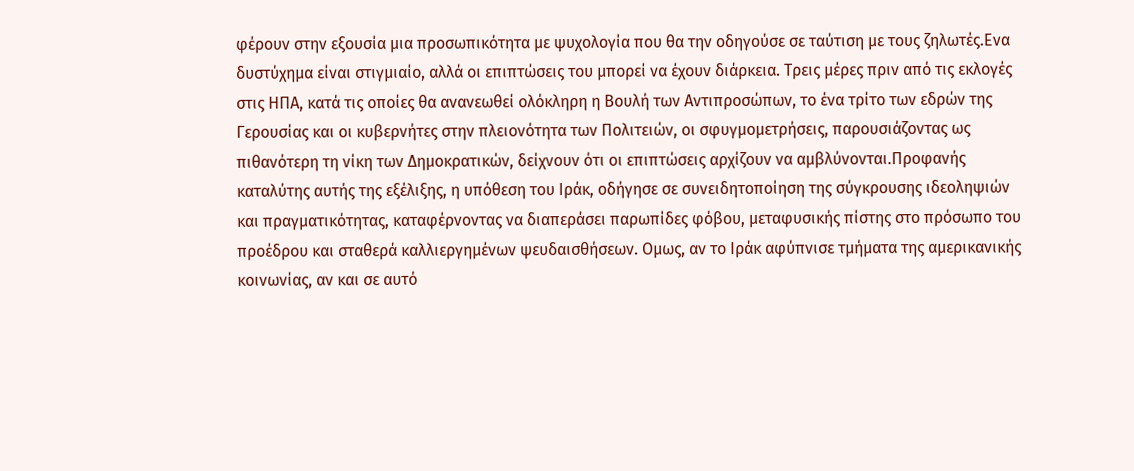φέρουν στην εξουσία μια προσωπικότητα με ψυχολογία που θα την οδηγούσε σε ταύτιση με τους ζηλωτές.Ενα δυστύχημα είναι στιγμιαίο, αλλά οι επιπτώσεις του μπορεί να έχουν διάρκεια. Τρεις μέρες πριν από τις εκλογές στις ΗΠΑ, κατά τις οποίες θα ανανεωθεί ολόκληρη η Βουλή των Αντιπροσώπων, το ένα τρίτο των εδρών της Γερουσίας και οι κυβερνήτες στην πλειονότητα των Πολιτειών, οι σφυγμομετρήσεις, παρουσιάζοντας ως πιθανότερη τη νίκη των Δημοκρατικών, δείχνουν ότι οι επιπτώσεις αρχίζουν να αμβλύνονται.Προφανής καταλύτης αυτής της εξέλιξης, η υπόθεση του Ιράκ, οδήγησε σε συνειδητοποίηση της σύγκρουσης ιδεοληψιών και πραγματικότητας, καταφέρνοντας να διαπεράσει παρωπίδες φόβου, μεταφυσικής πίστης στο πρόσωπο του προέδρου και σταθερά καλλιεργημένων ψευδαισθήσεων. Ομως, αν το Ιράκ αφύπνισε τμήματα της αμερικανικής κοινωνίας, αν και σε αυτό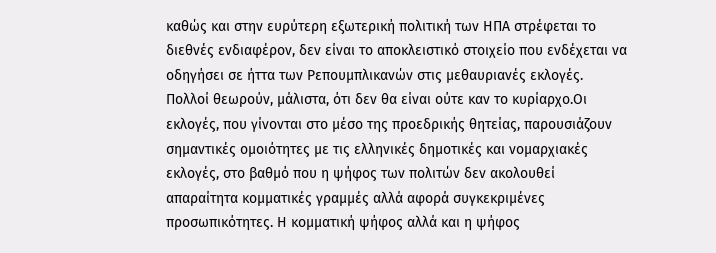καθώς και στην ευρύτερη εξωτερική πολιτική των ΗΠΑ στρέφεται το διεθνές ενδιαφέρον, δεν είναι το αποκλειστικό στοιχείο που ενδέχεται να οδηγήσει σε ήττα των Ρεπουμπλικανών στις μεθαυριανές εκλογές. Πολλοί θεωρούν, μάλιστα, ότι δεν θα είναι ούτε καν το κυρίαρχο.Οι εκλογές, που γίνονται στο μέσο της προεδρικής θητείας, παρουσιάζουν σημαντικές ομοιότητες με τις ελληνικές δημοτικές και νομαρχιακές εκλογές, στο βαθμό που η ψήφος των πολιτών δεν ακολουθεί απαραίτητα κομματικές γραμμές αλλά αφορά συγκεκριμένες προσωπικότητες. Η κομματική ψήφος αλλά και η ψήφος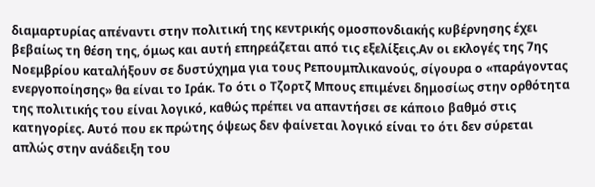διαμαρτυρίας απέναντι στην πολιτική της κεντρικής ομοσπονδιακής κυβέρνησης έχει βεβαίως τη θέση της, όμως και αυτή επηρεάζεται από τις εξελίξεις.Αν οι εκλογές της 7ης Νοεμβρίου καταλήξουν σε δυστύχημα για τους Ρεπουμπλικανούς, σίγουρα ο «παράγοντας ενεργοποίησης» θα είναι το Ιράκ. Το ότι ο Τζορτζ Μπους επιμένει δημοσίως στην ορθότητα της πολιτικής του είναι λογικό, καθώς πρέπει να απαντήσει σε κάποιο βαθμό στις κατηγορίες. Αυτό που εκ πρώτης όψεως δεν φαίνεται λογικό είναι το ότι δεν σύρεται απλώς στην ανάδειξη του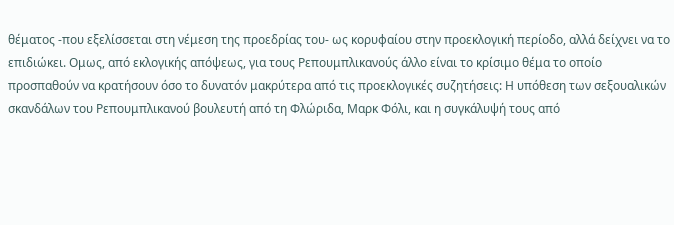θέματος -που εξελίσσεται στη νέμεση της προεδρίας του- ως κορυφαίου στην προεκλογική περίοδο, αλλά δείχνει να το επιδιώκει. Ομως, από εκλογικής απόψεως, για τους Ρεπουμπλικανούς άλλο είναι το κρίσιμο θέμα το οποίο προσπαθούν να κρατήσουν όσο το δυνατόν μακρύτερα από τις προεκλογικές συζητήσεις: Η υπόθεση των σεξουαλικών σκανδάλων του Ρεπουμπλικανού βουλευτή από τη Φλώριδα, Μαρκ Φόλι, και η συγκάλυψή τους από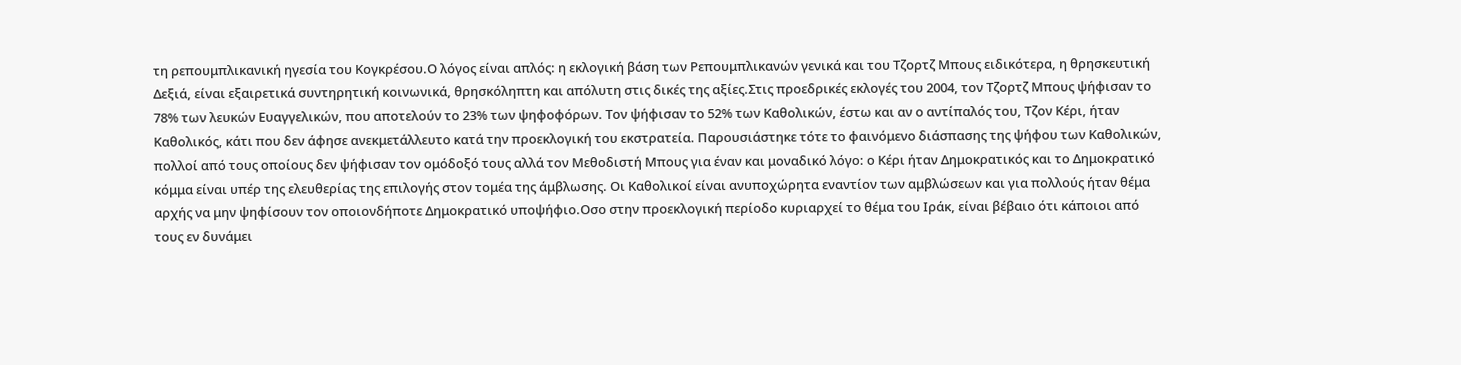τη ρεπουμπλικανική ηγεσία του Κογκρέσου.Ο λόγος είναι απλός: η εκλογική βάση των Ρεπουμπλικανών γενικά και του Τζορτζ Μπους ειδικότερα, η θρησκευτική Δεξιά, είναι εξαιρετικά συντηρητική κοινωνικά, θρησκόληπτη και απόλυτη στις δικές της αξίες.Στις προεδρικές εκλογές του 2004, τον Τζορτζ Μπους ψήφισαν το 78% των λευκών Ευαγγελικών, που αποτελούν το 23% των ψηφοφόρων. Τον ψήφισαν το 52% των Καθολικών, έστω και αν ο αντίπαλός του, Τζον Κέρι, ήταν Καθολικός, κάτι που δεν άφησε ανεκμετάλλευτο κατά την προεκλογική του εκστρατεία. Παρουσιάστηκε τότε το φαινόμενο διάσπασης της ψήφου των Καθολικών, πολλοί από τους οποίους δεν ψήφισαν τον ομόδοξό τους αλλά τον Μεθοδιστή Μπους για έναν και μοναδικό λόγο: ο Κέρι ήταν Δημοκρατικός και το Δημοκρατικό κόμμα είναι υπέρ της ελευθερίας της επιλογής στον τομέα της άμβλωσης. Οι Καθολικοί είναι ανυποχώρητα εναντίον των αμβλώσεων και για πολλούς ήταν θέμα αρχής να μην ψηφίσουν τον οποιονδήποτε Δημοκρατικό υποψήφιο.Οσο στην προεκλογική περίοδο κυριαρχεί το θέμα του Ιράκ, είναι βέβαιο ότι κάποιοι από τους εν δυνάμει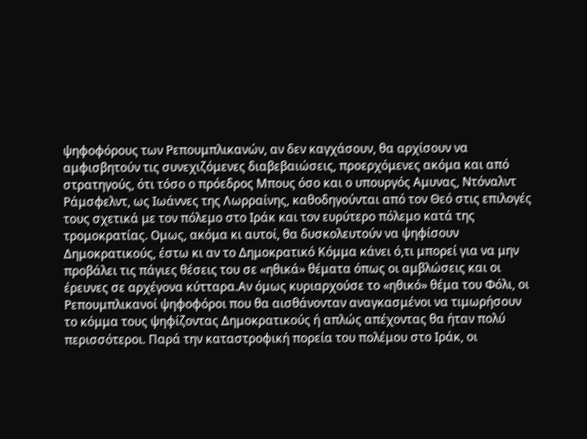ψηφοφόρους των Ρεπουμπλικανών, αν δεν καγχάσουν, θα αρχίσουν να αμφισβητούν τις συνεχιζόμενες διαβεβαιώσεις, προερχόμενες ακόμα και από στρατηγούς, ότι τόσο ο πρόεδρος Μπους όσο και ο υπουργός Αμυνας, Ντόναλντ Ράμσφελντ, ως Ιωάννες της Λωρραίνης, καθοδηγούνται από τον Θεό στις επιλογές τους σχετικά με τον πόλεμο στο Ιράκ και τον ευρύτερο πόλεμο κατά της τρομοκρατίας. Ομως, ακόμα κι αυτοί, θα δυσκολευτούν να ψηφίσουν Δημοκρατικούς, έστω κι αν το Δημοκρατικό Κόμμα κάνει ό,τι μπορεί για να μην προβάλει τις πάγιες θέσεις του σε «ηθικά» θέματα όπως οι αμβλώσεις και οι έρευνες σε αρχέγονα κύτταρα.Αν όμως κυριαρχούσε το «ηθικό» θέμα του Φόλι, οι Ρεπουμπλικανοί ψηφοφόροι που θα αισθάνονταν αναγκασμένοι να τιμωρήσουν το κόμμα τους ψηφίζοντας Δημοκρατικούς ή απλώς απέχοντας θα ήταν πολύ περισσότεροι. Παρά την καταστροφική πορεία του πολέμου στο Ιράκ, οι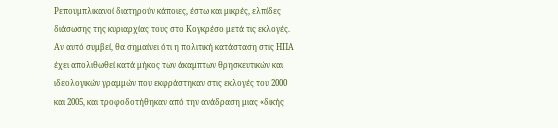Ρεπουμπλικανοί διατηρούν κάποιες, έστω και μικρές, ελπίδες διάσωσης της κυριαρχίας τους στο Κογκρέσο μετά τις εκλογές. Αν αυτό συμβεί, θα σημαίνει ότι η πολιτική κατάσταση στις ΗΠΑ έχει απολιθωθεί κατά μήκος των άκαμπτων θρησκευτικών και ιδεολογικών γραμμών που εκφράστηκαν στις εκλογές του 2000 και 2005, και τροφοδοτήθηκαν από την ανάδραση μιας «δικής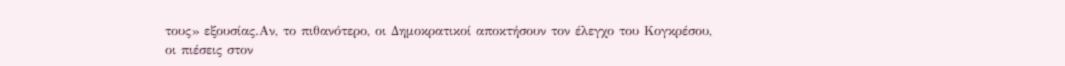τους» εξουσίας.Αν, το πιθανότερο, οι Δημοκρατικοί αποκτήσουν τον έλεγχο του Κογκρέσου, οι πιέσεις στον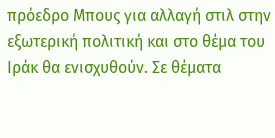πρόεδρο Μπους για αλλαγή στιλ στην εξωτερική πολιτική και στο θέμα του Ιράκ θα ενισχυθούν. Σε θέματα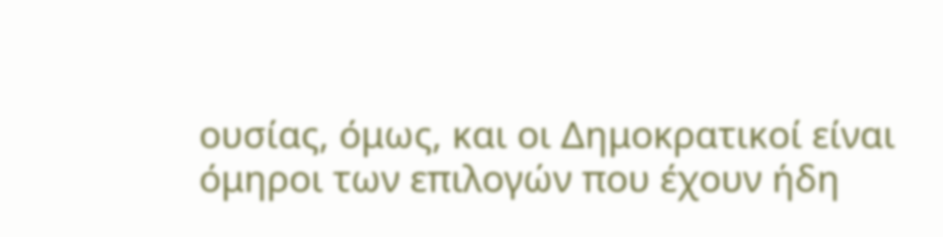ουσίας, όμως, και οι Δημοκρατικοί είναι όμηροι των επιλογών που έχουν ήδη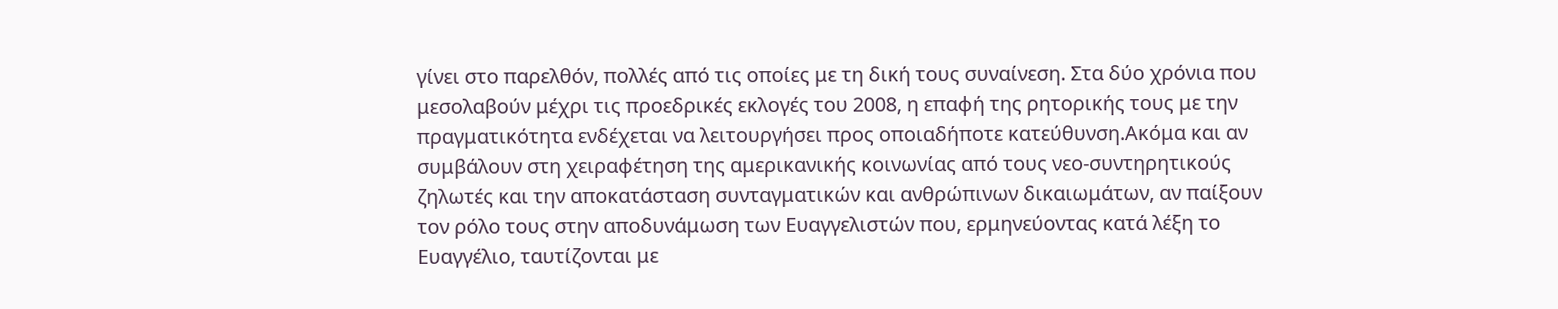γίνει στο παρελθόν, πολλές από τις οποίες με τη δική τους συναίνεση. Στα δύο χρόνια που μεσολαβούν μέχρι τις προεδρικές εκλογές του 2008, η επαφή της ρητορικής τους με την πραγματικότητα ενδέχεται να λειτουργήσει προς οποιαδήποτε κατεύθυνση.Ακόμα και αν συμβάλουν στη χειραφέτηση της αμερικανικής κοινωνίας από τους νεο-συντηρητικούς ζηλωτές και την αποκατάσταση συνταγματικών και ανθρώπινων δικαιωμάτων, αν παίξουν τον ρόλο τους στην αποδυνάμωση των Ευαγγελιστών που, ερμηνεύοντας κατά λέξη το Ευαγγέλιο, ταυτίζονται με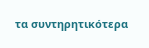τα συντηρητικότερα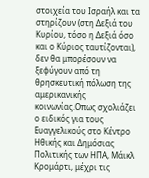στοιχεία του Ισραήλ και τα στηρίζουν (στη Δεξιά του Κυρίου, τόσο η Δεξιά όσο και ο Κύριος ταυτίζονται), δεν θα μπορέσουν να ξεφύγουν από τη θρησκευτική πόλωση της αμερικανικής κοινωνίας.Οπως σχολιάζει ο ειδικός για τους Ευαγγελικούς στο Κέντρο Ηθικής και Δημόσιας Πολιτικής των ΗΠΑ, Μάικλ Κρομάρτι, μέχρι τις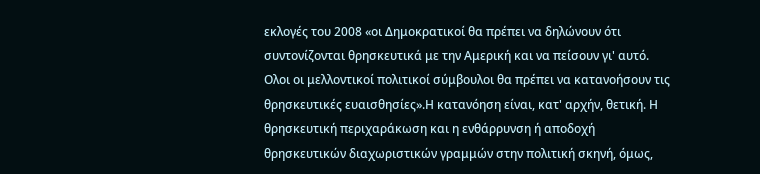εκλογές του 2008 «οι Δημοκρατικοί θα πρέπει να δηλώνουν ότι συντονίζονται θρησκευτικά με την Αμερική και να πείσουν γι' αυτό. Ολοι οι μελλοντικοί πολιτικοί σύμβουλοι θα πρέπει να κατανοήσουν τις θρησκευτικές ευαισθησίες».Η κατανόηση είναι, κατ' αρχήν, θετική. Η θρησκευτική περιχαράκωση και η ενθάρρυνση ή αποδοχή θρησκευτικών διαχωριστικών γραμμών στην πολιτική σκηνή, όμως,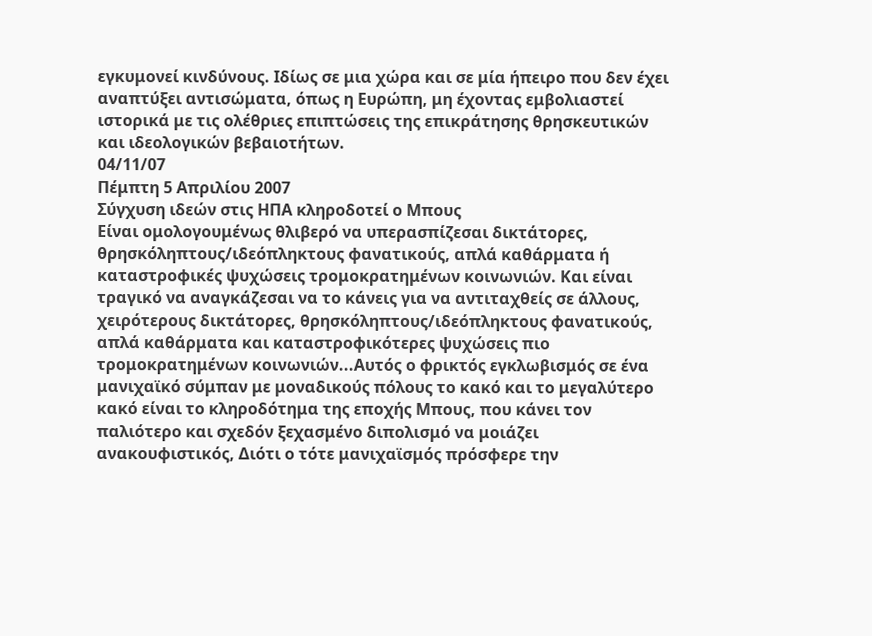εγκυμονεί κινδύνους. Ιδίως σε μια χώρα και σε μία ήπειρο που δεν έχει αναπτύξει αντισώματα, όπως η Ευρώπη, μη έχοντας εμβολιαστεί ιστορικά με τις ολέθριες επιπτώσεις της επικράτησης θρησκευτικών και ιδεολογικών βεβαιοτήτων.
04/11/07
Πέμπτη 5 Απριλίου 2007
Σύγχυση ιδεών στις ΗΠΑ κληροδοτεί ο Μπους
Είναι ομολογουμένως θλιβερό να υπερασπίζεσαι δικτάτορες, θρησκόληπτους/ιδεόπληκτους φανατικούς, απλά καθάρματα ή καταστροφικές ψυχώσεις τρομοκρατημένων κοινωνιών. Και είναι τραγικό να αναγκάζεσαι να το κάνεις για να αντιταχθείς σε άλλους, χειρότερους δικτάτορες, θρησκόληπτους/ιδεόπληκτους φανατικούς, απλά καθάρματα και καταστροφικότερες ψυχώσεις πιο τρομοκρατημένων κοινωνιών...Αυτός ο φρικτός εγκλωβισμός σε ένα μανιχαϊκό σύμπαν με μοναδικούς πόλους το κακό και το μεγαλύτερο κακό είναι το κληροδότημα της εποχής Μπους, που κάνει τον παλιότερο και σχεδόν ξεχασμένο διπολισμό να μοιάζει ανακουφιστικός, Διότι ο τότε μανιχαϊσμός πρόσφερε την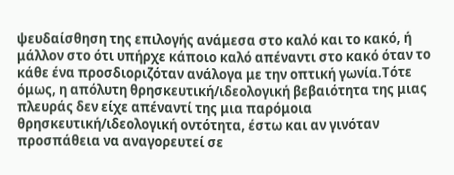ψευδαίσθηση της επιλογής ανάμεσα στο καλό και το κακό, ή μάλλον στο ότι υπήρχε κάποιο καλό απέναντι στο κακό όταν το κάθε ένα προσδιοριζόταν ανάλογα με την οπτική γωνία.Τότε όμως, η απόλυτη θρησκευτική/ιδεολογική βεβαιότητα της μιας πλευράς δεν είχε απέναντί της μια παρόμοια θρησκευτική/ιδεολογική οντότητα, έστω και αν γινόταν προσπάθεια να αναγορευτεί σε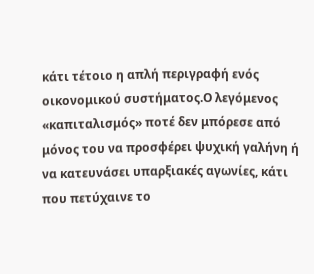κάτι τέτοιο η απλή περιγραφή ενός οικονομικού συστήματος.Ο λεγόμενος «καπιταλισμός» ποτέ δεν μπόρεσε από μόνος του να προσφέρει ψυχική γαλήνη ή να κατευνάσει υπαρξιακές αγωνίες, κάτι που πετύχαινε το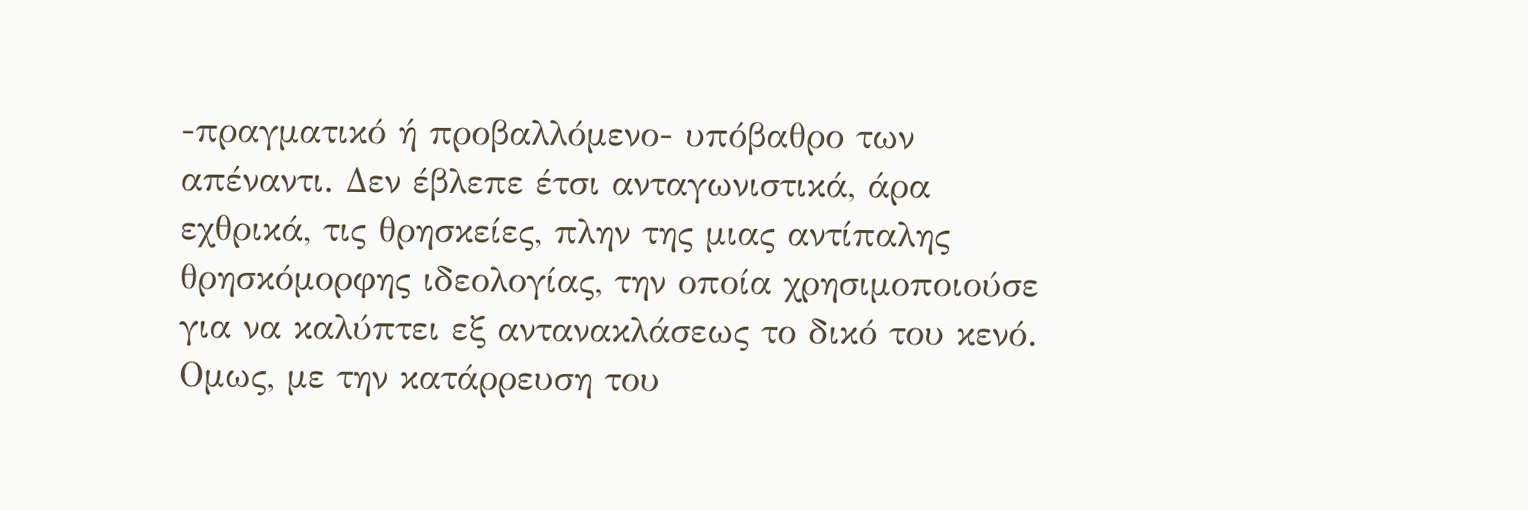-πραγματικό ή προβαλλόμενο- υπόβαθρο των απέναντι. Δεν έβλεπε έτσι ανταγωνιστικά, άρα εχθρικά, τις θρησκείες, πλην της μιας αντίπαλης θρησκόμορφης ιδεολογίας, την οποία χρησιμοποιούσε για να καλύπτει εξ αντανακλάσεως το δικό του κενό. Ομως, με την κατάρρευση του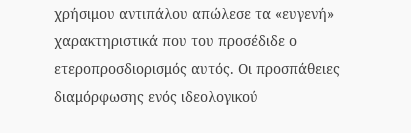χρήσιμου αντιπάλου απώλεσε τα «ευγενή» χαρακτηριστικά που του προσέδιδε ο ετεροπροσδιορισμός αυτός. Οι προσπάθειες διαμόρφωσης ενός ιδεολογικού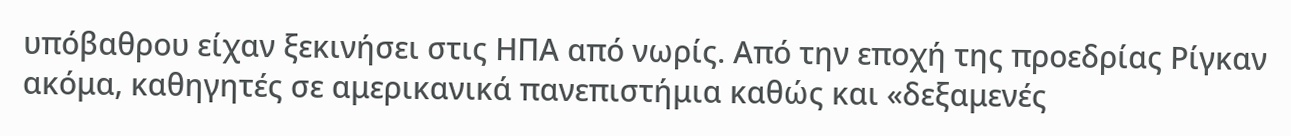υπόβαθρου είχαν ξεκινήσει στις ΗΠΑ από νωρίς. Από την εποχή της προεδρίας Ρίγκαν ακόμα, καθηγητές σε αμερικανικά πανεπιστήμια καθώς και «δεξαμενές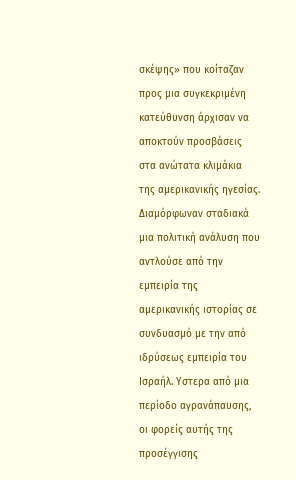σκέψης» που κοίταζαν προς μια συγκεκριμένη κατεύθυνση άρχισαν να αποκτούν προσβάσεις στα ανώτατα κλιμάκια της αμερικανικής ηγεσίας. Διαμόρφωναν σταδιακά μια πολιτική ανάλυση που αντλούσε από την εμπειρία της αμερικανικής ιστορίας σε συνδυασμό με την από ιδρύσεως εμπειρία του Ισραήλ. Υστερα από μια περίοδο αγρανάπαυσης, οι φορείς αυτής της προσέγγισης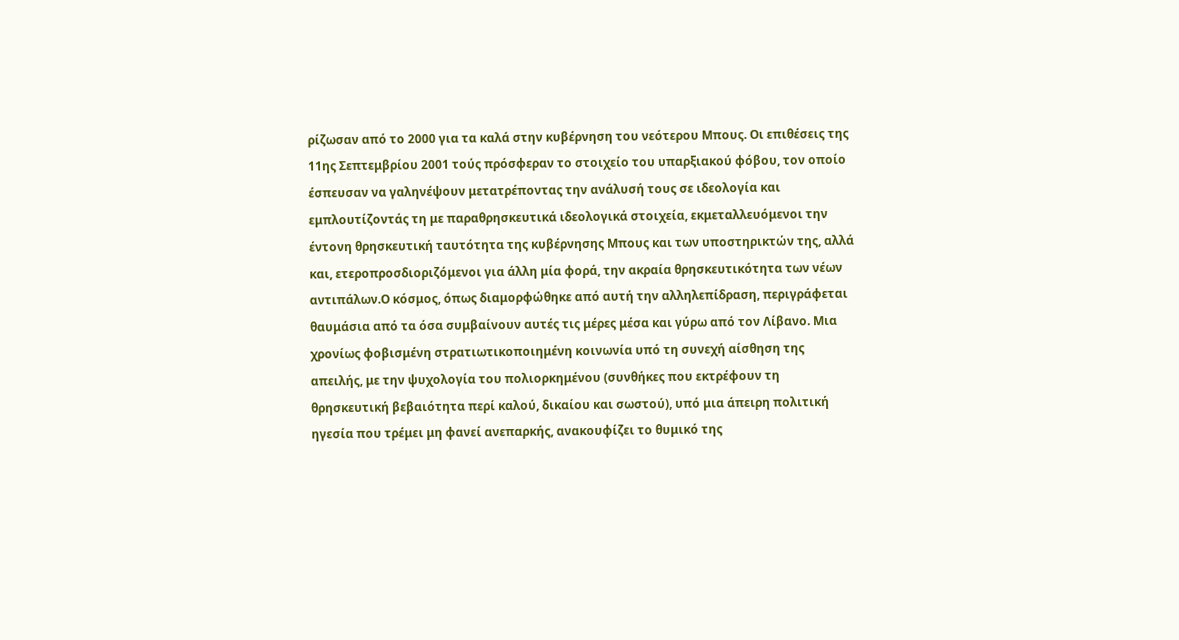ρίζωσαν από το 2000 για τα καλά στην κυβέρνηση του νεότερου Μπους. Οι επιθέσεις της 11ης Σεπτεμβρίου 2001 τούς πρόσφεραν το στοιχείο του υπαρξιακού φόβου, τον οποίο έσπευσαν να γαληνέψουν μετατρέποντας την ανάλυσή τους σε ιδεολογία και εμπλουτίζοντάς τη με παραθρησκευτικά ιδεολογικά στοιχεία, εκμεταλλευόμενοι την έντονη θρησκευτική ταυτότητα της κυβέρνησης Μπους και των υποστηρικτών της, αλλά και, ετεροπροσδιοριζόμενοι για άλλη μία φορά, την ακραία θρησκευτικότητα των νέων αντιπάλων.Ο κόσμος, όπως διαμορφώθηκε από αυτή την αλληλεπίδραση, περιγράφεται θαυμάσια από τα όσα συμβαίνουν αυτές τις μέρες μέσα και γύρω από τον Λίβανο. Μια χρονίως φοβισμένη στρατιωτικοποιημένη κοινωνία υπό τη συνεχή αίσθηση της απειλής, με την ψυχολογία του πολιορκημένου (συνθήκες που εκτρέφουν τη θρησκευτική βεβαιότητα περί καλού, δικαίου και σωστού), υπό μια άπειρη πολιτική ηγεσία που τρέμει μη φανεί ανεπαρκής, ανακουφίζει το θυμικό της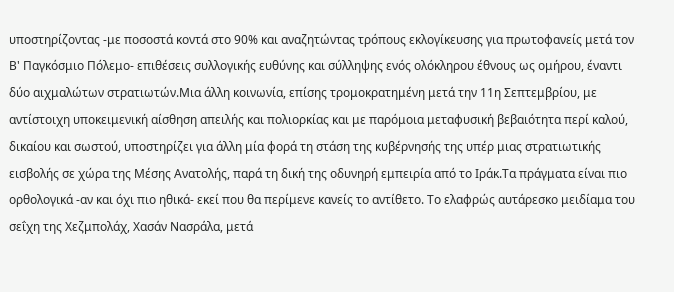υποστηρίζοντας -με ποσοστά κοντά στο 90% και αναζητώντας τρόπους εκλογίκευσης για πρωτοφανείς μετά τον Β' Παγκόσμιο Πόλεμο- επιθέσεις συλλογικής ευθύνης και σύλληψης ενός ολόκληρου έθνους ως ομήρου, έναντι δύο αιχμαλώτων στρατιωτών.Μια άλλη κοινωνία, επίσης τρομοκρατημένη μετά την 11η Σεπτεμβρίου, με αντίστοιχη υποκειμενική αίσθηση απειλής και πολιορκίας και με παρόμοια μεταφυσική βεβαιότητα περί καλού, δικαίου και σωστού, υποστηρίζει για άλλη μία φορά τη στάση της κυβέρνησής της υπέρ μιας στρατιωτικής εισβολής σε χώρα της Μέσης Ανατολής, παρά τη δική της οδυνηρή εμπειρία από το Ιράκ.Τα πράγματα είναι πιο ορθολογικά -αν και όχι πιο ηθικά- εκεί που θα περίμενε κανείς το αντίθετο. Το ελαφρώς αυτάρεσκο μειδίαμα του σεΐχη της Χεζμπολάχ, Χασάν Νασράλα, μετά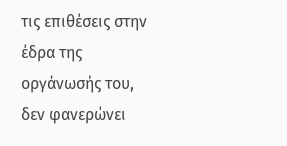τις επιθέσεις στην έδρα της οργάνωσής του, δεν φανερώνει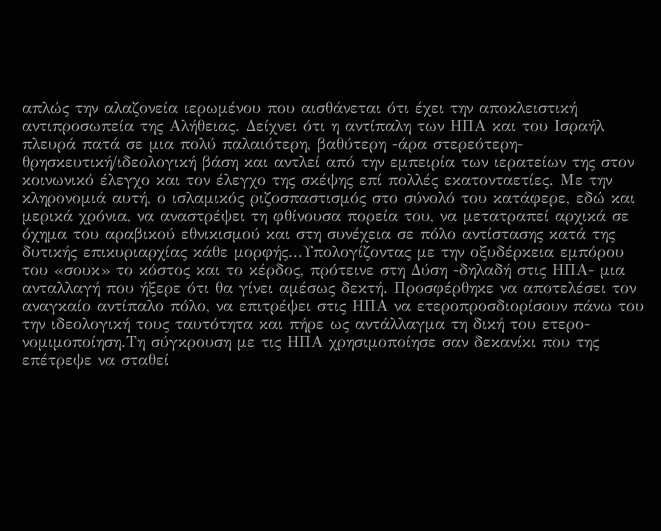απλώς την αλαζονεία ιερωμένου που αισθάνεται ότι έχει την αποκλειστική αντιπροσωπεία της Αλήθειας. Δείχνει ότι η αντίπαλη των ΗΠΑ και του Ισραήλ πλευρά πατά σε μια πολύ παλαιότερη, βαθύτερη -άρα στερεότερη- θρησκευτική/ιδεολογική βάση και αντλεί από την εμπειρία των ιερατείων της στον κοινωνικό έλεγχο και τον έλεγχο της σκέψης επί πολλές εκατονταετίες. Με την κληρονομιά αυτή, ο ισλαμικός ριζοσπαστισμός στο σύνολό του κατάφερε, εδώ και μερικά χρόνια, να αναστρέψει τη φθίνουσα πορεία του, να μετατραπεί αρχικά σε όχημα του αραβικού εθνικισμού και στη συνέχεια σε πόλο αντίστασης κατά της δυτικής επικυριαρχίας κάθε μορφής...Υπολογίζοντας με την οξυδέρκεια εμπόρου του «σουκ» το κόστος και το κέρδος, πρότεινε στη Δύση -δηλαδή στις ΗΠΑ- μια ανταλλαγή που ήξερε ότι θα γίνει αμέσως δεκτή. Προσφέρθηκε να αποτελέσει τον αναγκαίο αντίπαλο πόλο, να επιτρέψει στις ΗΠΑ να ετεροπροσδιορίσουν πάνω του την ιδεολογική τους ταυτότητα και πήρε ως αντάλλαγμα τη δική του ετερο-νομιμοποίηση.Τη σύγκρουση με τις ΗΠΑ χρησιμοποίησε σαν δεκανίκι που της επέτρεψε να σταθεί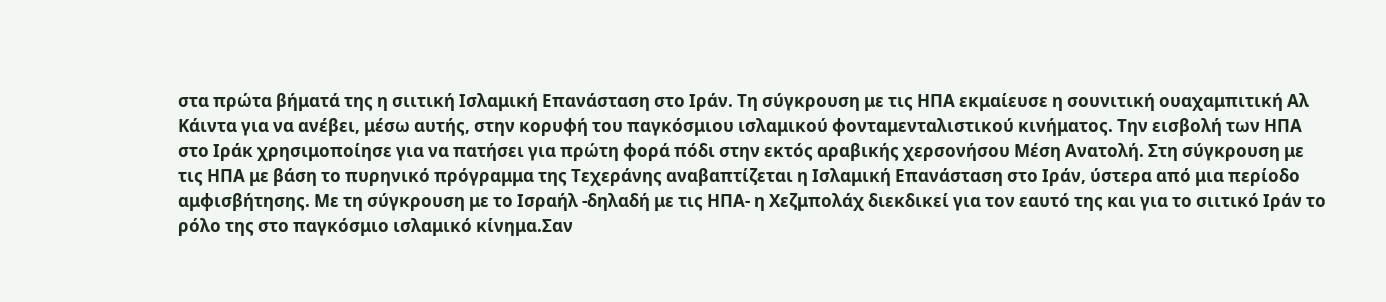στα πρώτα βήματά της η σιιτική Ισλαμική Επανάσταση στο Ιράν. Τη σύγκρουση με τις ΗΠΑ εκμαίευσε η σουνιτική ουαχαμπιτική Αλ Κάιντα για να ανέβει, μέσω αυτής, στην κορυφή του παγκόσμιου ισλαμικού φονταμενταλιστικού κινήματος. Την εισβολή των ΗΠΑ στο Ιράκ χρησιμοποίησε για να πατήσει για πρώτη φορά πόδι στην εκτός αραβικής χερσονήσου Μέση Ανατολή. Στη σύγκρουση με τις ΗΠΑ με βάση το πυρηνικό πρόγραμμα της Τεχεράνης αναβαπτίζεται η Ισλαμική Επανάσταση στο Ιράν, ύστερα από μια περίοδο αμφισβήτησης. Με τη σύγκρουση με το Ισραήλ -δηλαδή με τις ΗΠΑ- η Χεζμπολάχ διεκδικεί για τον εαυτό της και για το σιιτικό Ιράν το ρόλο της στο παγκόσμιο ισλαμικό κίνημα.Σαν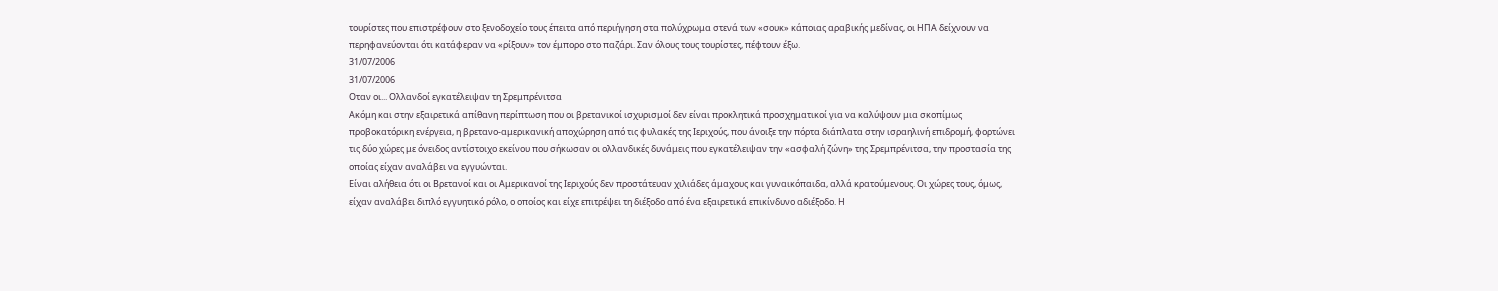τουρίστες που επιστρέφουν στο ξενοδοχείο τους έπειτα από περιήγηση στα πολύχρωμα στενά των «σουκ» κάποιας αραβικής μεδίνας, οι ΗΠΑ δείχνουν να περηφανεύονται ότι κατάφεραν να «ρίξουν» τον έμπορο στο παζάρι. Σαν όλους τους τουρίστες, πέφτουν έξω.
31/07/2006
31/07/2006
Οταν οι... Ολλανδοί εγκατέλειψαν τη Σρεμπρένιτσα
Ακόμη και στην εξαιρετικά απίθανη περίπτωση που οι βρετανικοί ισχυρισμοί δεν είναι προκλητικά προσχηματικοί για να καλύψουν μια σκοπίμως προβοκατόρικη ενέργεια, η βρετανο-αμερικανική αποχώρηση από τις φυλακές της Ιεριχούς, που άνοιξε την πόρτα διάπλατα στην ισραηλινή επιδρομή, φορτώνει τις δύο χώρες με όνειδος αντίστοιχο εκείνου που σήκωσαν οι ολλανδικές δυνάμεις που εγκατέλειψαν την «ασφαλή ζώνη» της Σρεμπρένιτσα, την προστασία της οποίας είχαν αναλάβει να εγγυώνται.
Είναι αλήθεια ότι οι Βρετανοί και οι Αμερικανοί της Ιεριχούς δεν προστάτευαν χιλιάδες άμαχους και γυναικόπαιδα, αλλά κρατούμενους. Οι χώρες τους, όμως, είχαν αναλάβει διπλό εγγυητικό ρόλο, ο οποίος και είχε επιτρέψει τη διέξοδο από ένα εξαιρετικά επικίνδυνο αδιέξοδο. Η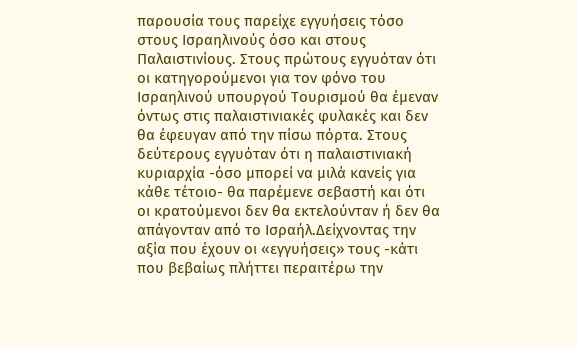παρουσία τους παρείχε εγγυήσεις τόσο στους Ισραηλινούς όσο και στους Παλαιστινίους. Στους πρώτους εγγυόταν ότι οι κατηγορούμενοι για τον φόνο του Ισραηλινού υπουργού Τουρισμού θα έμεναν όντως στις παλαιστινιακές φυλακές και δεν θα έφευγαν από την πίσω πόρτα. Στους δεύτερους εγγυόταν ότι η παλαιστινιακή κυριαρχία -όσο μπορεί να μιλά κανείς για κάθε τέτοιο- θα παρέμενε σεβαστή και ότι οι κρατούμενοι δεν θα εκτελούνταν ή δεν θα απάγονταν από το Ισραήλ.Δείχνοντας την αξία που έχουν οι «εγγυήσεις» τους -κάτι που βεβαίως πλήττει περαιτέρω την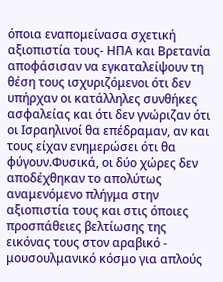όποια εναπομείνασα σχετική αξιοπιστία τους- ΗΠΑ και Βρετανία αποφάσισαν να εγκαταλείψουν τη θέση τους ισχυριζόμενοι ότι δεν υπήρχαν οι κατάλληλες συνθήκες ασφαλείας και ότι δεν γνώριζαν ότι οι Ισραηλινοί θα επέδραμαν, αν και τους είχαν ενημερώσει ότι θα φύγουν.Φυσικά, οι δύο χώρες δεν αποδέχθηκαν το απολύτως αναμενόμενο πλήγμα στην αξιοπιστία τους και στις όποιες προσπάθειες βελτίωσης της εικόνας τους στον αραβικό - μουσουλμανικό κόσμο για απλούς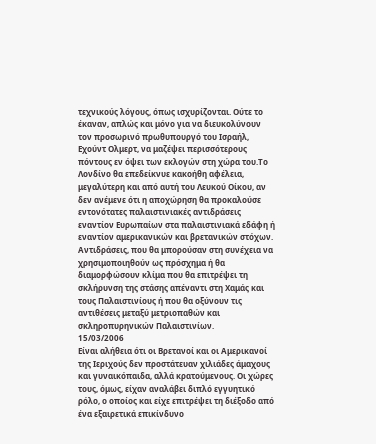τεχνικούς λόγους, όπως ισχυρίζονται. Ούτε το έκαναν, απλώς και μόνο για να διευκολύνουν τον προσωρινό πρωθυπουργό του Ισραήλ, Εχούντ Ολμερτ, να μαζέψει περισσότερους πόντους εν όψει των εκλογών στη χώρα του.Το Λονδίνο θα επεδείκνυε κακοήθη αφέλεια, μεγαλύτερη και από αυτή του Λευκού Οίκου, αν δεν ανέμενε ότι η αποχώρηση θα προκαλούσε εντονότατες παλαιστινιακές αντιδράσεις εναντίον Ευρωπαίων στα παλαιστινιακά εδάφη ή εναντίον αμερικανικών και βρετανικών στόχων. Αντιδράσεις, που θα μπορούσαν στη συνέχεια να χρησιμοποιηθούν ως πρόσχημα ή θα διαμορφώσουν κλίμα που θα επιτρέψει τη σκλήρυνση της στάσης απέναντι στη Χαμάς και τους Παλαιστινίους ή που θα οξύνουν τις αντιθέσεις μεταξύ μετριοπαθών και σκληροπυρηνικών Παλαιστινίων.
15/03/2006
Είναι αλήθεια ότι οι Βρετανοί και οι Αμερικανοί της Ιεριχούς δεν προστάτευαν χιλιάδες άμαχους και γυναικόπαιδα, αλλά κρατούμενους. Οι χώρες τους, όμως, είχαν αναλάβει διπλό εγγυητικό ρόλο, ο οποίος και είχε επιτρέψει τη διέξοδο από ένα εξαιρετικά επικίνδυνο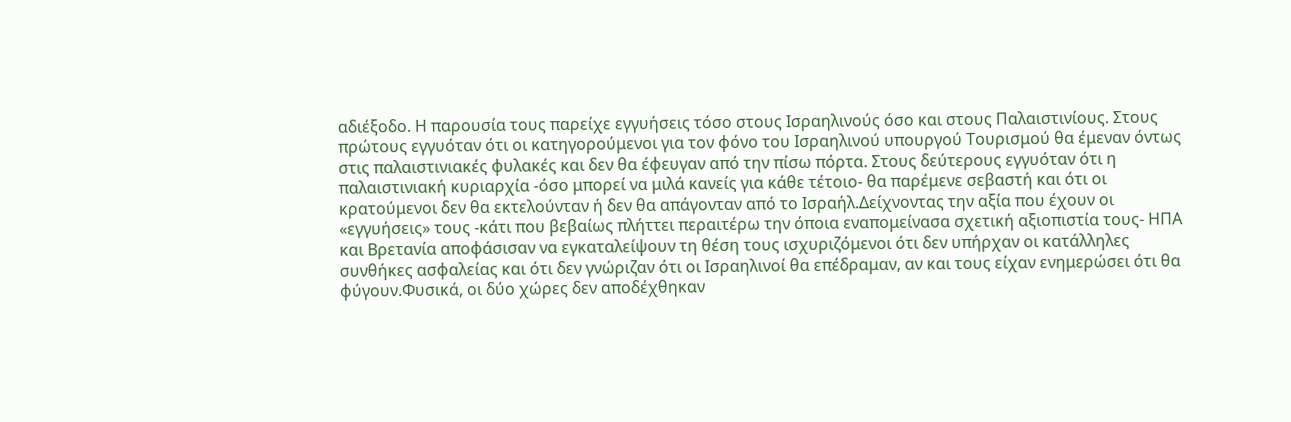αδιέξοδο. Η παρουσία τους παρείχε εγγυήσεις τόσο στους Ισραηλινούς όσο και στους Παλαιστινίους. Στους πρώτους εγγυόταν ότι οι κατηγορούμενοι για τον φόνο του Ισραηλινού υπουργού Τουρισμού θα έμεναν όντως στις παλαιστινιακές φυλακές και δεν θα έφευγαν από την πίσω πόρτα. Στους δεύτερους εγγυόταν ότι η παλαιστινιακή κυριαρχία -όσο μπορεί να μιλά κανείς για κάθε τέτοιο- θα παρέμενε σεβαστή και ότι οι κρατούμενοι δεν θα εκτελούνταν ή δεν θα απάγονταν από το Ισραήλ.Δείχνοντας την αξία που έχουν οι «εγγυήσεις» τους -κάτι που βεβαίως πλήττει περαιτέρω την όποια εναπομείνασα σχετική αξιοπιστία τους- ΗΠΑ και Βρετανία αποφάσισαν να εγκαταλείψουν τη θέση τους ισχυριζόμενοι ότι δεν υπήρχαν οι κατάλληλες συνθήκες ασφαλείας και ότι δεν γνώριζαν ότι οι Ισραηλινοί θα επέδραμαν, αν και τους είχαν ενημερώσει ότι θα φύγουν.Φυσικά, οι δύο χώρες δεν αποδέχθηκαν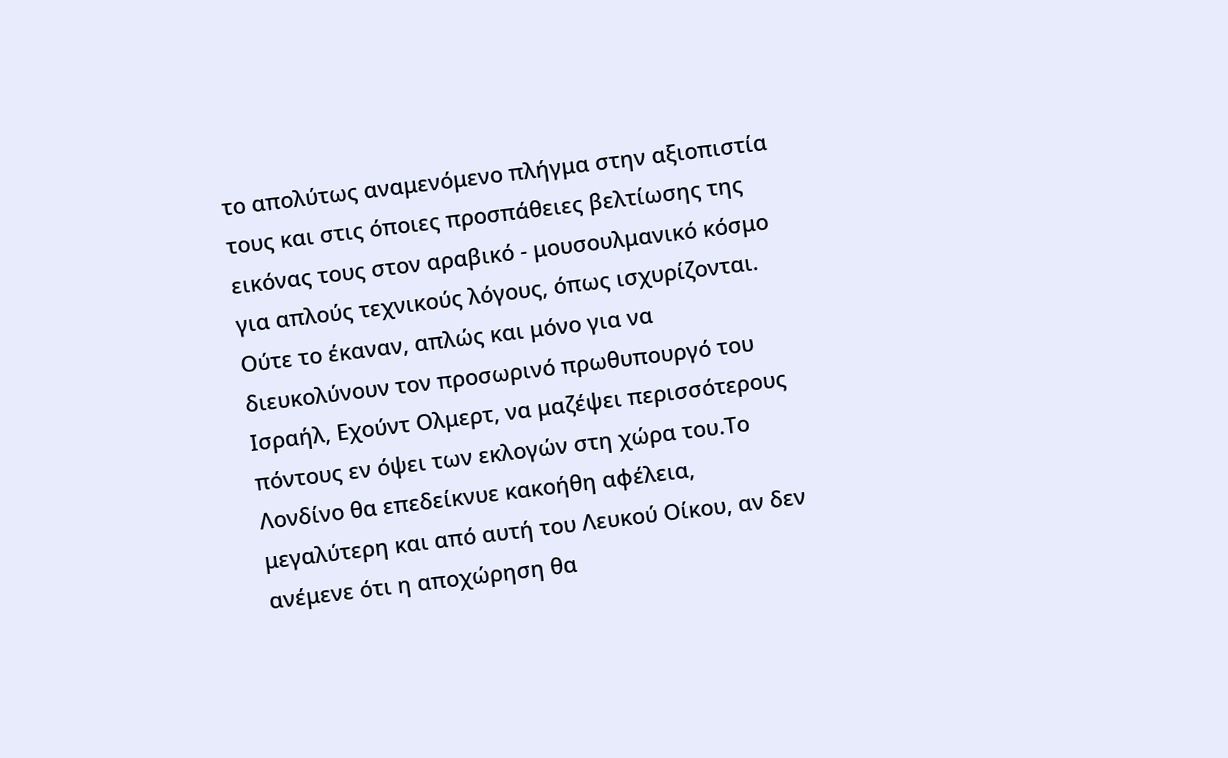το απολύτως αναμενόμενο πλήγμα στην αξιοπιστία τους και στις όποιες προσπάθειες βελτίωσης της εικόνας τους στον αραβικό - μουσουλμανικό κόσμο για απλούς τεχνικούς λόγους, όπως ισχυρίζονται. Ούτε το έκαναν, απλώς και μόνο για να διευκολύνουν τον προσωρινό πρωθυπουργό του Ισραήλ, Εχούντ Ολμερτ, να μαζέψει περισσότερους πόντους εν όψει των εκλογών στη χώρα του.Το Λονδίνο θα επεδείκνυε κακοήθη αφέλεια, μεγαλύτερη και από αυτή του Λευκού Οίκου, αν δεν ανέμενε ότι η αποχώρηση θα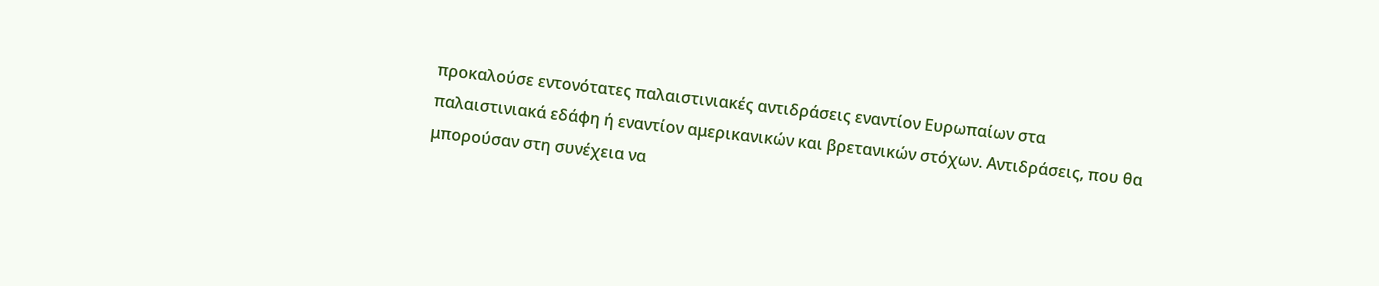προκαλούσε εντονότατες παλαιστινιακές αντιδράσεις εναντίον Ευρωπαίων στα παλαιστινιακά εδάφη ή εναντίον αμερικανικών και βρετανικών στόχων. Αντιδράσεις, που θα μπορούσαν στη συνέχεια να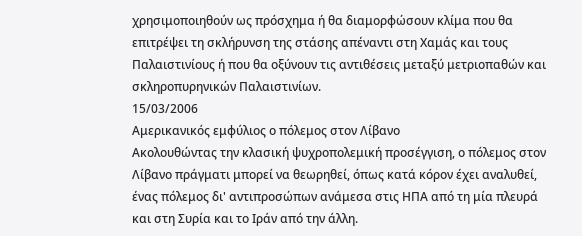χρησιμοποιηθούν ως πρόσχημα ή θα διαμορφώσουν κλίμα που θα επιτρέψει τη σκλήρυνση της στάσης απέναντι στη Χαμάς και τους Παλαιστινίους ή που θα οξύνουν τις αντιθέσεις μεταξύ μετριοπαθών και σκληροπυρηνικών Παλαιστινίων.
15/03/2006
Αμερικανικός εμφύλιος ο πόλεμος στον Λίβανο
Ακολουθώντας την κλασική ψυχροπολεμική προσέγγιση, ο πόλεμος στον Λίβανο πράγματι μπορεί να θεωρηθεί, όπως κατά κόρον έχει αναλυθεί, ένας πόλεμος δι' αντιπροσώπων ανάμεσα στις ΗΠΑ από τη μία πλευρά και στη Συρία και το Ιράν από την άλλη.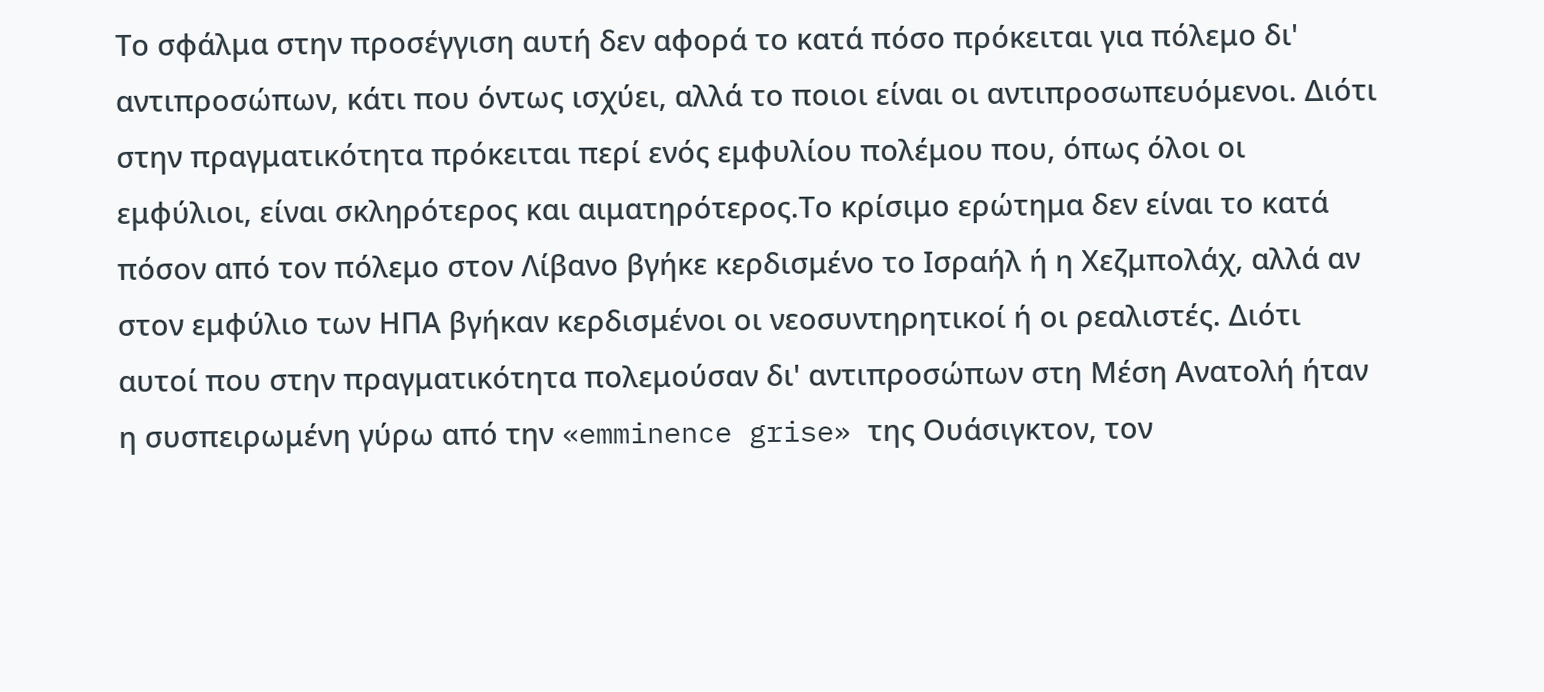Το σφάλμα στην προσέγγιση αυτή δεν αφορά το κατά πόσο πρόκειται για πόλεμο δι' αντιπροσώπων, κάτι που όντως ισχύει, αλλά το ποιοι είναι οι αντιπροσωπευόμενοι. Διότι στην πραγματικότητα πρόκειται περί ενός εμφυλίου πολέμου που, όπως όλοι οι εμφύλιοι, είναι σκληρότερος και αιματηρότερος.Το κρίσιμο ερώτημα δεν είναι το κατά πόσον από τον πόλεμο στον Λίβανο βγήκε κερδισμένο το Ισραήλ ή η Χεζμπολάχ, αλλά αν στον εμφύλιο των ΗΠΑ βγήκαν κερδισμένοι οι νεοσυντηρητικοί ή οι ρεαλιστές. Διότι αυτοί που στην πραγματικότητα πολεμούσαν δι' αντιπροσώπων στη Μέση Ανατολή ήταν η συσπειρωμένη γύρω από την «emminence grise» της Ουάσιγκτον, τον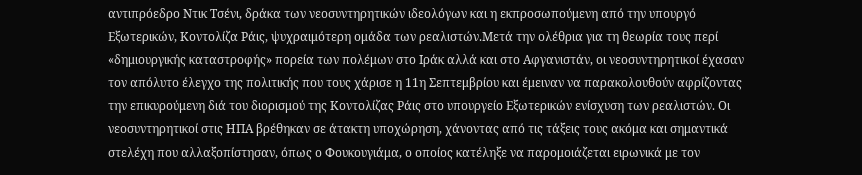αντιπρόεδρο Ντικ Τσένι, δράκα των νεοσυντηρητικών ιδεολόγων και η εκπροσωπούμενη από την υπουργό Εξωτερικών, Κοντολίζα Ράις, ψυχραιμότερη ομάδα των ρεαλιστών.Μετά την ολέθρια για τη θεωρία τους περί «δημιουργικής καταστροφής» πορεία των πολέμων στο Ιράκ αλλά και στο Αφγανιστάν, οι νεοσυντηρητικοί έχασαν τον απόλυτο έλεγχο της πολιτικής που τους χάρισε η 11η Σεπτεμβρίου και έμειναν να παρακολουθούν αφρίζοντας την επικυρούμενη διά του διορισμού της Κοντολίζας Ράις στο υπουργείο Εξωτερικών ενίσχυση των ρεαλιστών. Οι νεοσυντηρητικοί στις ΗΠΑ βρέθηκαν σε άτακτη υποχώρηση, χάνοντας από τις τάξεις τους ακόμα και σημαντικά στελέχη που αλλαξοπίστησαν, όπως ο Φουκουγιάμα, ο οποίος κατέληξε να παρομοιάζεται ειρωνικά με τον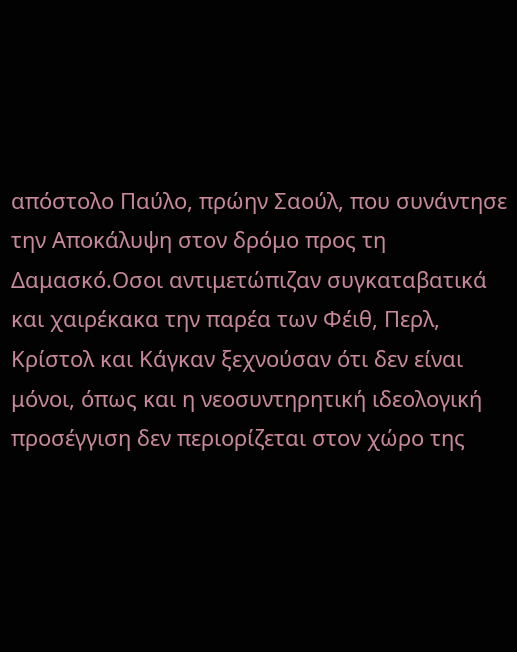απόστολο Παύλο, πρώην Σαούλ, που συνάντησε την Αποκάλυψη στον δρόμο προς τη Δαμασκό.Οσοι αντιμετώπιζαν συγκαταβατικά και χαιρέκακα την παρέα των Φέιθ, Περλ, Κρίστολ και Κάγκαν ξεχνούσαν ότι δεν είναι μόνοι, όπως και η νεοσυντηρητική ιδεολογική προσέγγιση δεν περιορίζεται στον χώρο της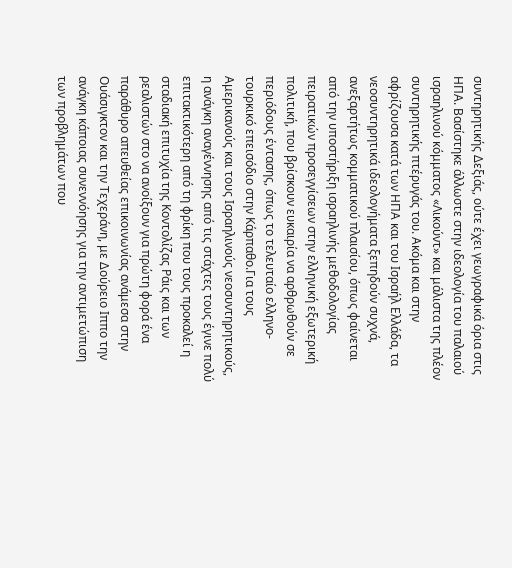συντηρητικής Δεξιάς, ούτε έχει γεωγραφικά όρια στις ΗΠΑ. Βασίστηκε άλλωστε στην ιδεολογία του παλαιού ισραηλινού κόμματος «Λικούντ» και μάλιστα της πλέον συντηρητικής πτέρυγάς του. Ακόμα και στην αφρίζουσα κατά των ΗΠΑ και του Ισραήλ Ελλάδα, τα νεοσυντηρητικά ιδεολογήματα ξεπηδούν συχνά, ανεξαρτήτως κομματικού πλαισίου, όπως φαίνεται από την υποστήριξη ισραηλινής μεθοδολογίας πειρατικών προσεγγίσεων στην ελληνική εξωτερική πολιτική, που βρίσκουν ευκαιρία να αρθρωθούν σε περιόδους έντασης, όπως το τελευταίο ελληνο-τουρκικό επεισόδιο στην Κάρπαθο.Για τους Αμερικανούς και τους Ισραηλινούς νεοσυντηρητικούς, η ανάγκη αναγέννησης από τις στάχτες τους έγινε πολύ επιτακτικότερη από τη φρίκη που τους προκαλεί η σταδιακή επιτυχία της Κοντολίζας Ράις και των ρεαλιστών στο να ανοίξουν για πρώτη φορά ένα παράθυρο απευθείας επικοινωνίας ανάμεσα στην Ουάσιγκτον και την Τεχεράνη, με Δούρειο Ιππο την ανάγκη κάποιας συνεννόησης για την αντιμετώπιση των προβλημάτων που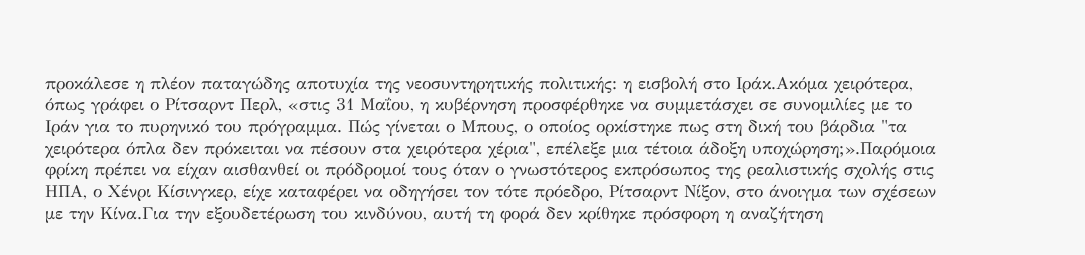προκάλεσε η πλέον παταγώδης αποτυχία της νεοσυντηρητικής πολιτικής: η εισβολή στο Ιράκ.Ακόμα χειρότερα, όπως γράφει ο Ρίτσαρντ Περλ, «στις 31 Μαΐου, η κυβέρνηση προσφέρθηκε να συμμετάσχει σε συνομιλίες με το Ιράν για το πυρηνικό του πρόγραμμα. Πώς γίνεται ο Μπους, ο οποίος ορκίστηκε πως στη δική του βάρδια "τα χειρότερα όπλα δεν πρόκειται να πέσουν στα χειρότερα χέρια", επέλεξε μια τέτοια άδοξη υποχώρηση;».Παρόμοια φρίκη πρέπει να είχαν αισθανθεί οι πρόδρομοί τους όταν ο γνωστότερος εκπρόσωπος της ρεαλιστικής σχολής στις ΗΠΑ, ο Χένρι Κίσινγκερ, είχε καταφέρει να οδηγήσει τον τότε πρόεδρο, Ρίτσαρντ Νίξον, στο άνοιγμα των σχέσεων με την Κίνα.Για την εξουδετέρωση του κινδύνου, αυτή τη φορά δεν κρίθηκε πρόσφορη η αναζήτηση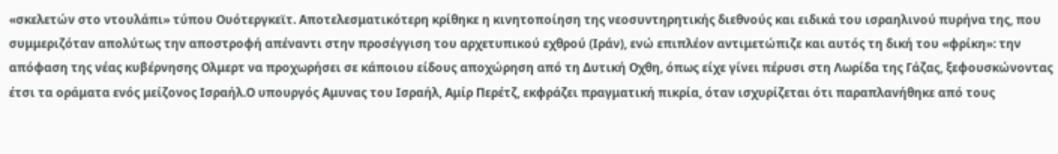«σκελετών στο ντουλάπι» τύπου Ουότεργκεϊτ. Αποτελεσματικότερη κρίθηκε η κινητοποίηση της νεοσυντηρητικής διεθνούς και ειδικά του ισραηλινού πυρήνα της, που συμμεριζόταν απολύτως την αποστροφή απέναντι στην προσέγγιση του αρχετυπικού εχθρού (Ιράν), ενώ επιπλέον αντιμετώπιζε και αυτός τη δική του «φρίκη»: την απόφαση της νέας κυβέρνησης Ολμερτ να προχωρήσει σε κάποιου είδους αποχώρηση από τη Δυτική Οχθη, όπως είχε γίνει πέρυσι στη Λωρίδα της Γάζας, ξεφουσκώνοντας έτσι τα οράματα ενός μείζονος Ισραήλ.Ο υπουργός Αμυνας του Ισραήλ, Αμίρ Περέτζ, εκφράζει πραγματική πικρία, όταν ισχυρίζεται ότι παραπλανήθηκε από τους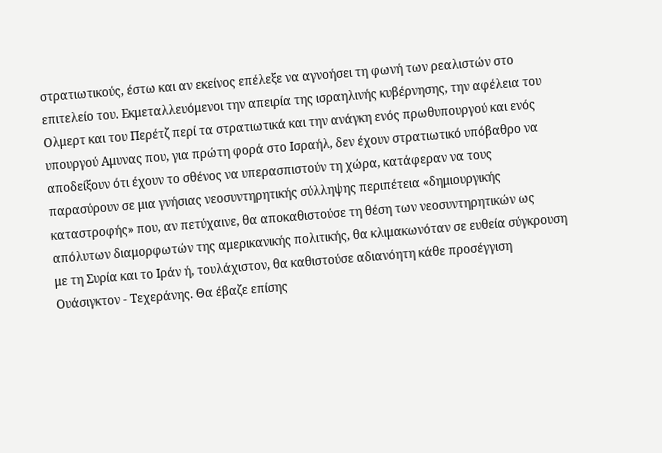στρατιωτικούς, έστω και αν εκείνος επέλεξε να αγνοήσει τη φωνή των ρεαλιστών στο επιτελείο του. Εκμεταλλευόμενοι την απειρία της ισραηλινής κυβέρνησης, την αφέλεια του Ολμερτ και του Περέτζ περί τα στρατιωτικά και την ανάγκη ενός πρωθυπουργού και ενός υπουργού Αμυνας που, για πρώτη φορά στο Ισραήλ, δεν έχουν στρατιωτικό υπόβαθρο να αποδείξουν ότι έχουν το σθένος να υπερασπιστούν τη χώρα, κατάφεραν να τους παρασύρουν σε μια γνήσιας νεοσυντηρητικής σύλληψης περιπέτεια «δημιουργικής καταστροφής» που, αν πετύχαινε, θα αποκαθιστούσε τη θέση των νεοσυντηρητικών ως απόλυτων διαμορφωτών της αμερικανικής πολιτικής, θα κλιμακωνόταν σε ευθεία σύγκρουση με τη Συρία και το Ιράν ή, τουλάχιστον, θα καθιστούσε αδιανόητη κάθε προσέγγιση Ουάσιγκτον - Τεχεράνης. Θα έβαζε επίσης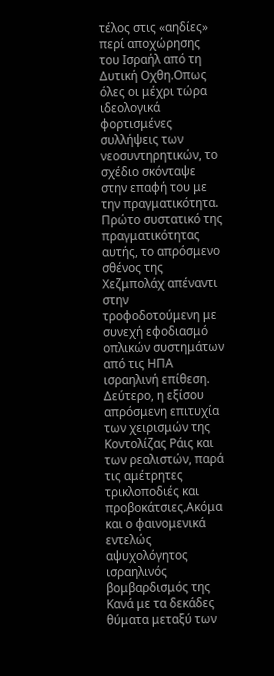τέλος στις «αηδίες» περί αποχώρησης του Ισραήλ από τη Δυτική Οχθη.Οπως όλες οι μέχρι τώρα ιδεολογικά φορτισμένες συλλήψεις των νεοσυντηρητικών, το σχέδιο σκόνταψε στην επαφή του με την πραγματικότητα. Πρώτο συστατικό της πραγματικότητας αυτής, το απρόσμενο σθένος της Χεζμπολάχ απέναντι στην τροφοδοτούμενη με συνεχή εφοδιασμό οπλικών συστημάτων από τις ΗΠΑ ισραηλινή επίθεση. Δεύτερο, η εξίσου απρόσμενη επιτυχία των χειρισμών της Κοντολίζας Ράις και των ρεαλιστών, παρά τις αμέτρητες τρικλοποδιές και προβοκάτσιες.Ακόμα και ο φαινομενικά εντελώς αψυχολόγητος ισραηλινός βομβαρδισμός της Κανά με τα δεκάδες θύματα μεταξύ των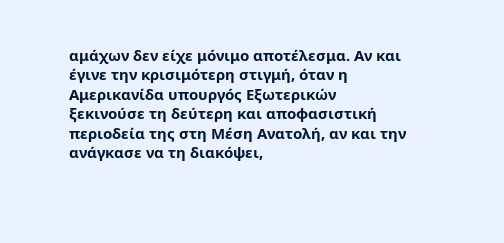αμάχων δεν είχε μόνιμο αποτέλεσμα. Αν και έγινε την κρισιμότερη στιγμή, όταν η Αμερικανίδα υπουργός Εξωτερικών ξεκινούσε τη δεύτερη και αποφασιστική περιοδεία της στη Μέση Ανατολή, αν και την ανάγκασε να τη διακόψει,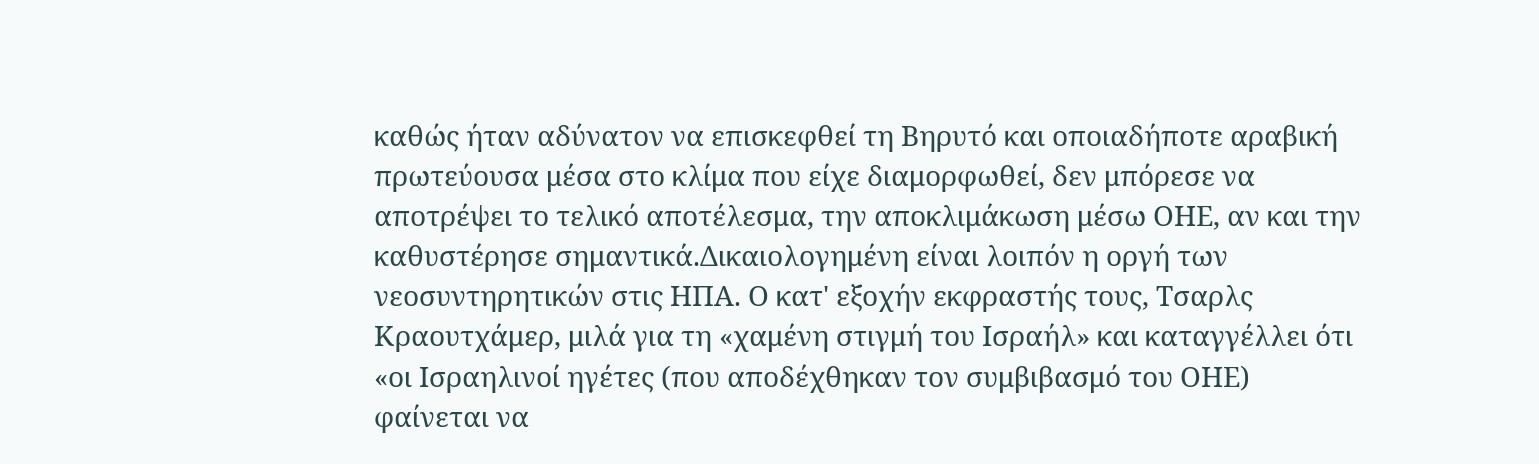καθώς ήταν αδύνατον να επισκεφθεί τη Βηρυτό και οποιαδήποτε αραβική πρωτεύουσα μέσα στο κλίμα που είχε διαμορφωθεί, δεν μπόρεσε να αποτρέψει το τελικό αποτέλεσμα, την αποκλιμάκωση μέσω ΟΗΕ, αν και την καθυστέρησε σημαντικά.Δικαιολογημένη είναι λοιπόν η οργή των νεοσυντηρητικών στις ΗΠΑ. Ο κατ' εξοχήν εκφραστής τους, Τσαρλς Κραουτχάμερ, μιλά για τη «χαμένη στιγμή του Ισραήλ» και καταγγέλλει ότι «οι Ισραηλινοί ηγέτες (που αποδέχθηκαν τον συμβιβασμό του ΟΗΕ) φαίνεται να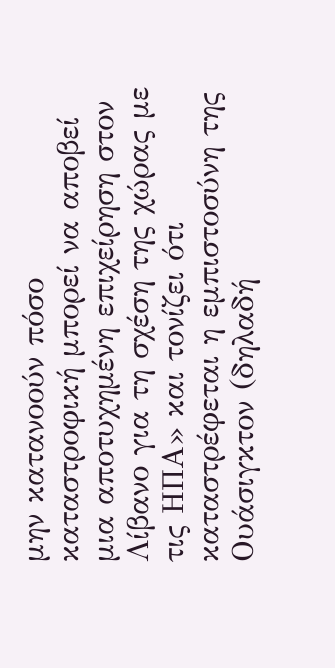μην κατανοούν πόσο καταστροφική μπορεί να αποβεί μια αποτυχημένη επιχείρηση στον Λίβανο για τη σχέση της χώρας με τις ΗΠΑ» και τονίζει ότι καταστρέφεται η εμπιστοσύνη της Ουάσιγκτον (δηλαδή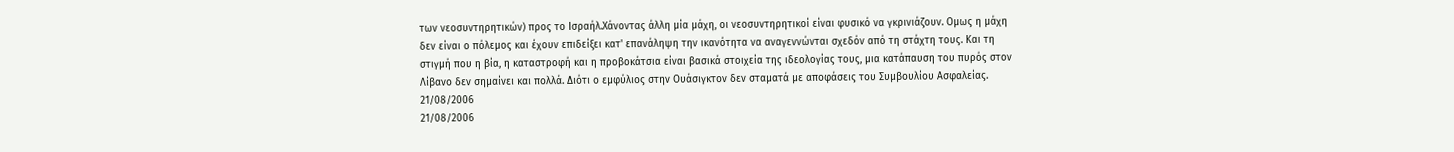των νεοσυντηρητικών) προς το Ισραήλ.Χάνοντας άλλη μία μάχη, οι νεοσυντηρητικοί είναι φυσικό να γκρινιάζουν. Ομως η μάχη δεν είναι ο πόλεμος και έχουν επιδείξει κατ' επανάληψη την ικανότητα να αναγεννώνται σχεδόν από τη στάχτη τους. Και τη στιγμή που η βία, η καταστροφή και η προβοκάτσια είναι βασικά στοιχεία της ιδεολογίας τους, μια κατάπαυση του πυρός στον Λίβανο δεν σημαίνει και πολλά. Διότι ο εμφύλιος στην Ουάσιγκτον δεν σταματά με αποφάσεις του Συμβουλίου Ασφαλείας.
21/08/2006
21/08/2006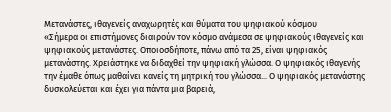Μετανάστες, ιθαγενείς αναχωρητές και θύματα του ψηφιακού κόσμου
«Σήμερα οι επιστήμονες διαιρούν τον κόσμο ανάμεσα σε ψηφιακούς ιθαγενείς και ψηφιακούς μετανάστες. Οποιοσδήποτε, πάνω από τα 25, είναι ψηφιακός μετανάστης. Χρειάστηκε να διδαχθεί την ψηφιακή γλώσσα. Ο ψηφιακός ιθαγενής την έμαθε όπως μαθαίνει κανείς τη μητρική του γλώσσα... Ο ψηφιακός μετανάστης δυσκολεύεται και έχει για πάντα μια βαρειά,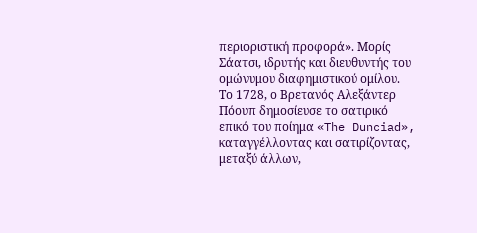περιοριστική προφορά». Μορίς Σάατσι, ιδρυτής και διευθυντής του ομώνυμου διαφημιστικού ομίλου.
Το 1728, ο Βρετανός Αλεξάντερ Πόουπ δημοσίευσε το σατιρικό επικό του ποίημα «The Dunciad», καταγγέλλοντας και σατιρίζοντας, μεταξύ άλλων,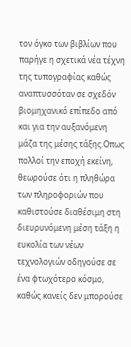τον όγκο των βιβλίων που παρήγε η σχετικά νέα τέχνη της τυπογραφίας καθώς αναπτυσσόταν σε σχεδόν βιομηχανικό επίπεδο από και για την αυξανόμενη μάζα της μέσης τάξης.Οπως πολλοί την εποχή εκείνη, θεωρούσε ότι η πληθώρα των πληροφοριών που καθιστούσε διαθέσιμη στη διευρυνόμενη μέση τάξη η ευκολία των νέων τεχνολογιών οδηγούσε σε ένα φτωχότερο κόσμο, καθώς κανείς δεν μπορούσε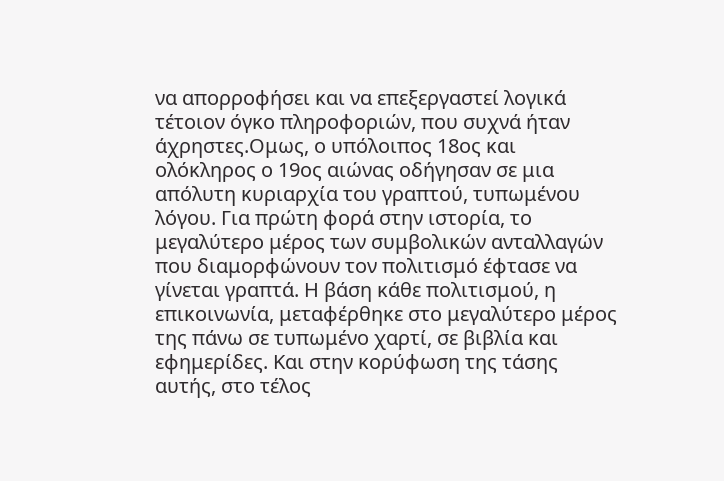να απορροφήσει και να επεξεργαστεί λογικά τέτοιον όγκο πληροφοριών, που συχνά ήταν άχρηστες.Ομως, ο υπόλοιπος 18ος και ολόκληρος ο 19ος αιώνας οδήγησαν σε μια απόλυτη κυριαρχία του γραπτού, τυπωμένου λόγου. Για πρώτη φορά στην ιστορία, το μεγαλύτερο μέρος των συμβολικών ανταλλαγών που διαμορφώνουν τον πολιτισμό έφτασε να γίνεται γραπτά. Η βάση κάθε πολιτισμού, η επικοινωνία, μεταφέρθηκε στο μεγαλύτερο μέρος της πάνω σε τυπωμένο χαρτί, σε βιβλία και εφημερίδες. Και στην κορύφωση της τάσης αυτής, στο τέλος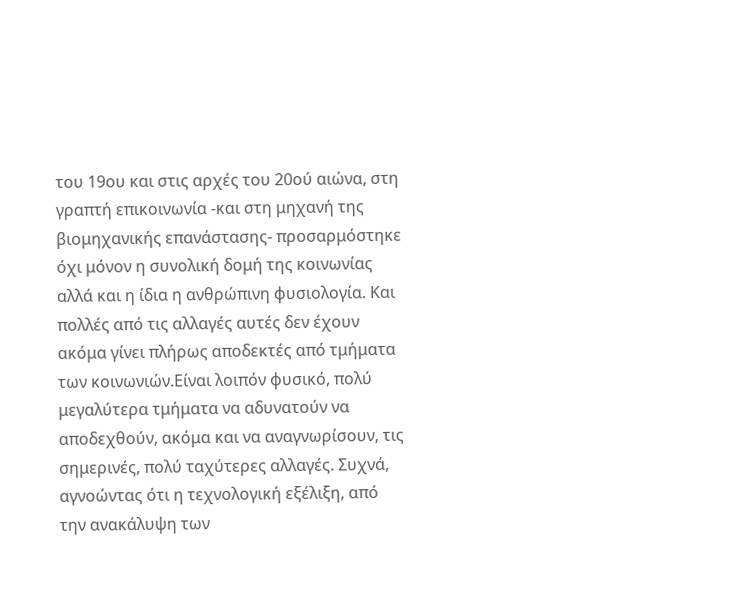του 19ου και στις αρχές του 20ού αιώνα, στη γραπτή επικοινωνία -και στη μηχανή της βιομηχανικής επανάστασης- προσαρμόστηκε όχι μόνον η συνολική δομή της κοινωνίας αλλά και η ίδια η ανθρώπινη φυσιολογία. Και πολλές από τις αλλαγές αυτές δεν έχουν ακόμα γίνει πλήρως αποδεκτές από τμήματα των κοινωνιών.Είναι λοιπόν φυσικό, πολύ μεγαλύτερα τμήματα να αδυνατούν να αποδεχθούν, ακόμα και να αναγνωρίσουν, τις σημερινές, πολύ ταχύτερες αλλαγές. Συχνά, αγνοώντας ότι η τεχνολογική εξέλιξη, από την ανακάλυψη των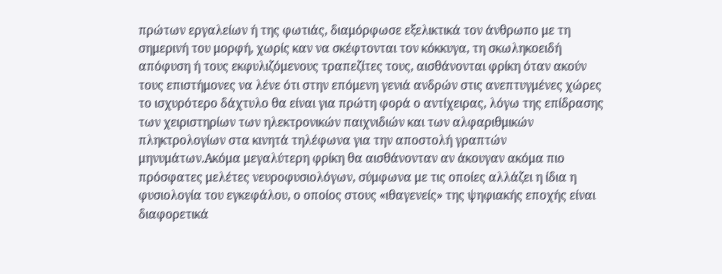πρώτων εργαλείων ή της φωτιάς, διαμόρφωσε εξελικτικά τον άνθρωπο με τη σημερινή του μορφή, χωρίς καν να σκέφτονται τον κόκκυγα, τη σκωληκοειδή απόφυση ή τους εκφυλιζόμενους τραπεζίτες τους, αισθάνονται φρίκη όταν ακούν τους επιστήμονες να λένε ότι στην επόμενη γενιά ανδρών στις ανεπτυγμένες χώρες το ισχυρότερο δάχτυλο θα είναι για πρώτη φορά ο αντίχειρας, λόγω της επίδρασης των χειριστηρίων των ηλεκτρονικών παιχνιδιών και των αλφαριθμικών πληκτρολογίων στα κινητά τηλέφωνα για την αποστολή γραπτών μηνυμάτων.Ακόμα μεγαλύτερη φρίκη θα αισθάνονταν αν άκουγαν ακόμα πιο πρόσφατες μελέτες νευροφυσιολόγων, σύμφωνα με τις οποίες αλλάζει η ίδια η φυσιολογία του εγκεφάλου, ο οποίος στους «ιθαγενείς» της ψηφιακής εποχής είναι διαφορετικά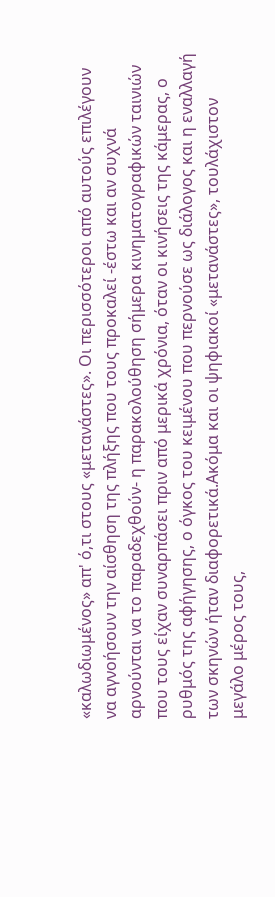«καλωδιωμένος» απ' ό,τι στους «μετανάστες». Οι περισσότεροι από αυτούς επιλέγουν να αγνοήσουν την αίσθηση της πλήξης που τους προκαλεί -έστω και αν συχνά αρνούνται να το παραδεχθούν- η παρακολούθηση σήμερα κινηματογραφικών ταινιών που τους είχαν συναρπάσει πριν από μερικά χρόνια, όταν οι κινήσεις της κάμερας, ο ρυθμός της αφήγησης, ο όγκος του κειμένου που περνούσε ως διάλογος και η εναλλαγή των σκηνών ήταν διαφορετικά.Ακόμα και οι ψηφιακοί «μετανάστες», τουλάχιστον μεγάλο μέρος τους,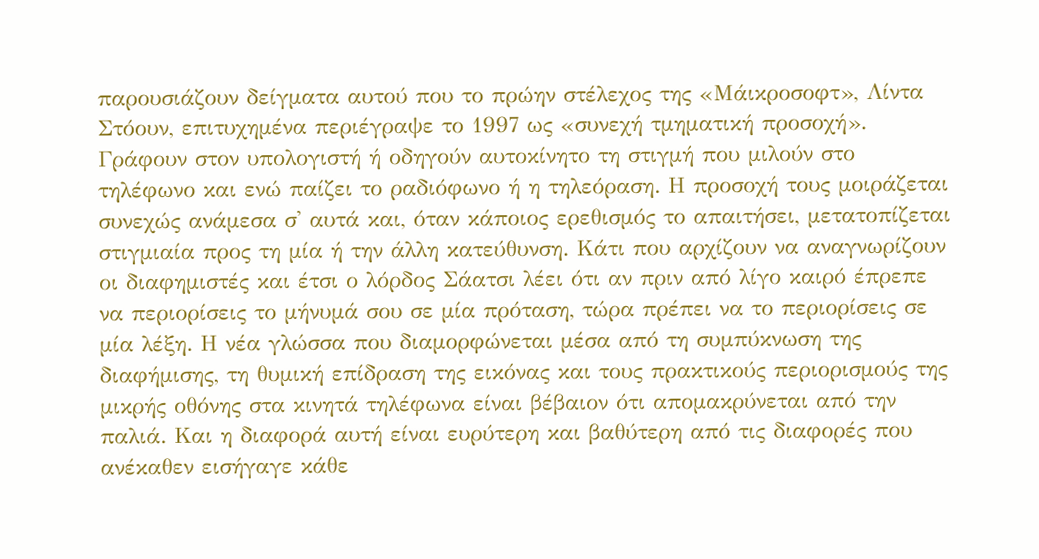παρουσιάζουν δείγματα αυτού που το πρώην στέλεχος της «Μάικροσοφτ», Λίντα Στόουν, επιτυχημένα περιέγραψε το 1997 ως «συνεχή τμηματική προσοχή». Γράφουν στον υπολογιστή ή οδηγούν αυτοκίνητο τη στιγμή που μιλούν στο τηλέφωνο και ενώ παίζει το ραδιόφωνο ή η τηλεόραση. Η προσοχή τους μοιράζεται συνεχώς ανάμεσα σ' αυτά και, όταν κάποιος ερεθισμός το απαιτήσει, μετατοπίζεται στιγμιαία προς τη μία ή την άλλη κατεύθυνση. Κάτι που αρχίζουν να αναγνωρίζουν οι διαφημιστές και έτσι ο λόρδος Σάατσι λέει ότι αν πριν από λίγο καιρό έπρεπε να περιορίσεις το μήνυμά σου σε μία πρόταση, τώρα πρέπει να το περιορίσεις σε μία λέξη. Η νέα γλώσσα που διαμορφώνεται μέσα από τη συμπύκνωση της διαφήμισης, τη θυμική επίδραση της εικόνας και τους πρακτικούς περιορισμούς της μικρής οθόνης στα κινητά τηλέφωνα είναι βέβαιον ότι απομακρύνεται από την παλιά. Και η διαφορά αυτή είναι ευρύτερη και βαθύτερη από τις διαφορές που ανέκαθεν εισήγαγε κάθε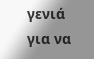γενιά για να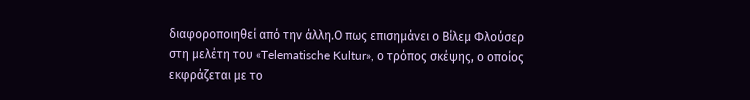διαφοροποιηθεί από την άλλη.Ο πως επισημάνει ο Βίλεμ Φλούσερ στη μελέτη του «Telematische Kultur», ο τρόπος σκέψης, ο οποίος εκφράζεται με το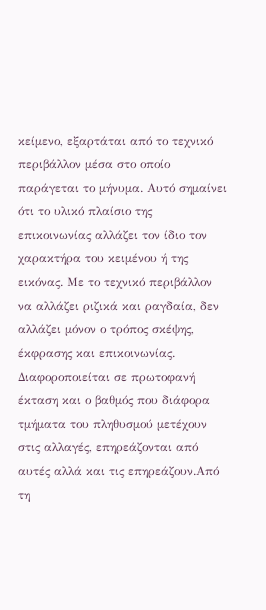κείμενο, εξαρτάται από το τεχνικό περιβάλλον μέσα στο οποίο παράγεται το μήνυμα. Αυτό σημαίνει ότι το υλικό πλαίσιο της επικοινωνίας αλλάζει τον ίδιο τον χαρακτήρα του κειμένου ή της εικόνας. Με το τεχνικό περιβάλλον να αλλάζει ριζικά και ραγδαία, δεν αλλάζει μόνον ο τρόπος σκέψης, έκφρασης και επικοινωνίας. Διαφοροποιείται σε πρωτοφανή έκταση και ο βαθμός που διάφορα τμήματα του πληθυσμού μετέχουν στις αλλαγές, επηρεάζονται από αυτές αλλά και τις επηρεάζουν.Από τη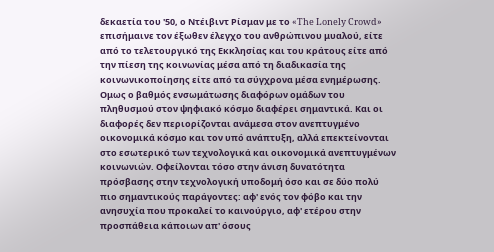δεκαετία του '50, ο Ντέιβιντ Ρίσμαν με το «The Lonely Crowd» επισήμαινε τον έξωθεν έλεγχο του ανθρώπινου μυαλού, είτε από το τελετουργικό της Εκκλησίας και του κράτους είτε από την πίεση της κοινωνίας μέσα από τη διαδικασία της κοινωνικοποίησης είτε από τα σύγχρονα μέσα ενημέρωσης. Ομως ο βαθμός ενσωμάτωσης διαφόρων ομάδων του πληθυσμού στον ψηφιακό κόσμο διαφέρει σημαντικά. Και οι διαφορές δεν περιορίζονται ανάμεσα στον ανεπτυγμένο οικονομικά κόσμο και τον υπό ανάπτυξη, αλλά επεκτείνονται στο εσωτερικό των τεχνολογικά και οικονομικά ανεπτυγμένων κοινωνιών. Οφείλονται τόσο στην άνιση δυνατότητα πρόσβασης στην τεχνολογική υποδομή όσο και σε δύο πολύ πιο σημαντικούς παράγοντες: αφ' ενός τον φόβο και την ανησυχία που προκαλεί το καινούργιο, αφ' ετέρου στην προσπάθεια κάποιων απ' όσους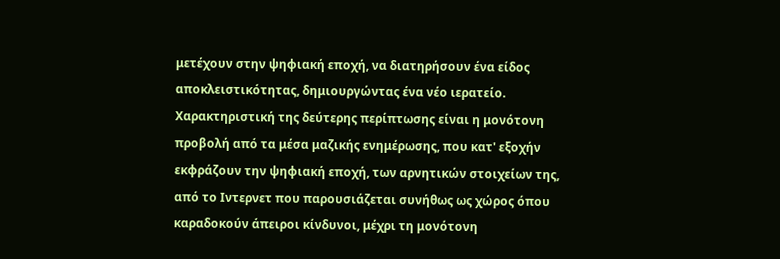μετέχουν στην ψηφιακή εποχή, να διατηρήσουν ένα είδος αποκλειστικότητας, δημιουργώντας ένα νέο ιερατείο. Χαρακτηριστική της δεύτερης περίπτωσης είναι η μονότονη προβολή από τα μέσα μαζικής ενημέρωσης, που κατ' εξοχήν εκφράζουν την ψηφιακή εποχή, των αρνητικών στοιχείων της, από το Ιντερνετ που παρουσιάζεται συνήθως ως χώρος όπου καραδοκούν άπειροι κίνδυνοι, μέχρι τη μονότονη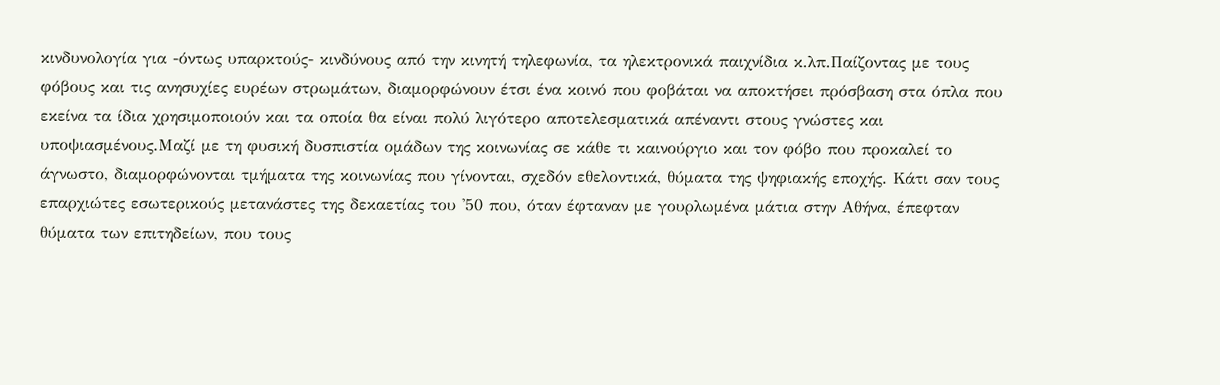κινδυνολογία για -όντως υπαρκτούς- κινδύνους από την κινητή τηλεφωνία, τα ηλεκτρονικά παιχνίδια κ.λπ.Παίζοντας με τους φόβους και τις ανησυχίες ευρέων στρωμάτων, διαμορφώνουν έτσι ένα κοινό που φοβάται να αποκτήσει πρόσβαση στα όπλα που εκείνα τα ίδια χρησιμοποιούν και τα οποία θα είναι πολύ λιγότερο αποτελεσματικά απέναντι στους γνώστες και υποψιασμένους.Μαζί με τη φυσική δυσπιστία ομάδων της κοινωνίας σε κάθε τι καινούργιο και τον φόβο που προκαλεί το άγνωστο, διαμορφώνονται τμήματα της κοινωνίας που γίνονται, σχεδόν εθελοντικά, θύματα της ψηφιακής εποχής. Κάτι σαν τους επαρχιώτες εσωτερικούς μετανάστες της δεκαετίας του '50 που, όταν έφταναν με γουρλωμένα μάτια στην Αθήνα, έπεφταν θύματα των επιτηδείων, που τους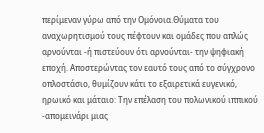περίμεναν γύρω από την Ομόνοια.Θύματα του αναχωρητισμού τους πέφτουν και ομάδες που απλώς αρνούνται -ή πιστεύουν ότι αρνούνται- την ψηφιακή εποχή. Αποστερώντας τον εαυτό τους από το σύγχρονο οπλοστάσιο, θυμίζουν κάτι το εξαιρετικά ευγενικό, ηρωικό και μάταιο: Την επέλαση του πολωνικού ιππικού -απομεινάρι μιας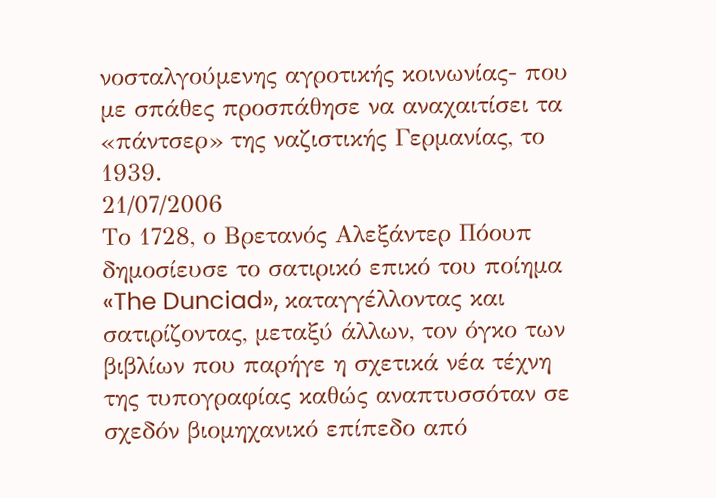νοσταλγούμενης αγροτικής κοινωνίας- που με σπάθες προσπάθησε να αναχαιτίσει τα «πάντσερ» της ναζιστικής Γερμανίας, το 1939.
21/07/2006
Το 1728, ο Βρετανός Αλεξάντερ Πόουπ δημοσίευσε το σατιρικό επικό του ποίημα «The Dunciad», καταγγέλλοντας και σατιρίζοντας, μεταξύ άλλων, τον όγκο των βιβλίων που παρήγε η σχετικά νέα τέχνη της τυπογραφίας καθώς αναπτυσσόταν σε σχεδόν βιομηχανικό επίπεδο από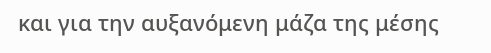και για την αυξανόμενη μάζα της μέσης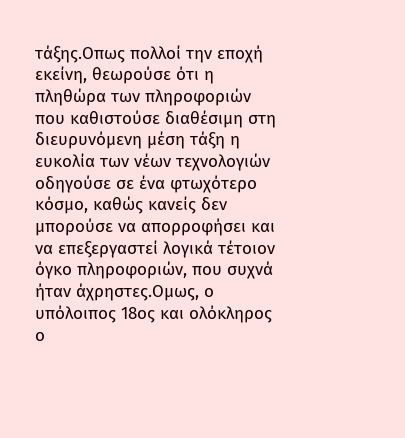τάξης.Οπως πολλοί την εποχή εκείνη, θεωρούσε ότι η πληθώρα των πληροφοριών που καθιστούσε διαθέσιμη στη διευρυνόμενη μέση τάξη η ευκολία των νέων τεχνολογιών οδηγούσε σε ένα φτωχότερο κόσμο, καθώς κανείς δεν μπορούσε να απορροφήσει και να επεξεργαστεί λογικά τέτοιον όγκο πληροφοριών, που συχνά ήταν άχρηστες.Ομως, ο υπόλοιπος 18ος και ολόκληρος ο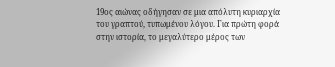19ος αιώνας οδήγησαν σε μια απόλυτη κυριαρχία του γραπτού, τυπωμένου λόγου. Για πρώτη φορά στην ιστορία, το μεγαλύτερο μέρος των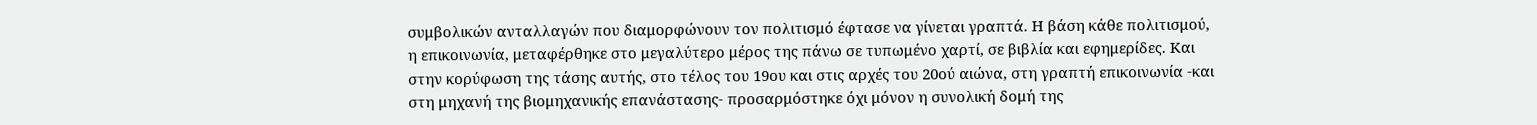συμβολικών ανταλλαγών που διαμορφώνουν τον πολιτισμό έφτασε να γίνεται γραπτά. Η βάση κάθε πολιτισμού, η επικοινωνία, μεταφέρθηκε στο μεγαλύτερο μέρος της πάνω σε τυπωμένο χαρτί, σε βιβλία και εφημερίδες. Και στην κορύφωση της τάσης αυτής, στο τέλος του 19ου και στις αρχές του 20ού αιώνα, στη γραπτή επικοινωνία -και στη μηχανή της βιομηχανικής επανάστασης- προσαρμόστηκε όχι μόνον η συνολική δομή της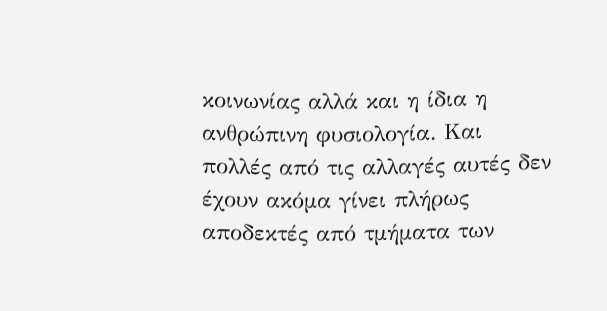κοινωνίας αλλά και η ίδια η ανθρώπινη φυσιολογία. Και πολλές από τις αλλαγές αυτές δεν έχουν ακόμα γίνει πλήρως αποδεκτές από τμήματα των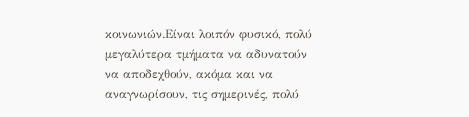κοινωνιών.Είναι λοιπόν φυσικό, πολύ μεγαλύτερα τμήματα να αδυνατούν να αποδεχθούν, ακόμα και να αναγνωρίσουν, τις σημερινές, πολύ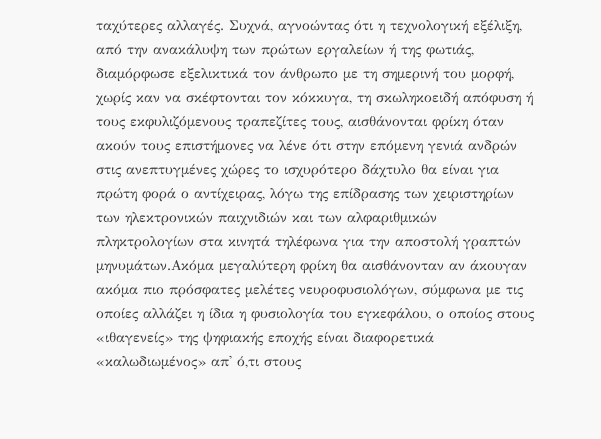ταχύτερες αλλαγές. Συχνά, αγνοώντας ότι η τεχνολογική εξέλιξη, από την ανακάλυψη των πρώτων εργαλείων ή της φωτιάς, διαμόρφωσε εξελικτικά τον άνθρωπο με τη σημερινή του μορφή, χωρίς καν να σκέφτονται τον κόκκυγα, τη σκωληκοειδή απόφυση ή τους εκφυλιζόμενους τραπεζίτες τους, αισθάνονται φρίκη όταν ακούν τους επιστήμονες να λένε ότι στην επόμενη γενιά ανδρών στις ανεπτυγμένες χώρες το ισχυρότερο δάχτυλο θα είναι για πρώτη φορά ο αντίχειρας, λόγω της επίδρασης των χειριστηρίων των ηλεκτρονικών παιχνιδιών και των αλφαριθμικών πληκτρολογίων στα κινητά τηλέφωνα για την αποστολή γραπτών μηνυμάτων.Ακόμα μεγαλύτερη φρίκη θα αισθάνονταν αν άκουγαν ακόμα πιο πρόσφατες μελέτες νευροφυσιολόγων, σύμφωνα με τις οποίες αλλάζει η ίδια η φυσιολογία του εγκεφάλου, ο οποίος στους «ιθαγενείς» της ψηφιακής εποχής είναι διαφορετικά «καλωδιωμένος» απ' ό,τι στους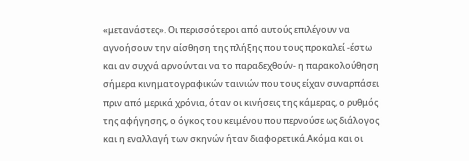«μετανάστες». Οι περισσότεροι από αυτούς επιλέγουν να αγνοήσουν την αίσθηση της πλήξης που τους προκαλεί -έστω και αν συχνά αρνούνται να το παραδεχθούν- η παρακολούθηση σήμερα κινηματογραφικών ταινιών που τους είχαν συναρπάσει πριν από μερικά χρόνια, όταν οι κινήσεις της κάμερας, ο ρυθμός της αφήγησης, ο όγκος του κειμένου που περνούσε ως διάλογος και η εναλλαγή των σκηνών ήταν διαφορετικά.Ακόμα και οι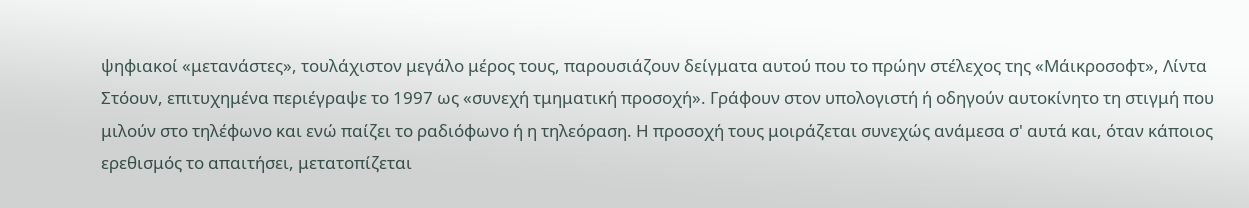ψηφιακοί «μετανάστες», τουλάχιστον μεγάλο μέρος τους, παρουσιάζουν δείγματα αυτού που το πρώην στέλεχος της «Μάικροσοφτ», Λίντα Στόουν, επιτυχημένα περιέγραψε το 1997 ως «συνεχή τμηματική προσοχή». Γράφουν στον υπολογιστή ή οδηγούν αυτοκίνητο τη στιγμή που μιλούν στο τηλέφωνο και ενώ παίζει το ραδιόφωνο ή η τηλεόραση. Η προσοχή τους μοιράζεται συνεχώς ανάμεσα σ' αυτά και, όταν κάποιος ερεθισμός το απαιτήσει, μετατοπίζεται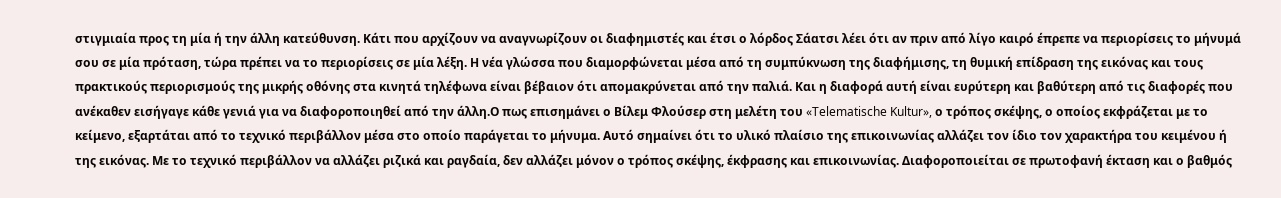στιγμιαία προς τη μία ή την άλλη κατεύθυνση. Κάτι που αρχίζουν να αναγνωρίζουν οι διαφημιστές και έτσι ο λόρδος Σάατσι λέει ότι αν πριν από λίγο καιρό έπρεπε να περιορίσεις το μήνυμά σου σε μία πρόταση, τώρα πρέπει να το περιορίσεις σε μία λέξη. Η νέα γλώσσα που διαμορφώνεται μέσα από τη συμπύκνωση της διαφήμισης, τη θυμική επίδραση της εικόνας και τους πρακτικούς περιορισμούς της μικρής οθόνης στα κινητά τηλέφωνα είναι βέβαιον ότι απομακρύνεται από την παλιά. Και η διαφορά αυτή είναι ευρύτερη και βαθύτερη από τις διαφορές που ανέκαθεν εισήγαγε κάθε γενιά για να διαφοροποιηθεί από την άλλη.Ο πως επισημάνει ο Βίλεμ Φλούσερ στη μελέτη του «Telematische Kultur», ο τρόπος σκέψης, ο οποίος εκφράζεται με το κείμενο, εξαρτάται από το τεχνικό περιβάλλον μέσα στο οποίο παράγεται το μήνυμα. Αυτό σημαίνει ότι το υλικό πλαίσιο της επικοινωνίας αλλάζει τον ίδιο τον χαρακτήρα του κειμένου ή της εικόνας. Με το τεχνικό περιβάλλον να αλλάζει ριζικά και ραγδαία, δεν αλλάζει μόνον ο τρόπος σκέψης, έκφρασης και επικοινωνίας. Διαφοροποιείται σε πρωτοφανή έκταση και ο βαθμός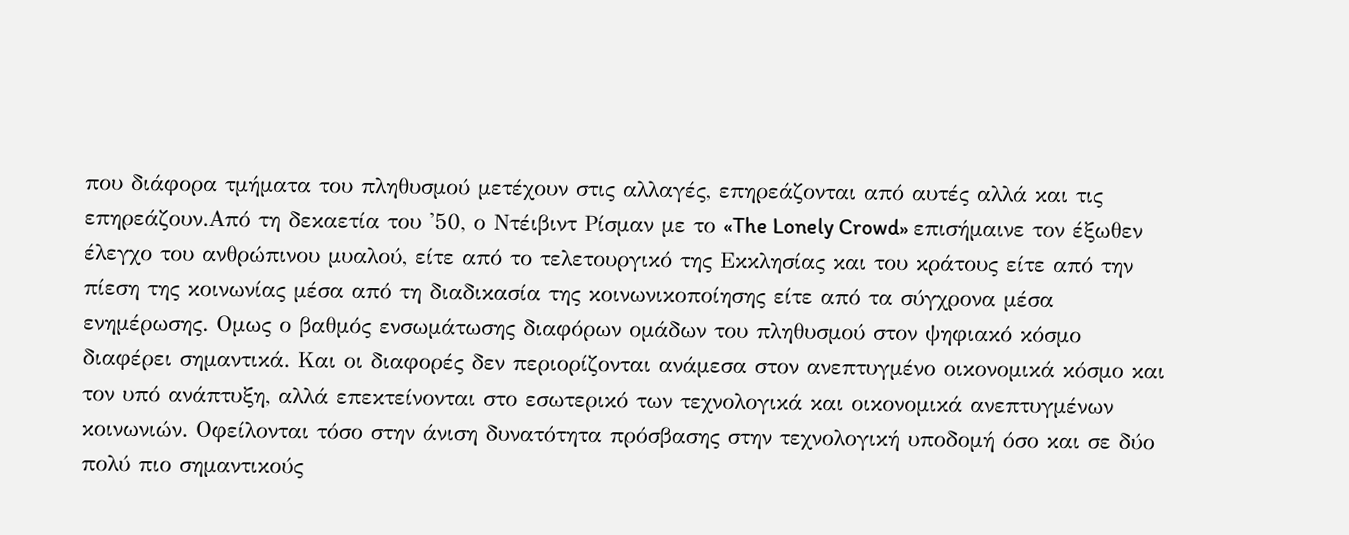που διάφορα τμήματα του πληθυσμού μετέχουν στις αλλαγές, επηρεάζονται από αυτές αλλά και τις επηρεάζουν.Από τη δεκαετία του '50, ο Ντέιβιντ Ρίσμαν με το «The Lonely Crowd» επισήμαινε τον έξωθεν έλεγχο του ανθρώπινου μυαλού, είτε από το τελετουργικό της Εκκλησίας και του κράτους είτε από την πίεση της κοινωνίας μέσα από τη διαδικασία της κοινωνικοποίησης είτε από τα σύγχρονα μέσα ενημέρωσης. Ομως ο βαθμός ενσωμάτωσης διαφόρων ομάδων του πληθυσμού στον ψηφιακό κόσμο διαφέρει σημαντικά. Και οι διαφορές δεν περιορίζονται ανάμεσα στον ανεπτυγμένο οικονομικά κόσμο και τον υπό ανάπτυξη, αλλά επεκτείνονται στο εσωτερικό των τεχνολογικά και οικονομικά ανεπτυγμένων κοινωνιών. Οφείλονται τόσο στην άνιση δυνατότητα πρόσβασης στην τεχνολογική υποδομή όσο και σε δύο πολύ πιο σημαντικούς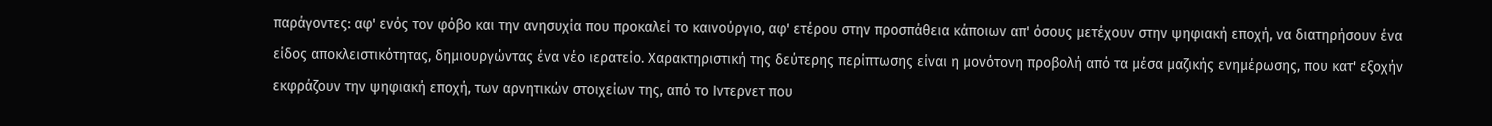παράγοντες: αφ' ενός τον φόβο και την ανησυχία που προκαλεί το καινούργιο, αφ' ετέρου στην προσπάθεια κάποιων απ' όσους μετέχουν στην ψηφιακή εποχή, να διατηρήσουν ένα είδος αποκλειστικότητας, δημιουργώντας ένα νέο ιερατείο. Χαρακτηριστική της δεύτερης περίπτωσης είναι η μονότονη προβολή από τα μέσα μαζικής ενημέρωσης, που κατ' εξοχήν εκφράζουν την ψηφιακή εποχή, των αρνητικών στοιχείων της, από το Ιντερνετ που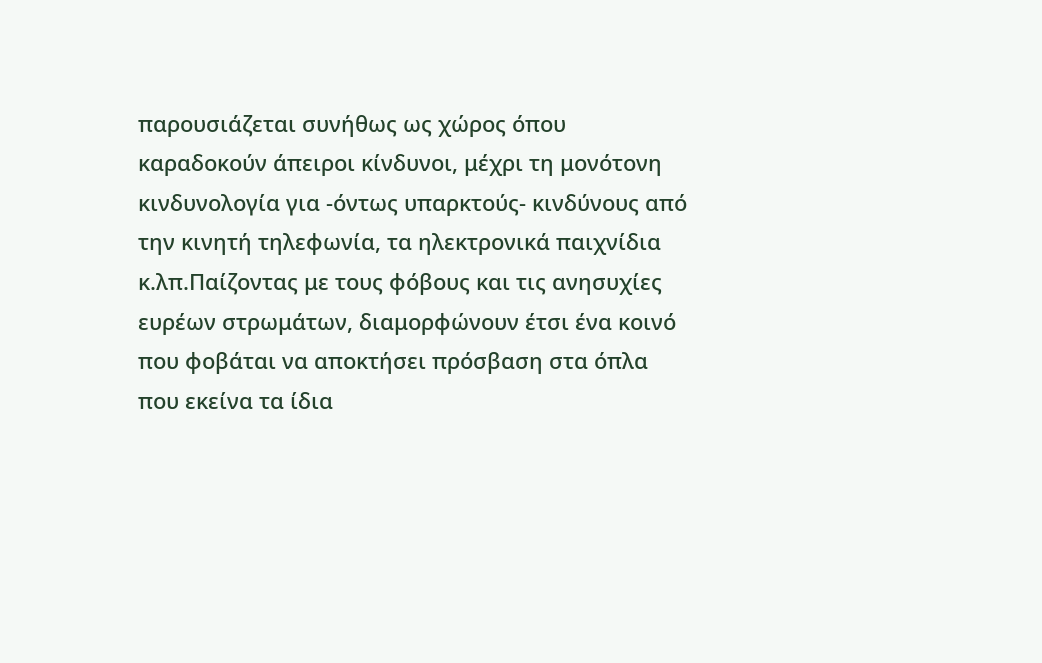παρουσιάζεται συνήθως ως χώρος όπου καραδοκούν άπειροι κίνδυνοι, μέχρι τη μονότονη κινδυνολογία για -όντως υπαρκτούς- κινδύνους από την κινητή τηλεφωνία, τα ηλεκτρονικά παιχνίδια κ.λπ.Παίζοντας με τους φόβους και τις ανησυχίες ευρέων στρωμάτων, διαμορφώνουν έτσι ένα κοινό που φοβάται να αποκτήσει πρόσβαση στα όπλα που εκείνα τα ίδια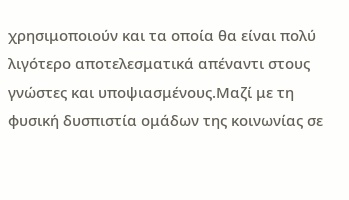χρησιμοποιούν και τα οποία θα είναι πολύ λιγότερο αποτελεσματικά απέναντι στους γνώστες και υποψιασμένους.Μαζί με τη φυσική δυσπιστία ομάδων της κοινωνίας σε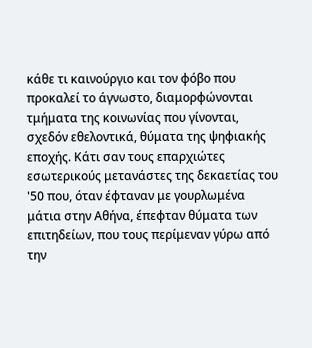κάθε τι καινούργιο και τον φόβο που προκαλεί το άγνωστο, διαμορφώνονται τμήματα της κοινωνίας που γίνονται, σχεδόν εθελοντικά, θύματα της ψηφιακής εποχής. Κάτι σαν τους επαρχιώτες εσωτερικούς μετανάστες της δεκαετίας του '50 που, όταν έφταναν με γουρλωμένα μάτια στην Αθήνα, έπεφταν θύματα των επιτηδείων, που τους περίμεναν γύρω από την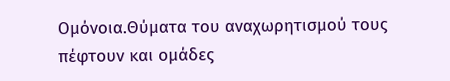Ομόνοια.Θύματα του αναχωρητισμού τους πέφτουν και ομάδες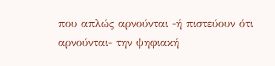που απλώς αρνούνται -ή πιστεύουν ότι αρνούνται- την ψηφιακή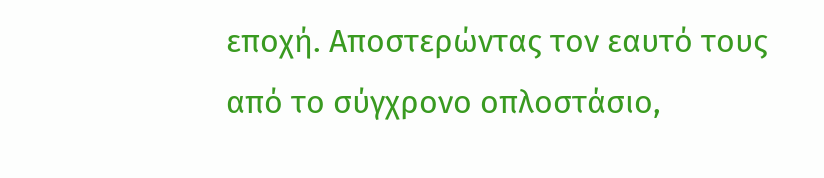εποχή. Αποστερώντας τον εαυτό τους από το σύγχρονο οπλοστάσιο,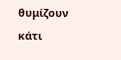θυμίζουν κάτι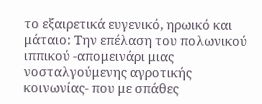το εξαιρετικά ευγενικό, ηρωικό και μάταιο: Την επέλαση του πολωνικού ιππικού -απομεινάρι μιας νοσταλγούμενης αγροτικής κοινωνίας- που με σπάθες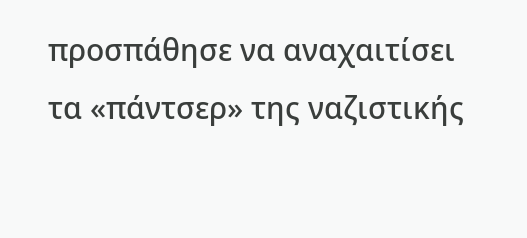προσπάθησε να αναχαιτίσει τα «πάντσερ» της ναζιστικής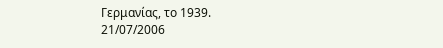Γερμανίας, το 1939.
21/07/2006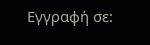Εγγραφή σε: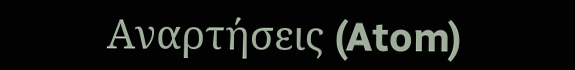Αναρτήσεις (Atom)